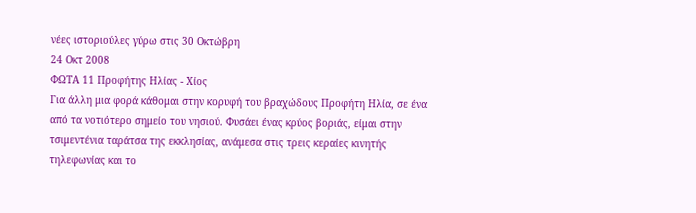νέες ιστοριούλες γύρω στις 30 Οκτώβρη
24 Οκτ 2008
ΦΩΤΑ 11 Προφήτης Ηλίας - Χίος
Για άλλη μια φορά κάθομαι στην κορυφή του βραχώδους Προφήτη Ηλία, σε ένα από τα νοτιότερο σημείο του νησιού. Φυσάει ένας κρύος βοριάς, είμαι στην τσιμεντένια ταράτσα της εκκλησίας, ανάμεσα στις τρεις κεραίες κινητής τηλεφωνίας και το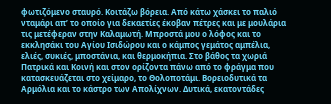φωτιζόμενο σταυρό. Κοιτάζω βόρεια. Από κάτω χάσκει το παλιό νταμάρι απ’ το οποίο για δεκαετίες έκοβαν πέτρες και με μουλάρια τις μετέφεραν στην Καλαμωτή. Μπροστά μου ο λόφος και το εκκλησάκι του Αγίου Ισιδώρου και ο κάμπος γεμάτος αμπέλια, ελιές, συκιές, μποστάνια, και θερμοκήπια. Στο βάθος τα χωριά Πατρικά και Κοινή και στον ορίζοντα πάνω από το φράγμα που κατασκευάζεται στο χείμαρο, το Θολοποτάμι. Βορειοδυτικά τα Αρμόλια και το κάστρο των Απολίχνων. Δυτικά, εκατοντάδες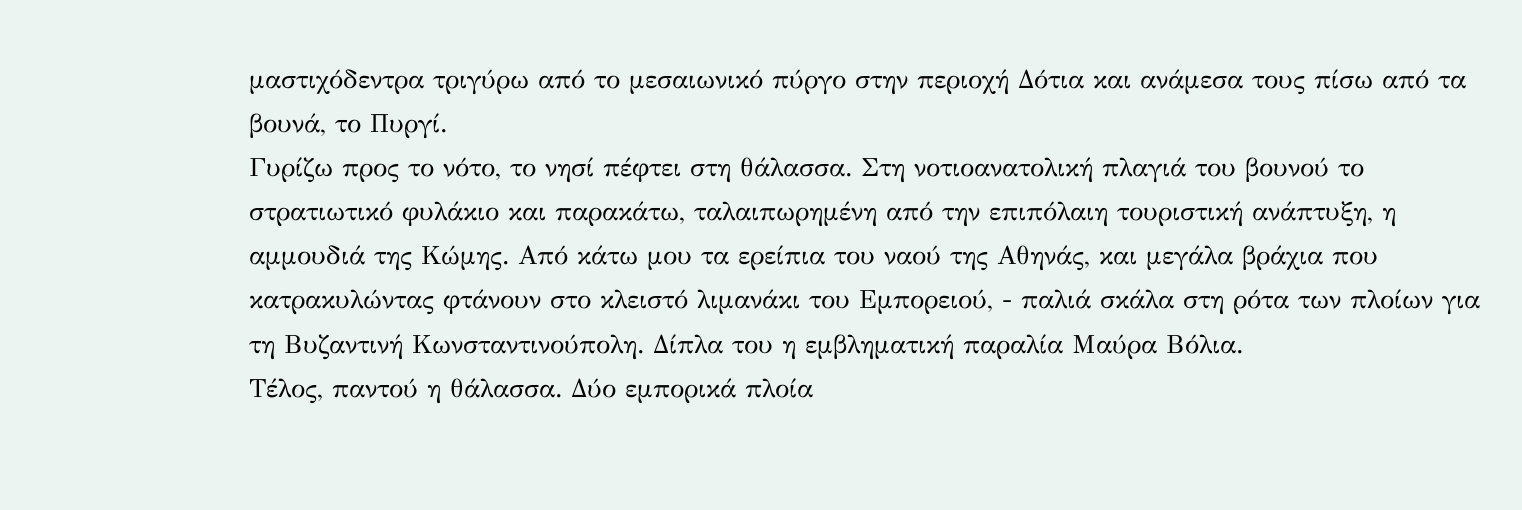μαστιχόδεντρα τριγύρω από το μεσαιωνικό πύργο στην περιοχή Δότια και ανάμεσα τους πίσω από τα βουνά, το Πυργί.
Γυρίζω προς το νότο, το νησί πέφτει στη θάλασσα. Στη νοτιοανατολική πλαγιά του βουνού το στρατιωτικό φυλάκιο και παρακάτω, ταλαιπωρημένη από την επιπόλαιη τουριστική ανάπτυξη, η αμμουδιά της Κώμης. Από κάτω μου τα ερείπια του ναού της Αθηνάς, και μεγάλα βράχια που κατρακυλώντας φτάνουν στο κλειστό λιμανάκι του Εμπορειού, - παλιά σκάλα στη ρότα των πλοίων για τη Βυζαντινή Κωνσταντινούπολη. Δίπλα του η εμβληματική παραλία Μαύρα Βόλια.
Τέλος, παντού η θάλασσα. Δύο εμπορικά πλοία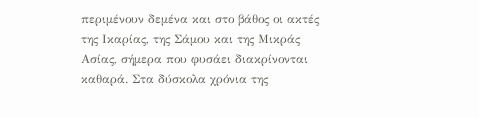περιμένουν δεμένα και στο βάθος οι ακτές της Ικαρίας, της Σάμου και της Μικράς Ασίας, σήμερα που φυσάει διακρίνονται καθαρά. Στα δύσκολα χρόνια της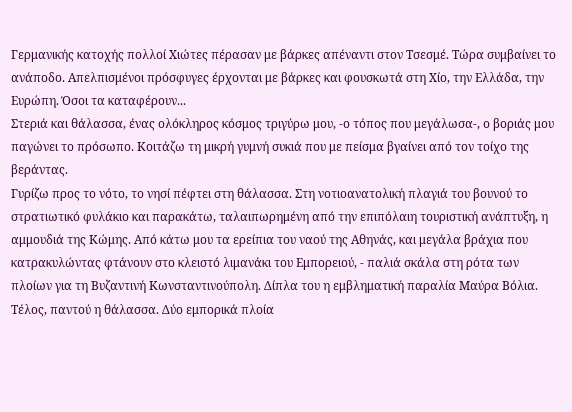Γερμανικής κατοχής πολλοί Χιώτες πέρασαν με βάρκες απέναντι στον Τσεσμέ. Τώρα συμβαίνει το ανάποδο. Απελπισμένοι πρόσφυγες έρχονται με βάρκες και φουσκωτά στη Χίο, την Ελλάδα, την Ευρώπη. Όσοι τα καταφέρουν...
Στεριά και θάλασσα, ένας ολόκληρος κόσμος τριγύρω μου, -ο τόπος που μεγάλωσα-, ο βοριάς μου παγώνει το πρόσωπο. Κοιτάζω τη μικρή γυμνή συκιά που με πείσμα βγαίνει από τον τοίχο της βεράντας.
Γυρίζω προς το νότο, το νησί πέφτει στη θάλασσα. Στη νοτιοανατολική πλαγιά του βουνού το στρατιωτικό φυλάκιο και παρακάτω, ταλαιπωρημένη από την επιπόλαιη τουριστική ανάπτυξη, η αμμουδιά της Κώμης. Από κάτω μου τα ερείπια του ναού της Αθηνάς, και μεγάλα βράχια που κατρακυλώντας φτάνουν στο κλειστό λιμανάκι του Εμπορειού, - παλιά σκάλα στη ρότα των πλοίων για τη Βυζαντινή Κωνσταντινούπολη. Δίπλα του η εμβληματική παραλία Μαύρα Βόλια.
Τέλος, παντού η θάλασσα. Δύο εμπορικά πλοία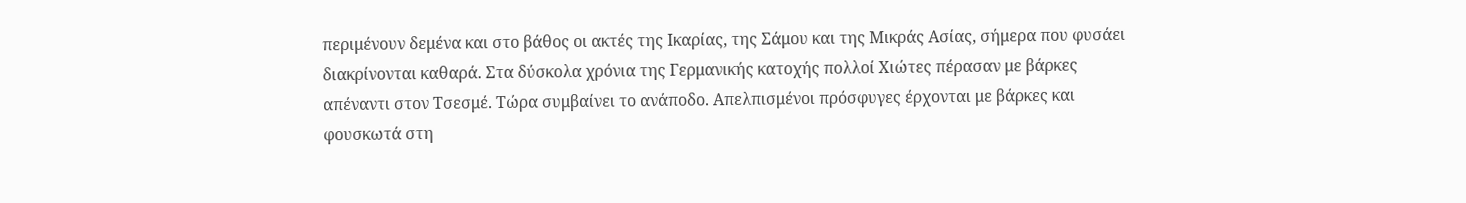περιμένουν δεμένα και στο βάθος οι ακτές της Ικαρίας, της Σάμου και της Μικράς Ασίας, σήμερα που φυσάει διακρίνονται καθαρά. Στα δύσκολα χρόνια της Γερμανικής κατοχής πολλοί Χιώτες πέρασαν με βάρκες απέναντι στον Τσεσμέ. Τώρα συμβαίνει το ανάποδο. Απελπισμένοι πρόσφυγες έρχονται με βάρκες και φουσκωτά στη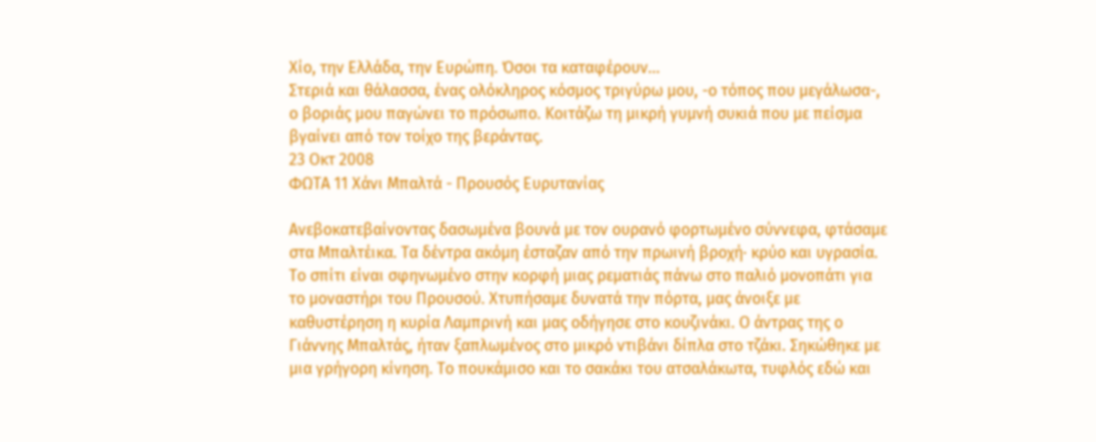Χίο, την Ελλάδα, την Ευρώπη. Όσοι τα καταφέρουν...
Στεριά και θάλασσα, ένας ολόκληρος κόσμος τριγύρω μου, -ο τόπος που μεγάλωσα-, ο βοριάς μου παγώνει το πρόσωπο. Κοιτάζω τη μικρή γυμνή συκιά που με πείσμα βγαίνει από τον τοίχο της βεράντας.
23 Οκτ 2008
ΦΩΤΑ 11 Χάνι Μπαλτά - Προυσός Ευρυτανίας

Ανεβοκατεβαίνοντας δασωμένα βουνά με τον ουρανό φορτωμένο σύννεφα, φτάσαμε στα Μπαλτέικα. Τα δέντρα ακόμη έσταζαν από την πρωινή βροχή· κρύο και υγρασία. Το σπίτι είναι σφηνωμένο στην κορφή μιας ρεματιάς πάνω στο παλιό μονοπάτι για το μοναστήρι του Προυσού. Χτυπήσαμε δυνατά την πόρτα, μας άνοιξε με καθυστέρηση η κυρία Λαμπρινή και μας οδήγησε στο κουζινάκι. Ο άντρας της ο Γιάννης Μπαλτάς, ήταν ξαπλωμένος στο μικρό ντιβάνι δίπλα στο τζάκι. Σηκώθηκε με μια γρήγορη κίνηση. Το πουκάμισο και το σακάκι του ατσαλάκωτα, τυφλός εδώ και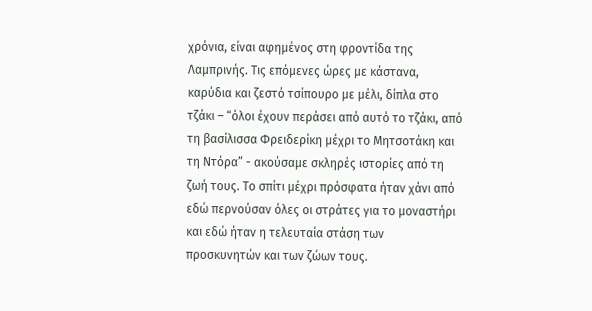χρόνια, είναι αφημένος στη φροντίδα της Λαμπρινής. Τις επόμενες ώρες με κάστανα, καρύδια και ζεστό τσίπουρο με μέλι, δίπλα στο τζάκι – “όλοι έχουν περάσει από αυτό το τζάκι, από τη βασίλισσα Φρειδερίκη μέχρι το Μητσοτάκη και τη Ντόρα” - ακούσαμε σκληρές ιστορίες από τη ζωή τους. Το σπίτι μέχρι πρόσφατα ήταν χάνι από εδώ περνούσαν όλες οι στράτες για το μοναστήρι και εδώ ήταν η τελευταία στάση των προσκυνητών και των ζώων τους.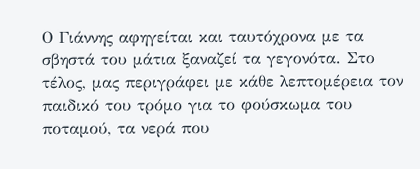Ο Γιάννης αφηγείται και ταυτόχρονα με τα σβηστά του μάτια ξαναζεί τα γεγονότα. Στο τέλος, μας περιγράφει με κάθε λεπτομέρεια τον παιδικό του τρόμο για το φούσκωμα του ποταμού, τα νερά που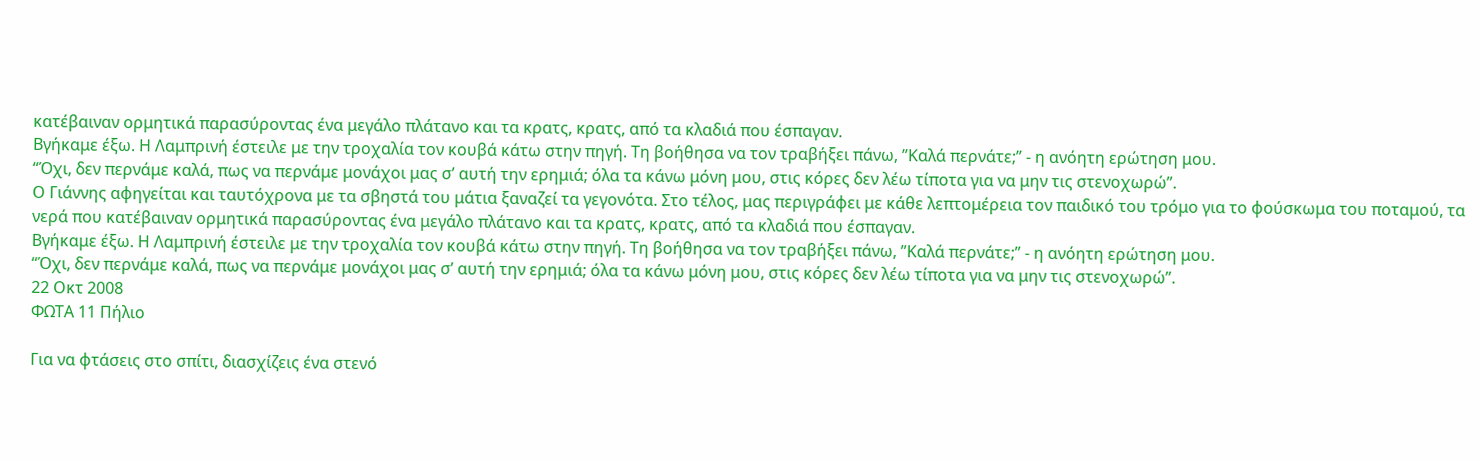κατέβαιναν ορμητικά παρασύροντας ένα μεγάλο πλάτανο και τα κρατς, κρατς, από τα κλαδιά που έσπαγαν.
Βγήκαμε έξω. Η Λαμπρινή έστειλε με την τροχαλία τον κουβά κάτω στην πηγή. Τη βοήθησα να τον τραβήξει πάνω, ”Καλά περνάτε;” - η ανόητη ερώτηση μου.
“Όχι, δεν περνάμε καλά, πως να περνάμε μονάχοι μας σ’ αυτή την ερημιά; όλα τα κάνω μόνη μου, στις κόρες δεν λέω τίποτα για να μην τις στενοχωρώ”.
Ο Γιάννης αφηγείται και ταυτόχρονα με τα σβηστά του μάτια ξαναζεί τα γεγονότα. Στο τέλος, μας περιγράφει με κάθε λεπτομέρεια τον παιδικό του τρόμο για το φούσκωμα του ποταμού, τα νερά που κατέβαιναν ορμητικά παρασύροντας ένα μεγάλο πλάτανο και τα κρατς, κρατς, από τα κλαδιά που έσπαγαν.
Βγήκαμε έξω. Η Λαμπρινή έστειλε με την τροχαλία τον κουβά κάτω στην πηγή. Τη βοήθησα να τον τραβήξει πάνω, ”Καλά περνάτε;” - η ανόητη ερώτηση μου.
“Όχι, δεν περνάμε καλά, πως να περνάμε μονάχοι μας σ’ αυτή την ερημιά; όλα τα κάνω μόνη μου, στις κόρες δεν λέω τίποτα για να μην τις στενοχωρώ”.
22 Οκτ 2008
ΦΩΤΑ 11 Πήλιο

Για να φτάσεις στο σπίτι, διασχίζεις ένα στενό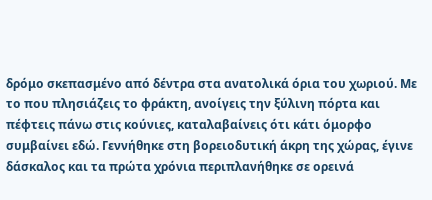δρόμο σκεπασμένο από δέντρα στα ανατολικά όρια του χωριού. Με το που πλησιάζεις το φράκτη, ανοίγεις την ξύλινη πόρτα και πέφτεις πάνω στις κούνιες, καταλαβαίνεις ότι κάτι όμορφο συμβαίνει εδώ. Γεννήθηκε στη βορειοδυτική άκρη της χώρας, έγινε δάσκαλος και τα πρώτα χρόνια περιπλανήθηκε σε ορεινά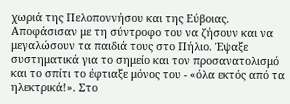χωριά της Πελοποννήσου και της Εύβοιας. Αποφάσισαν με τη σύντροφο του να ζήσουν και να μεγαλώσουν τα παιδιά τους στο Πήλιο. Έψαξε συστηματικά για το σημείο και τον προσανατολισμό και το σπίτι το έφτιαξε μόνος του - «όλα εκτός από τα ηλεκτρικά!». Στο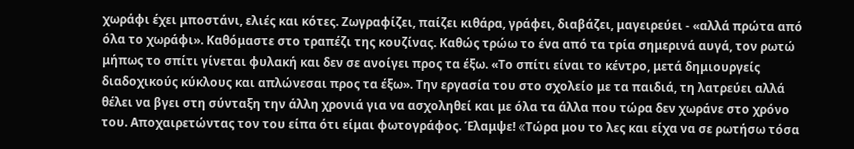χωράφι έχει μποστάνι, ελιές και κότες. Ζωγραφίζει, παίζει κιθάρα, γράφει, διαβάζει, μαγειρεύει - «αλλά πρώτα από όλα το χωράφι». Καθόμαστε στο τραπέζι της κουζίνας. Καθώς τρώω το ένα από τα τρία σημερινά αυγά, τον ρωτώ μήπως το σπίτι γίνεται φυλακή και δεν σε ανοίγει προς τα έξω. «Το σπίτι είναι το κέντρο, μετά δημιουργείς διαδοχικούς κύκλους και απλώνεσαι προς τα έξω». Την εργασία του στο σχολείο με τα παιδιά, τη λατρεύει αλλά θέλει να βγει στη σύνταξη την άλλη χρονιά για να ασχοληθεί και με όλα τα άλλα που τώρα δεν χωράνε στο χρόνο του. Αποχαιρετώντας τον του είπα ότι είμαι φωτογράφος. Έλαμψε! «Tώρα μου το λες και είχα να σε ρωτήσω τόσα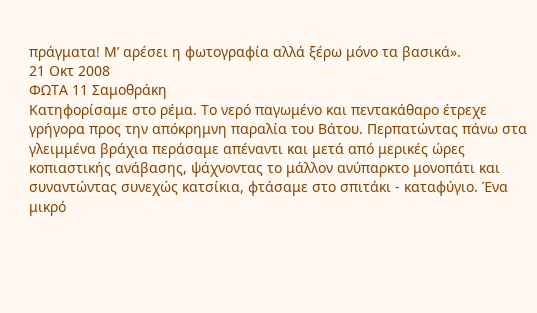πράγματα! Μ’ αρέσει η φωτογραφία αλλά ξέρω μόνο τα βασικά».
21 Οκτ 2008
ΦΩΤΑ 11 Σαμοθράκη
Κατηφορίσαμε στο ρέμα. Το νερό παγωμένο και πεντακάθαρο έτρεχε γρήγορα προς την απόκρημνη παραλία του Βάτου. Περπατώντας πάνω στα γλειμμένα βράχια περάσαμε απέναντι και μετά από μερικές ώρες κοπιαστικής ανάβασης, ψάχνοντας το μάλλον ανύπαρκτο μονοπάτι και συναντώντας συνεχώς κατσίκια, φτάσαμε στο σπιτάκι - καταφύγιο. Ένα μικρό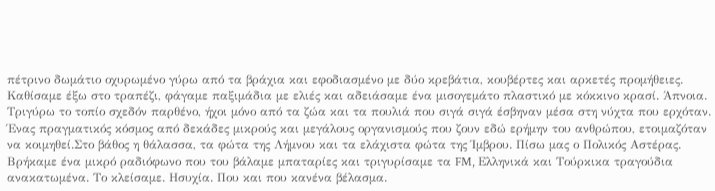πέτρινο δωμάτιο οχυρωμένο γύρω από τα βράχια και εφοδιασμένο με δύο κρεβάτια, κουβέρτες και αρκετές προμήθειες. Καθίσαμε έξω στο τραπέζι, φάγαμε παξιμάδια με ελιές και αδειάσαμε ένα μισογεμάτο πλαστικό με κόκκινο κρασί. Άπνοια. Τριγύρω το τοπίο σχεδόν παρθένο, ήχοι μόνο από τα ζώα και τα πουλιά που σιγά σιγά έσβηναν μέσα στη νύχτα που ερχόταν. Ένας πραγματικός κόσμος από δεκάδες μικρούς και μεγάλους οργανισμούς που ζουν εδώ ερήμην του ανθρώπου, ετοιμαζόταν να κοιμηθεί.Στο βάθος η θάλασσα, τα φώτα της Λήμνου και τα ελάχιστα φώτα της Ίμβρου. Πίσω μας ο Πολικός Αστέρας. Βρήκαμε ένα μικρό ραδιόφωνο που του βάλαμε μπαταρίες και τριγυρίσαμε τα FM, Ελληνικά και Τούρκικα τραγούδια ανακατωμένα. Το κλείσαμε. Ησυχία. Που και που κανένα βέλασμα.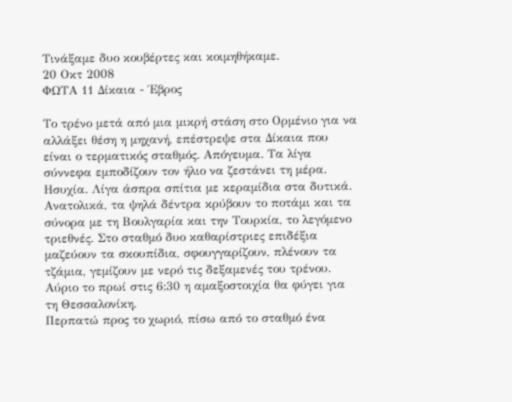Τινάξαμε δυο κουβέρτες και κοιμηθήκαμε.
20 Οκτ 2008
ΦΩΤΑ 11 Δίκαια - Έβρος

Το τρένο μετά από μια μικρή στάση στο Ορμένιο για να αλλάξει θέση η μηχανή, επέστρεψε στα Δίκαια που είναι ο τερματικός σταθμός. Απόγευμα. Τα λίγα σύννεφα εμποδίζουν τον ήλιο να ζεστάνει τη μέρα. Ησυχία. Λίγα άσπρα σπίτια με κεραμίδια στα δυτικά. Ανατολικά, τα ψηλά δέντρα κρύβουν το ποτάμι και τα σύνορα με τη Βουλγαρία και την Τουρκία, το λεγόμενο τριεθνές. Στο σταθμό δυο καθαρίστριες επιδέξια μαζεύουν τα σκουπίδια, σφουγγαρίζουν, πλένουν τα τζάμια, γεμίζουν με νερό τις δεξαμενές του τρένου. Αύριο το πρωί στις 6:30 η αμαξοστοιχία θα φύγει για τη Θεσσαλονίκη.
Περπατώ προς το χωριό, πίσω από το σταθμό ένα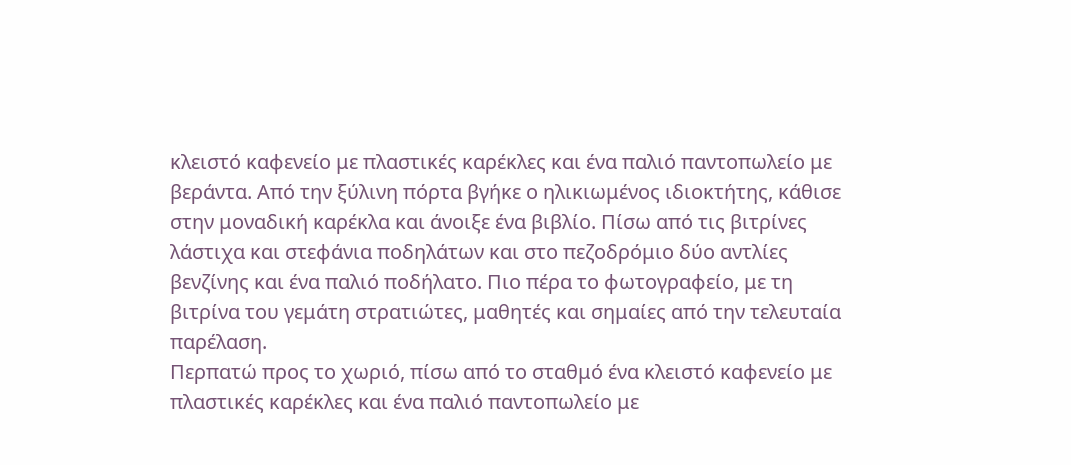κλειστό καφενείο με πλαστικές καρέκλες και ένα παλιό παντοπωλείο με βεράντα. Από την ξύλινη πόρτα βγήκε ο ηλικιωμένος ιδιοκτήτης, κάθισε στην μοναδική καρέκλα και άνοιξε ένα βιβλίο. Πίσω από τις βιτρίνες λάστιχα και στεφάνια ποδηλάτων και στο πεζοδρόμιο δύο αντλίες βενζίνης και ένα παλιό ποδήλατο. Πιο πέρα το φωτογραφείο, με τη βιτρίνα του γεμάτη στρατιώτες, μαθητές και σημαίες από την τελευταία παρέλαση.
Περπατώ προς το χωριό, πίσω από το σταθμό ένα κλειστό καφενείο με πλαστικές καρέκλες και ένα παλιό παντοπωλείο με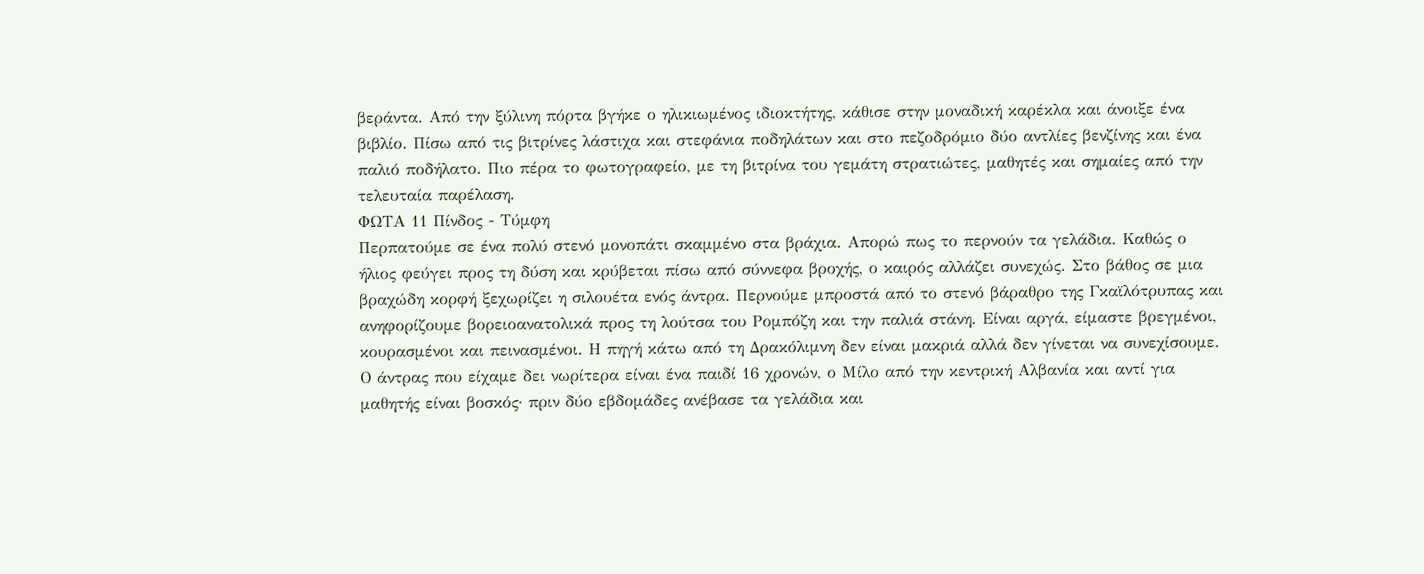βεράντα. Από την ξύλινη πόρτα βγήκε ο ηλικιωμένος ιδιοκτήτης, κάθισε στην μοναδική καρέκλα και άνοιξε ένα βιβλίο. Πίσω από τις βιτρίνες λάστιχα και στεφάνια ποδηλάτων και στο πεζοδρόμιο δύο αντλίες βενζίνης και ένα παλιό ποδήλατο. Πιο πέρα το φωτογραφείο, με τη βιτρίνα του γεμάτη στρατιώτες, μαθητές και σημαίες από την τελευταία παρέλαση.
ΦΩΤΑ 11 Πίνδος - Τύμφη
Περπατούμε σε ένα πολύ στενό μονοπάτι σκαμμένο στα βράχια. Απορώ πως το περνούν τα γελάδια. Καθώς ο ήλιος φεύγει προς τη δύση και κρύβεται πίσω από σύννεφα βροχής, ο καιρός αλλάζει συνεχώς. Στο βάθος σε μια βραχώδη κορφή ξεχωρίζει η σιλουέτα ενός άντρα. Περνούμε μπροστά από το στενό βάραθρο της Γκαϊλότρυπας και ανηφορίζουμε βορειοανατολικά προς τη λούτσα του Ρομπόζη και την παλιά στάνη. Είναι αργά, είμαστε βρεγμένοι, κουρασμένοι και πεινασμένοι. Η πηγή κάτω από τη Δρακόλιμνη δεν είναι μακριά αλλά δεν γίνεται να συνεχίσουμε. Ο άντρας που είχαμε δει νωρίτερα είναι ένα παιδί 16 χρονών, ο Μίλο από την κεντρική Αλβανία και αντί για μαθητής είναι βοσκός· πριν δύο εβδομάδες ανέβασε τα γελάδια και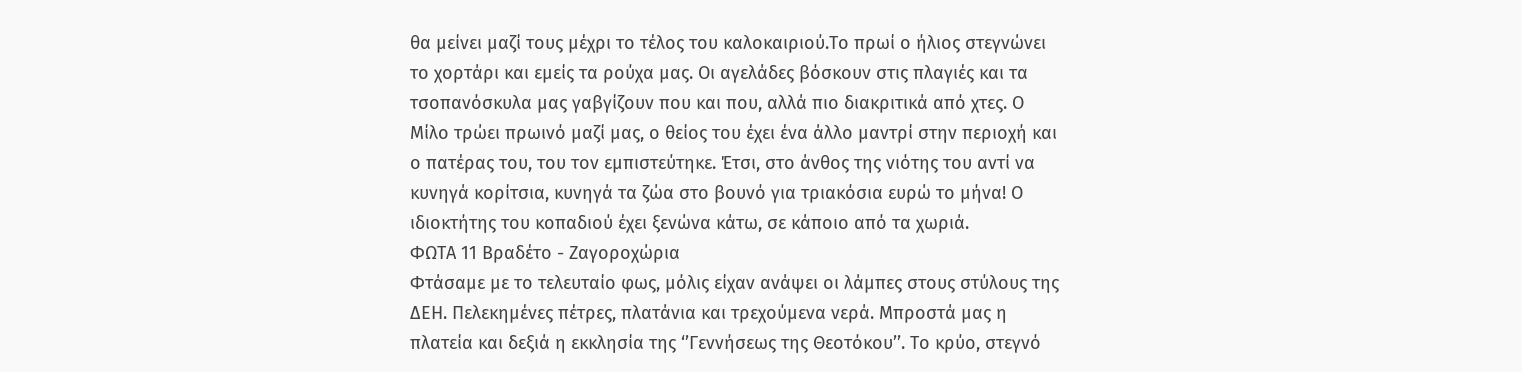θα μείνει μαζί τους μέχρι το τέλος του καλοκαιριού.Το πρωί ο ήλιος στεγνώνει το χορτάρι και εμείς τα ρούχα μας. Οι αγελάδες βόσκουν στις πλαγιές και τα τσοπανόσκυλα μας γαβγίζουν που και που, αλλά πιο διακριτικά από χτες. Ο Μίλο τρώει πρωινό μαζί μας, ο θείος του έχει ένα άλλο μαντρί στην περιοχή και ο πατέρας του, του τον εμπιστεύτηκε. Έτσι, στο άνθος της νιότης του αντί να κυνηγά κορίτσια, κυνηγά τα ζώα στο βουνό για τριακόσια ευρώ το μήνα! Ο ιδιοκτήτης του κοπαδιού έχει ξενώνα κάτω, σε κάποιο από τα χωριά.
ΦΩΤΑ 11 Βραδέτο - Ζαγοροχώρια
Φτάσαμε με το τελευταίο φως, μόλις είχαν ανάψει οι λάμπες στους στύλους της ΔΕΗ. Πελεκημένες πέτρες, πλατάνια και τρεχούμενα νερά. Μπροστά μας η πλατεία και δεξιά η εκκλησία της ‘’Γεννήσεως της Θεοτόκου’’. Το κρύο, στεγνό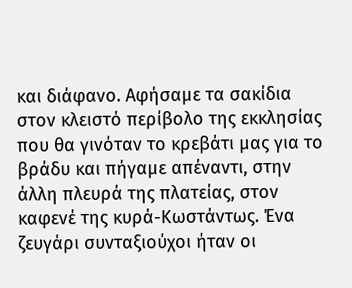και διάφανο. Αφήσαμε τα σακίδια στον κλειστό περίβολο της εκκλησίας που θα γινόταν το κρεβάτι μας για το βράδυ και πήγαμε απέναντι, στην άλλη πλευρά της πλατείας, στον καφενέ της κυρά-Κωστάντως. Ένα ζευγάρι συνταξιούχοι ήταν οι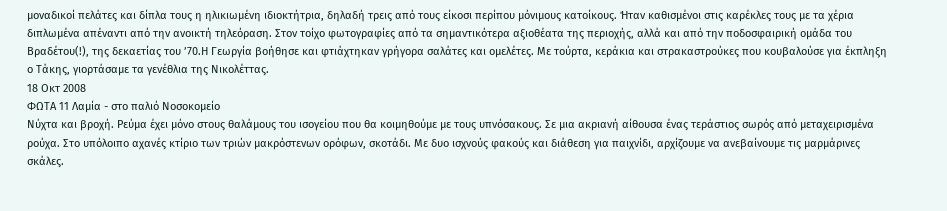μοναδικοί πελάτες και δίπλα τους η ηλικιωμένη ιδιοκτήτρια, δηλαδή τρεις από τους είκοσι περίπου μόνιμους κατοίκους. Ήταν καθισμένοι στις καρέκλες τους με τα χέρια διπλωμένα απέναντι από την ανοικτή τηλεόραση. Στον τοίχο φωτογραφίες από τα σημαντικότερα αξιοθέατα της περιοχής, αλλά και από την ποδοσφαιρική ομάδα του Βραδέτου(!), της δεκαετίας του ’70.Η Γεωργία βοήθησε και φτιάχτηκαν γρήγορα σαλάτες και ομελέτες. Με τούρτα, κεράκια και στρακαστρούκες που κουβαλούσε για έκπληξη ο Τάκης, γιορτάσαμε τα γενέθλια της Νικολέττας.
18 Οκτ 2008
ΦΩΤΑ 11 Λαμία - στο παλιό Νοσοκομείο
Νύχτα και βροχή. Ρεύμα έχει μόνο στους θαλάμους του ισογείου που θα κοιμηθούμε με τους υπνόσακους. Σε μια ακριανή αίθουσα ένας τεράστιος σωρός από μεταχειρισμένα ρούχα. Στο υπόλοιπο αχανές κτίριο των τριών μακρόστενων ορόφων, σκοτάδι. Με δυο ισχνούς φακούς και διάθεση για παιχνίδι, αρχίζουμε να ανεβαίνουμε τις μαρμάρινες σκάλες.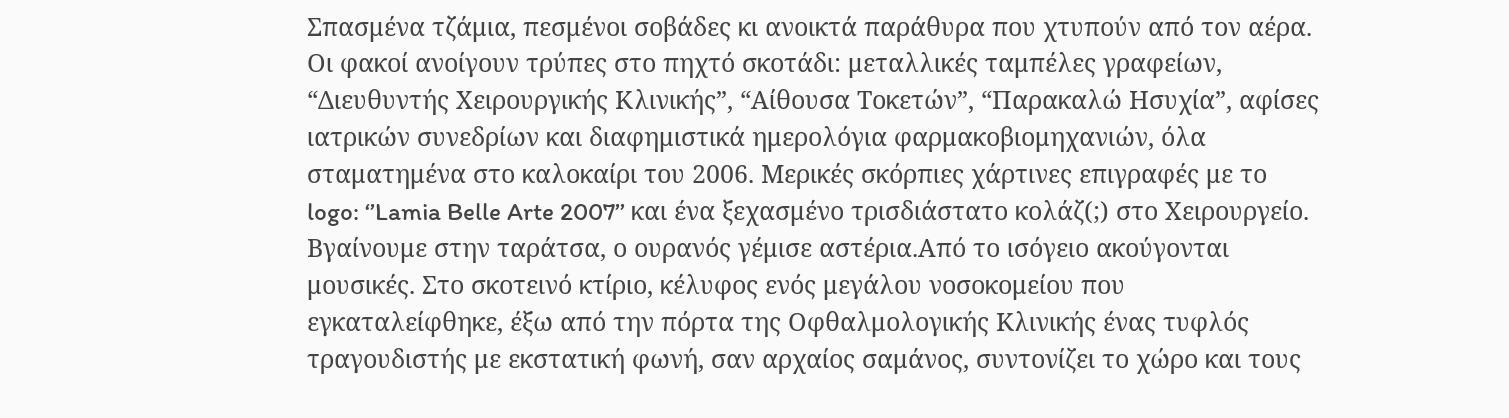Σπασμένα τζάμια, πεσμένοι σοβάδες κι ανοικτά παράθυρα που χτυπούν από τον αέρα. Οι φακοί ανοίγουν τρύπες στο πηχτό σκοτάδι: μεταλλικές ταμπέλες γραφείων, “Διευθυντής Χειρουργικής Κλινικής”, “Αίθουσα Τοκετών”, “Παρακαλώ Ησυχία”, αφίσες ιατρικών συνεδρίων και διαφημιστικά ημερολόγια φαρμακοβιομηχανιών, όλα σταματημένα στο καλοκαίρι του 2006. Μερικές σκόρπιες χάρτινες επιγραφές με το logo: ‘’Lamia Belle Arte 2007’’ και ένα ξεχασμένο τρισδιάστατο κολάζ(;) στο Χειρουργείο. Βγαίνουμε στην ταράτσα, ο ουρανός γέμισε αστέρια.Από το ισόγειο ακούγονται μουσικές. Στο σκοτεινό κτίριο, κέλυφος ενός μεγάλου νοσοκομείου που εγκαταλείφθηκε, έξω από την πόρτα της Oφθαλμολογικής Kλινικής ένας τυφλός τραγουδιστής με εκστατική φωνή, σαν αρχαίος σαμάνος, συντονίζει το χώρο και τους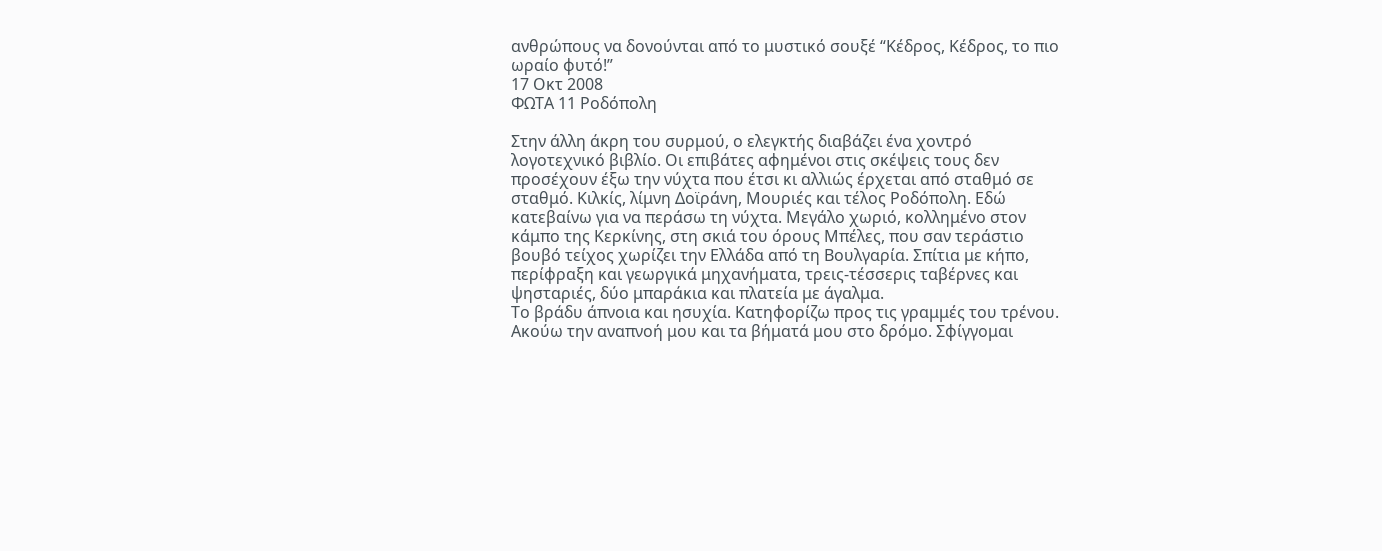ανθρώπους να δονούνται από το μυστικό σουξέ “Κέδρος, Κέδρος, το πιο ωραίο φυτό!”
17 Οκτ 2008
ΦΩΤΑ 11 Ροδόπολη

Στην άλλη άκρη του συρμού, ο ελεγκτής διαβάζει ένα χοντρό λογοτεχνικό βιβλίο. Οι επιβάτες αφημένοι στις σκέψεις τους δεν προσέχουν έξω την νύχτα που έτσι κι αλλιώς έρχεται από σταθμό σε σταθμό. Κιλκίς, λίμνη Δοϊράνη, Μουριές και τέλος Ροδόπολη. Εδώ κατεβαίνω για να περάσω τη νύχτα. Μεγάλο χωριό, κολλημένο στον κάμπο της Κερκίνης, στη σκιά του όρους Μπέλες, που σαν τεράστιο βουβό τείχος χωρίζει την Ελλάδα από τη Βουλγαρία. Σπίτια με κήπο, περίφραξη και γεωργικά μηχανήματα, τρεις-τέσσερις ταβέρνες και ψησταριές, δύο μπαράκια και πλατεία με άγαλμα.
Το βράδυ άπνοια και ησυχία. Κατηφορίζω προς τις γραμμές του τρένου. Ακούω την αναπνοή μου και τα βήματά μου στο δρόμο. Σφίγγομαι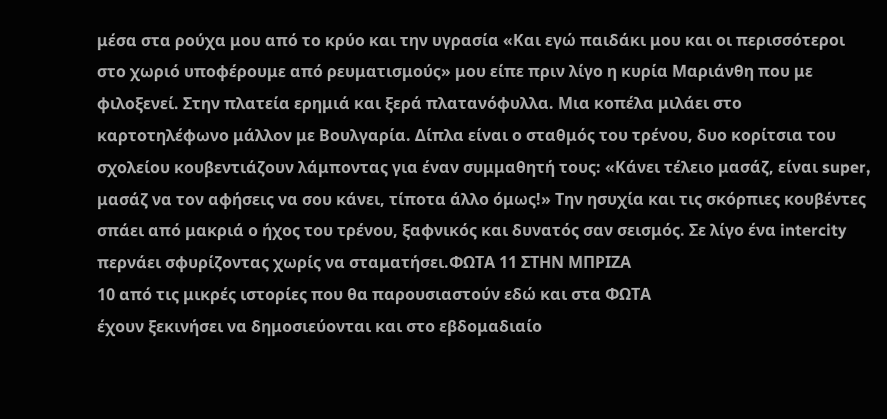μέσα στα ρούχα μου από το κρύο και την υγρασία «Και εγώ παιδάκι μου και οι περισσότεροι στο χωριό υποφέρουμε από ρευματισμούς» μου είπε πριν λίγο η κυρία Μαριάνθη που με φιλοξενεί. Στην πλατεία ερημιά και ξερά πλατανόφυλλα. Μια κοπέλα μιλάει στο καρτοτηλέφωνο μάλλον με Βουλγαρία. Δίπλα είναι ο σταθμός του τρένου, δυο κορίτσια του σχολείου κουβεντιάζουν λάμποντας για έναν συμμαθητή τους: «Κάνει τέλειο μασάζ, είναι super, μασάζ να τον αφήσεις να σου κάνει, τίποτα άλλο όμως!» Την ησυχία και τις σκόρπιες κουβέντες σπάει από μακριά ο ήχος του τρένου, ξαφνικός και δυνατός σαν σεισμός. Σε λίγο ένα intercity περνάει σφυρίζοντας χωρίς να σταματήσει.ΦΩΤΑ 11 ΣΤΗΝ ΜΠΡΙΖΑ
10 από τις μικρές ιστορίες που θα παρουσιαστούν εδώ και στα ΦΩΤΑ
έχουν ξεκινήσει να δημοσιεύονται και στο εβδομαδιαίο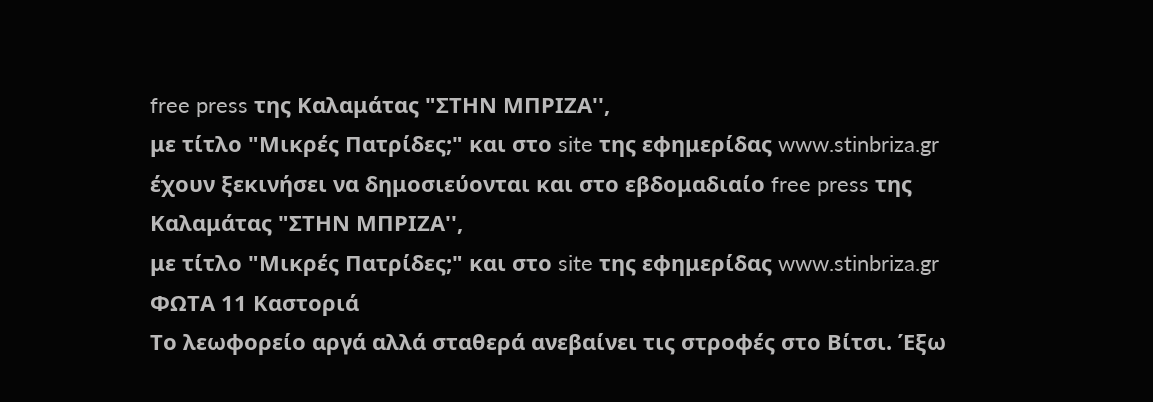free press της Καλαμάτας "ΣΤΗΝ ΜΠΡΙΖΑ'',
με τίτλο "Μικρές Πατρίδες;" και στο site της εφημερίδας www.stinbriza.gr
έχουν ξεκινήσει να δημοσιεύονται και στο εβδομαδιαίο free press της Καλαμάτας "ΣΤΗΝ ΜΠΡΙΖΑ'',
με τίτλο "Μικρές Πατρίδες;" και στο site της εφημερίδας www.stinbriza.gr
ΦΩΤΑ 11 Καστοριά
Το λεωφορείο αργά αλλά σταθερά ανεβαίνει τις στροφές στο Βίτσι. Έξω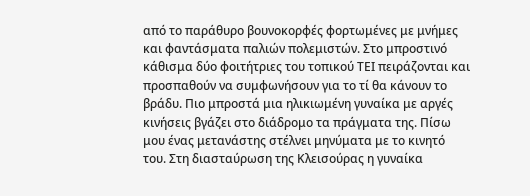από το παράθυρο βουνοκορφές φορτωμένες με μνήμες και φαντάσματα παλιών πολεμιστών. Στο μπροστινό κάθισμα δύο φοιτήτριες του τοπικού ΤΕΙ πειράζονται και προσπαθούν να συμφωνήσουν για το τί θα κάνουν το βράδυ. Πιο μπροστά μια ηλικιωμένη γυναίκα με αργές κινήσεις βγάζει στο διάδρομο τα πράγματα της. Πίσω μου ένας μετανάστης στέλνει μηνύματα με το κινητό του. Στη διασταύρωση της Κλεισούρας η γυναίκα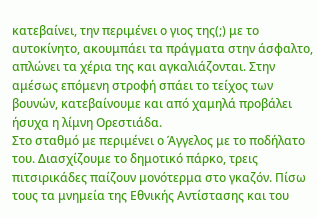κατεβαίνει, την περιμένει ο γιος της(;) με το αυτοκίνητο, ακουμπάει τα πράγματα στην άσφαλτο, απλώνει τα χέρια της και αγκαλιάζονται. Στην αμέσως επόμενη στροφή σπάει το τείχος των βουνών, κατεβαίνουμε και από χαμηλά προβάλει ήσυχα η λίμνη Ορεστιάδα.
Στο σταθμό με περιμένει ο Άγγελος με το ποδήλατο του. Διασχίζουμε το δημοτικό πάρκο, τρεις πιτσιρικάδες παίζουν μονότερμα στο γκαζόν. Πίσω τους τα μνημεία της Eθνικής Aντίστασης και του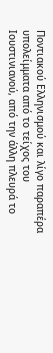Ποντιακού Eλληνισμού και λίγο παραπέρα υπολείμματα από το τείχος του Ιουστινιανού, από την άλλη πλευρά το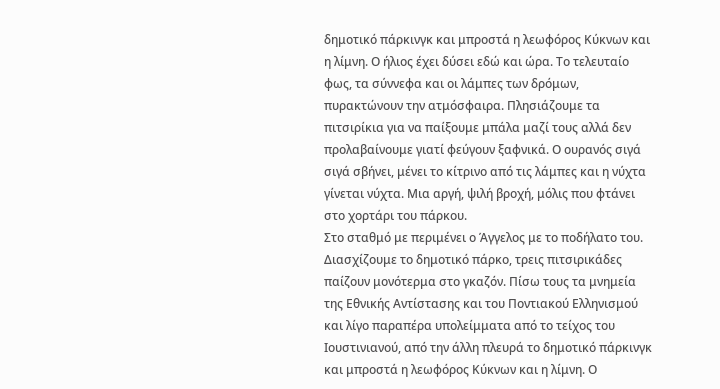δημοτικό πάρκινγκ και μπροστά η λεωφόρος Κύκνων και η λίμνη. Ο ήλιος έχει δύσει εδώ και ώρα. Το τελευταίο φως, τα σύννεφα και οι λάμπες των δρόμων, πυρακτώνουν την ατμόσφαιρα. Πλησιάζουμε τα πιτσιρίκια για να παίξουμε μπάλα μαζί τους αλλά δεν προλαβαίνουμε γιατί φεύγουν ξαφνικά. Ο ουρανός σιγά σιγά σβήνει, μένει το κίτρινο από τις λάμπες και η νύχτα γίνεται νύχτα. Μια αργή, ψιλή βροχή, μόλις που φτάνει στο χορτάρι του πάρκου.
Στο σταθμό με περιμένει ο Άγγελος με το ποδήλατο του. Διασχίζουμε το δημοτικό πάρκο, τρεις πιτσιρικάδες παίζουν μονότερμα στο γκαζόν. Πίσω τους τα μνημεία της Eθνικής Aντίστασης και του Ποντιακού Eλληνισμού και λίγο παραπέρα υπολείμματα από το τείχος του Ιουστινιανού, από την άλλη πλευρά το δημοτικό πάρκινγκ και μπροστά η λεωφόρος Κύκνων και η λίμνη. Ο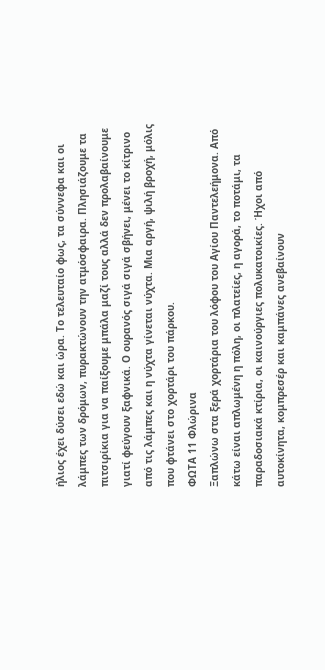ήλιος έχει δύσει εδώ και ώρα. Το τελευταίο φως, τα σύννεφα και οι λάμπες των δρόμων, πυρακτώνουν την ατμόσφαιρα. Πλησιάζουμε τα πιτσιρίκια για να παίξουμε μπάλα μαζί τους αλλά δεν προλαβαίνουμε γιατί φεύγουν ξαφνικά. Ο ουρανός σιγά σιγά σβήνει, μένει το κίτρινο από τις λάμπες και η νύχτα γίνεται νύχτα. Μια αργή, ψιλή βροχή, μόλις που φτάνει στο χορτάρι του πάρκου.
ΦΩΤΑ 11 Φλώρινα
Ξαπλώνω στα ξερά χορτάρια του λόφου του Αγίου Παντελεήμονα. Από κάτω είναι απλωμένη η πόλη, οι πλατείες, η αγορά, το ποτάμι, τα παραδοσιακά κτίρια, οι καινούργιες πολυκατοικίες. Ήχοι από αυτοκίνητα, κομπρεσέρ και καμπάνες ανεβαίνουν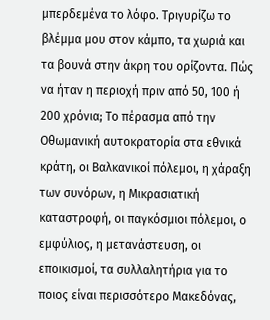μπερδεμένα το λόφο. Τριγυρίζω το βλέμμα μου στον κάμπο, τα χωριά και τα βουνά στην άκρη του ορίζοντα. Πώς να ήταν η περιοχή πριν από 50, 100 ή 200 χρόνια; Το πέρασμα από την Οθωμανική αυτοκρατορία στα εθνικά κράτη, οι Βαλκανικοί πόλεμοι, η χάραξη των συνόρων, η Μικρασιατική καταστροφή, οι παγκόσμιοι πόλεμοι, ο εμφύλιος, η μετανάστευση, οι εποικισμοί, τα συλλαλητήρια για το ποιος είναι περισσότερο Μακεδόνας,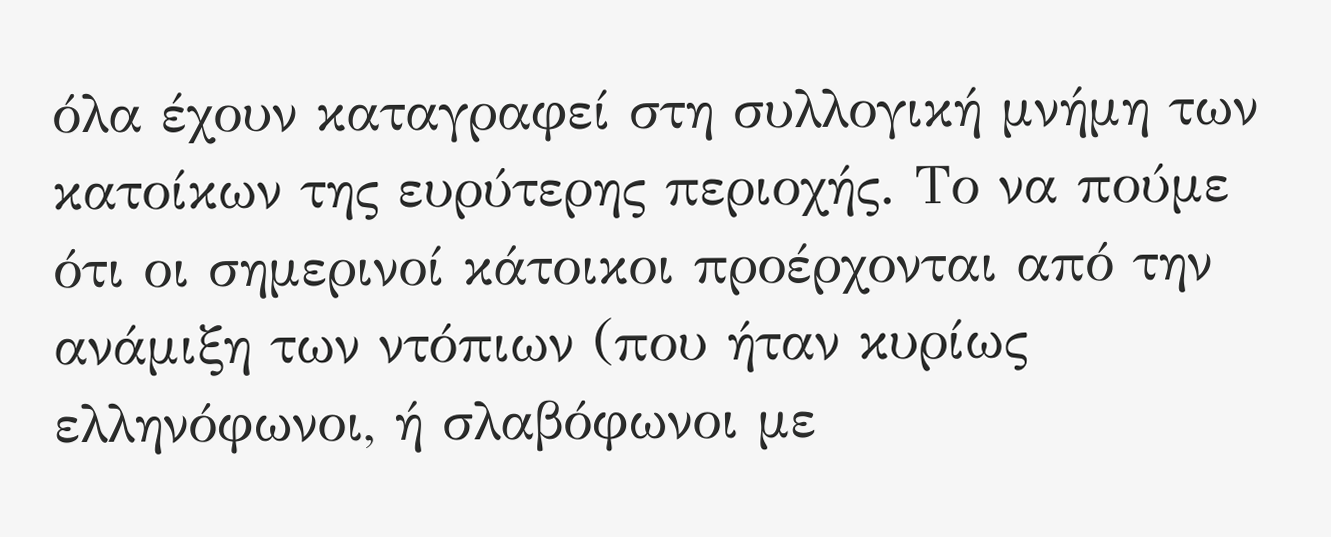όλα έχουν καταγραφεί στη συλλογική μνήμη των κατοίκων της ευρύτερης περιοχής. Το να πούμε ότι οι σημερινοί κάτοικοι προέρχονται από την ανάμιξη των ντόπιων (που ήταν κυρίως ελληνόφωνοι, ή σλαβόφωνοι με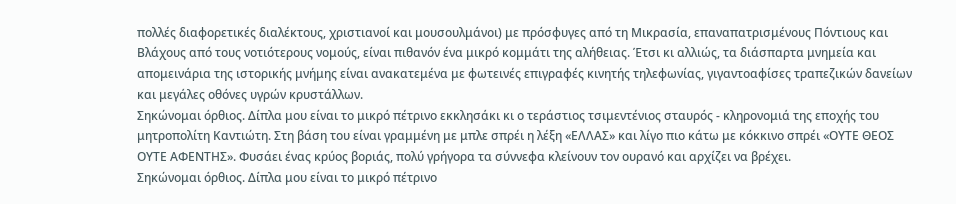πολλές διαφορετικές διαλέκτους, χριστιανοί και μουσουλμάνοι) με πρόσφυγες από τη Μικρασία, επαναπατρισμένους Πόντιους και Βλάχους από τους νοτιότερους νομούς, είναι πιθανόν ένα μικρό κομμάτι της αλήθειας. Έτσι κι αλλιώς, τα διάσπαρτα μνημεία και απομεινάρια της ιστορικής μνήμης είναι ανακατεμένα με φωτεινές επιγραφές κινητής τηλεφωνίας, γιγαντοαφίσες τραπεζικών δανείων και μεγάλες οθόνες υγρών κρυστάλλων.
Σηκώνομαι όρθιος. Δίπλα μου είναι το μικρό πέτρινο εκκλησάκι κι ο τεράστιος τσιμεντένιος σταυρός - κληρονομιά της εποχής του μητροπολίτη Καντιώτη. Στη βάση του είναι γραμμένη με μπλε σπρέι η λέξη «ΕΛΛΑΣ» και λίγο πιο κάτω με κόκκινο σπρέι «ΟΥΤΕ ΘΕΟΣ ΟΥΤΕ ΑΦΕΝΤΗΣ». Φυσάει ένας κρύος βοριάς, πολύ γρήγορα τα σύννεφα κλείνουν τον ουρανό και αρχίζει να βρέχει.
Σηκώνομαι όρθιος. Δίπλα μου είναι το μικρό πέτρινο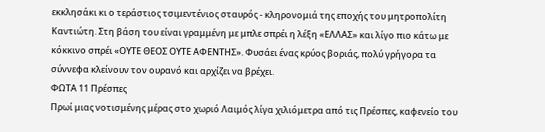εκκλησάκι κι ο τεράστιος τσιμεντένιος σταυρός - κληρονομιά της εποχής του μητροπολίτη Καντιώτη. Στη βάση του είναι γραμμένη με μπλε σπρέι η λέξη «ΕΛΛΑΣ» και λίγο πιο κάτω με κόκκινο σπρέι «ΟΥΤΕ ΘΕΟΣ ΟΥΤΕ ΑΦΕΝΤΗΣ». Φυσάει ένας κρύος βοριάς, πολύ γρήγορα τα σύννεφα κλείνουν τον ουρανό και αρχίζει να βρέχει.
ΦΩΤΑ 11 Πρέσπες
Πρωί μιας νοτισμένης μέρας στο χωριό Λαιμός λίγα χιλιόμετρα από τις Πρέσπες, καφενείο του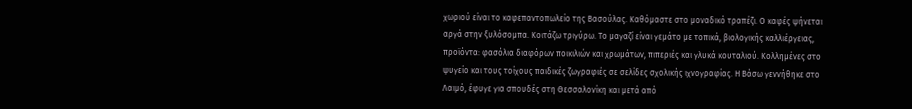χωριού είναι το καφεπαντοπωλείο της Βασούλας. Καθόμαστε στο μοναδικό τραπέζι. Ο καφές ψήνεται αργά στην ξυλόσομπα. Κοιτάζω τριγύρω. Το μαγαζί είναι γεμάτο με τοπικά, βιολογικής καλλιέργειας, προϊόντα: φασόλια διαφόρων ποικιλιών και χρωμάτων, πιπεριές και γλυκά κουταλιού. Κολλημένες στο ψυγείο και τους τοίχους παιδικές ζωγραφιές σε σελίδες σχολικής ιχνογραφίας. Η Βάσω γεννήθηκε στο Λαιμό, έφυγε για σπουδές στη Θεσσαλονίκη και μετά από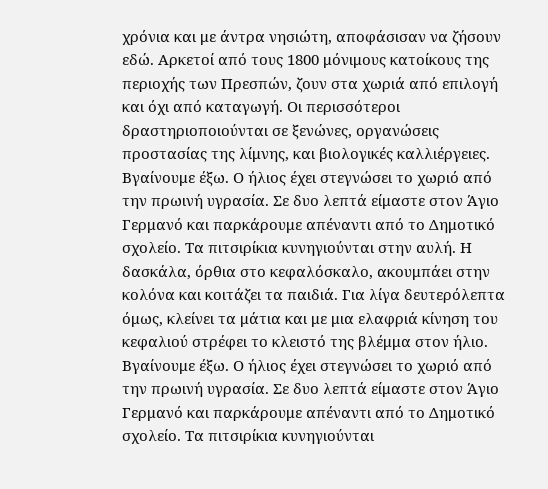χρόνια και με άντρα νησιώτη, αποφάσισαν να ζήσουν εδώ. Αρκετοί από τους 1800 μόνιμους κατοίκους της περιοχής των Πρεσπών, ζουν στα χωριά από επιλογή και όχι από καταγωγή. Οι περισσότεροι δραστηριοποιούνται σε ξενώνες, οργανώσεις προστασίας της λίμνης, και βιολογικές καλλιέργειες.
Βγαίνουμε έξω. Ο ήλιος έχει στεγνώσει το χωριό από την πρωινή υγρασία. Σε δυο λεπτά είμαστε στον Άγιο Γερμανό και παρκάρουμε απέναντι από το Δημοτικό σχολείο. Τα πιτσιρίκια κυνηγιούνται στην αυλή. Η δασκάλα, όρθια στο κεφαλόσκαλο, ακουμπάει στην κολόνα και κοιτάζει τα παιδιά. Για λίγα δευτερόλεπτα όμως, κλείνει τα μάτια και με μια ελαφριά κίνηση του κεφαλιού στρέφει το κλειστό της βλέμμα στον ήλιο.
Βγαίνουμε έξω. Ο ήλιος έχει στεγνώσει το χωριό από την πρωινή υγρασία. Σε δυο λεπτά είμαστε στον Άγιο Γερμανό και παρκάρουμε απέναντι από το Δημοτικό σχολείο. Τα πιτσιρίκια κυνηγιούνται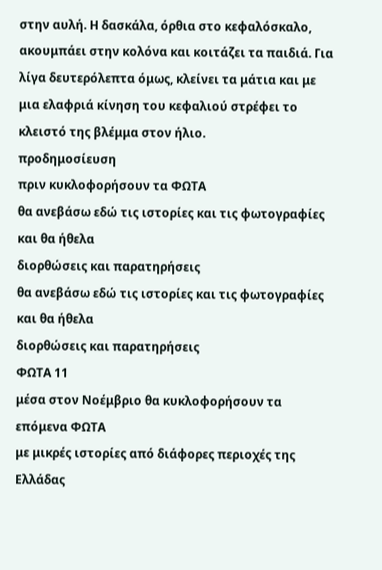στην αυλή. Η δασκάλα, όρθια στο κεφαλόσκαλο, ακουμπάει στην κολόνα και κοιτάζει τα παιδιά. Για λίγα δευτερόλεπτα όμως, κλείνει τα μάτια και με μια ελαφριά κίνηση του κεφαλιού στρέφει το κλειστό της βλέμμα στον ήλιο.
προδημοσίευση
πριν κυκλοφορήσουν τα ΦΩΤΑ
θα ανεβάσω εδώ τις ιστορίες και τις φωτογραφίες και θα ήθελα
διορθώσεις και παρατηρήσεις
θα ανεβάσω εδώ τις ιστορίες και τις φωτογραφίες και θα ήθελα
διορθώσεις και παρατηρήσεις
ΦΩΤΑ 11
μέσα στον Νοέμβριο θα κυκλοφορήσουν τα επόμενα ΦΩΤΑ
με μικρές ιστορίες από διάφορες περιοχές της Ελλάδας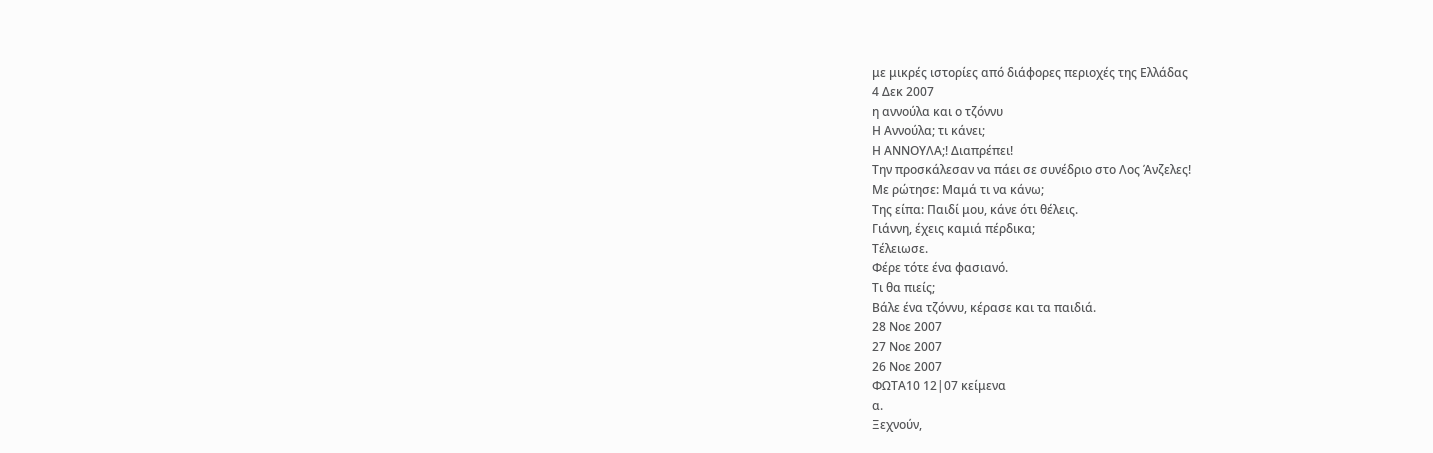με μικρές ιστορίες από διάφορες περιοχές της Ελλάδας
4 Δεκ 2007
η αννούλα και ο τζόννυ
Η Αννούλα; τι κάνει;
Η ΑΝΝΟΥΛΑ;! Διαπρέπει!
Την προσκάλεσαν να πάει σε συνέδριο στο Λος Άνζελες!
Με ρώτησε: Μαμά τι να κάνω;
Της είπα: Παιδί μου, κάνε ότι θέλεις.
Γιάννη, έχεις καμιά πέρδικα;
Τέλειωσε.
Φέρε τότε ένα φασιανό.
Τι θα πιείς;
Βάλε ένα τζόννυ, κέρασε και τα παιδιά.
28 Νοε 2007
27 Νοε 2007
26 Νοε 2007
ΦΩΤΑ10 12|07 κείμενα
α.
Ξεχνούν,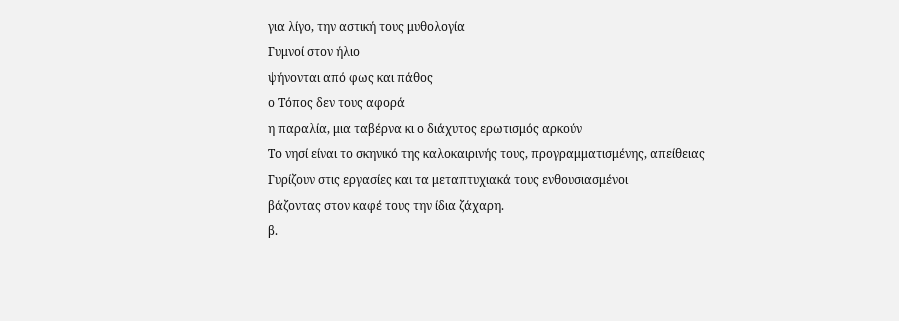για λίγο, την αστική τους μυθολογία
Γυμνοί στον ήλιο
ψήνονται από φως και πάθος
ο Τόπος δεν τους αφορά
η παραλία, μια ταβέρνα κι ο διάχυτος ερωτισμός αρκούν
Το νησί είναι το σκηνικό της καλοκαιρινής τους, προγραμματισμένης, απείθειας
Γυρίζουν στις εργασίες και τα μεταπτυχιακά τους ενθουσιασμένοι
βάζοντας στον καφέ τους την ίδια ζάχαρη.
β.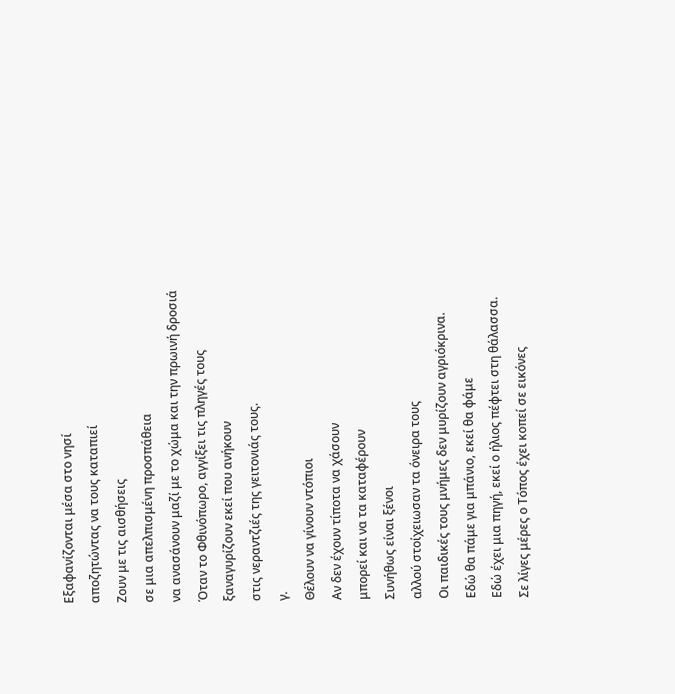Εξαφανίζονται μέσα στο νησί
αποζητώντας να τους καταπιεί
Ζουν με τις αισθήσεις
σε μια απελπισμένη προσπάθεια
να ανασάνουν μαζί με το χώμα και την πρωινή δροσιά
Όταν το Φθινόπωρο, αγγίξει τις πληγές τους
ξαναγυρίζουν εκεί που ανήκουν
στις νεραντζιές της γειτονιάς τους.
γ.
Θέλουν να γίνουν ντόπιοι
Αν δεν έχουν τίποτα να χάσουν
μπορεί και να τα καταφέρουν
Συνήθως είναι ξένοι
αλλού στοίχειωσαν τα όνειρα τους
Οι παιδικές τους μνήμες δεν μυρίζουν αγριόκρινα.
Εδώ θα πάμε για μπάνιο, εκεί θα φάμε
Εδώ έχει μια πηγή, εκεί ο ήλιος πέφτει στη θάλασσα.
Σε λίγες μέρες ο Τόπος έχει κοπεί σε εικόνες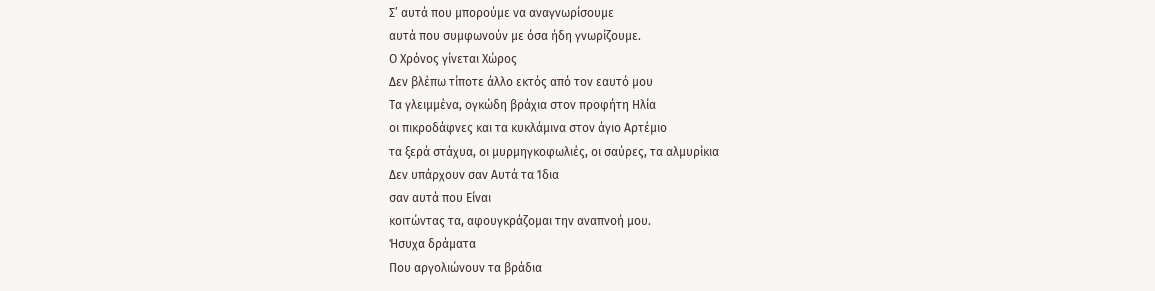Σ’ αυτά που μπορούμε να αναγνωρίσουμε
αυτά που συμφωνούν με όσα ήδη γνωρίζουμε.
Ο Χρόνος γίνεται Χώρος
Δεν βλέπω τίποτε άλλο εκτός από τον εαυτό μου
Τα γλειμμένα, ογκώδη βράχια στον προφήτη Ηλία
οι πικροδάφνες και τα κυκλάμινα στον άγιο Αρτέμιο
τα ξερά στάχυα, οι μυρμηγκοφωλιές, οι σαύρες, τα αλμυρίκια
Δεν υπάρχουν σαν Αυτά τα Ίδια
σαν αυτά που Είναι
κοιτώντας τα, αφουγκράζομαι την αναπνοή μου.
Ήσυχα δράματα
Που αργολιώνουν τα βράδια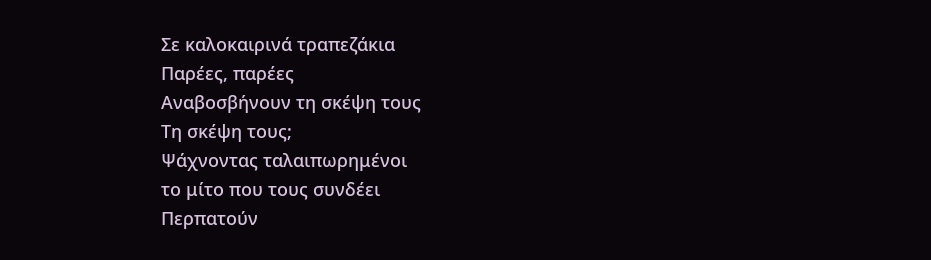Σε καλοκαιρινά τραπεζάκια
Παρέες, παρέες
Αναβοσβήνουν τη σκέψη τους
Τη σκέψη τους;
Ψάχνοντας ταλαιπωρημένοι
το μίτο που τους συνδέει
Περπατούν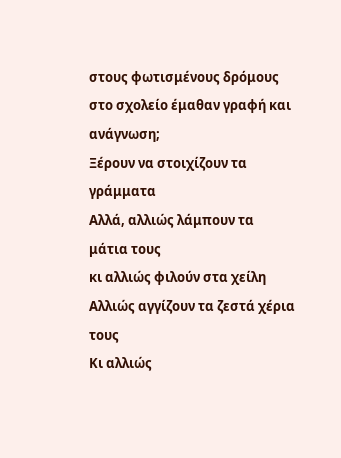στους φωτισμένους δρόμους
στο σχολείο έμαθαν γραφή και ανάγνωση;
Ξέρουν να στοιχίζουν τα γράμματα
Αλλά, αλλιώς λάμπουν τα μάτια τους
κι αλλιώς φιλούν στα χείλη
Αλλιώς αγγίζουν τα ζεστά χέρια τους
Κι αλλιώς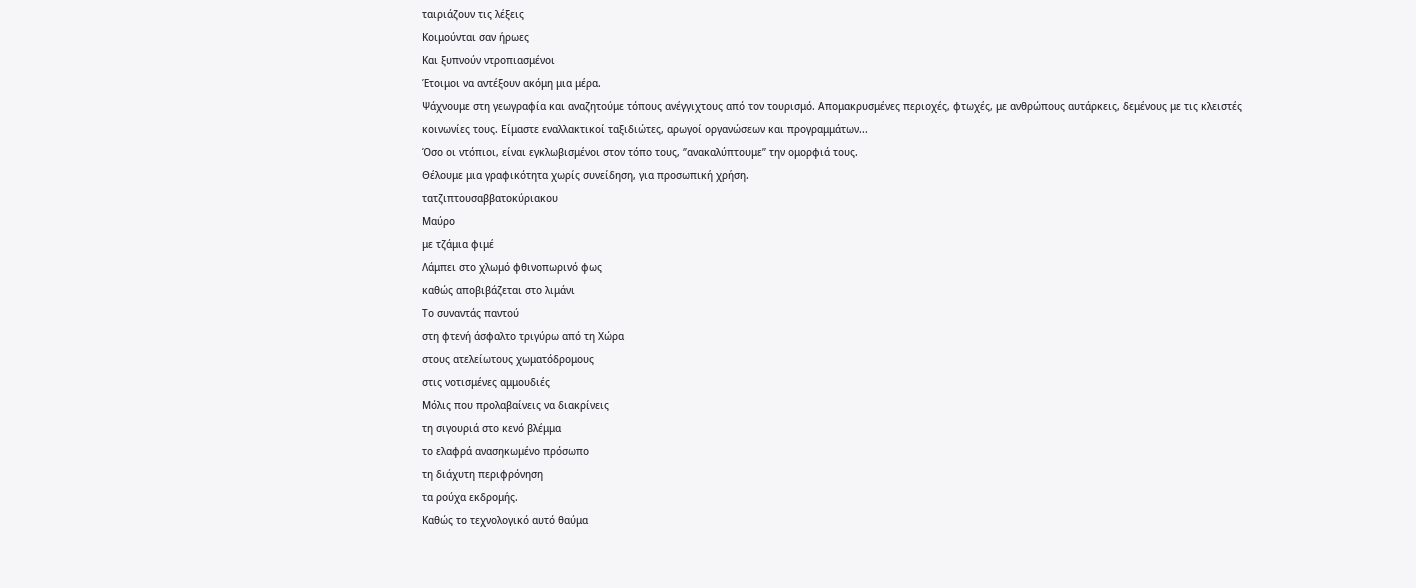ταιριάζουν τις λέξεις
Κοιμούνται σαν ήρωες
Και ξυπνούν ντροπιασμένοι
Έτοιμοι να αντέξουν ακόμη μια μέρα.
Ψάχνουμε στη γεωγραφία και αναζητούμε τόπους ανέγγιχτους από τον τουρισμό. Απομακρυσμένες περιοχές, φτωχές, με ανθρώπους αυτάρκεις, δεμένους με τις κλειστές κοινωνίες τους. Είμαστε εναλλακτικοί ταξιδιώτες, αρωγοί οργανώσεων και προγραμμάτων...
Όσο οι ντόπιοι, είναι εγκλωβισμένοι στον τόπο τους, ‘’ανακαλύπτουμε’’ την ομορφιά τους.
Θέλουμε μια γραφικότητα χωρίς συνείδηση, για προσωπική χρήση.
τατζιπτουσαββατοκύριακου
Μαύρο
με τζάμια φιμέ
Λάμπει στο χλωμό φθινοπωρινό φως
καθώς αποβιβάζεται στο λιμάνι
Το συναντάς παντού
στη φτενή άσφαλτο τριγύρω από τη Χώρα
στους ατελείωτους χωματόδρομους
στις νοτισμένες αμμουδιές
Μόλις που προλαβαίνεις να διακρίνεις
τη σιγουριά στο κενό βλέμμα
το ελαφρά ανασηκωμένο πρόσωπο
τη διάχυτη περιφρόνηση
τα ρούχα εκδρομής.
Καθώς το τεχνολογικό αυτό θαύμα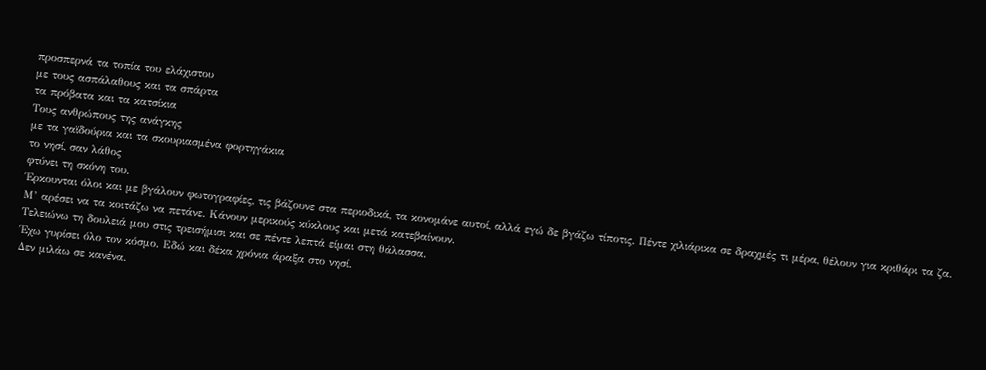προσπερνά τα τοπία του ελάχιστου
με τους ασπάλαθους και τα σπάρτα
τα πρόβατα και τα κατσίκια
Τους ανθρώπους της ανάγκης
με τα γαϊδούρια και τα σκουριασμένα φορτηγάκια
το νησί, σαν λάθος
φτύνει τη σκόνη του.
Έρκουνται όλοι και με βγάλουν φωτογραφίες, τις βάζουνε στα περιοδικά, τα κονομάνε αυτοί, αλλά εγώ δε βγάζω τίποτις. Πέντε χιλιάρικα σε δραχμές τι μέρα, θέλουν για κριθάρι τα ζα.
Μ’ αρέσει να τα κοιτάζω να πετάνε. Κάνουν μερικούς κύκλους και μετά κατεβαίνουν.
Τελειώνω τη δουλειά μου στις τρεισήμισι και σε πέντε λεπτά είμαι στη θάλασσα.
Έχω γυρίσει όλο τον κόσμο. Εδώ και δέκα χρόνια άραξα στο νησί.
Δεν μιλάω σε κανένα.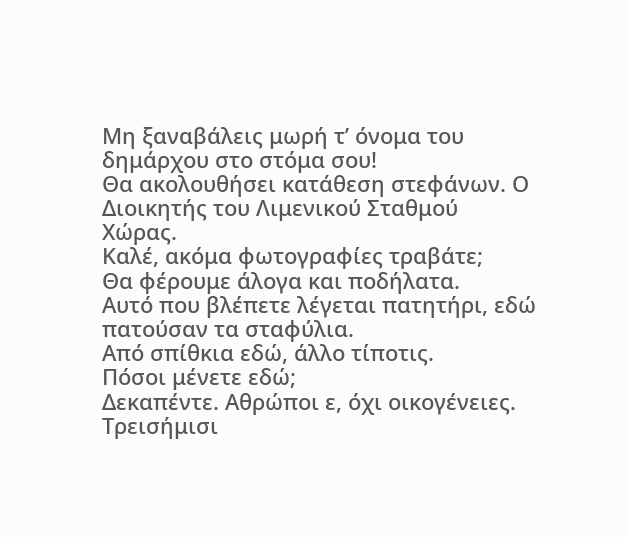Μη ξαναβάλεις μωρή τ’ όνομα του δημάρχου στο στόμα σου!
Θα ακολουθήσει κατάθεση στεφάνων. Ο Διοικητής του Λιμενικού Σταθμού Χώρας.
Καλέ, ακόμα φωτογραφίες τραβάτε;
Θα φέρουμε άλογα και ποδήλατα.
Αυτό που βλέπετε λέγεται πατητήρι, εδώ πατούσαν τα σταφύλια.
Από σπίθκια εδώ, άλλο τίποτις.
Πόσοι μένετε εδώ;
Δεκαπέντε. Αθρώποι ε, όχι οικογένειες.
Τρεισήμισι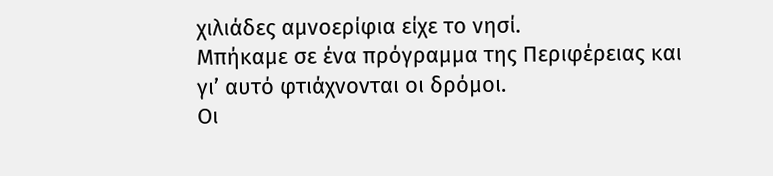χιλιάδες αμνοερίφια είχε το νησί.
Μπήκαμε σε ένα πρόγραμμα της Περιφέρειας και γι’ αυτό φτιάχνονται οι δρόμοι.
Οι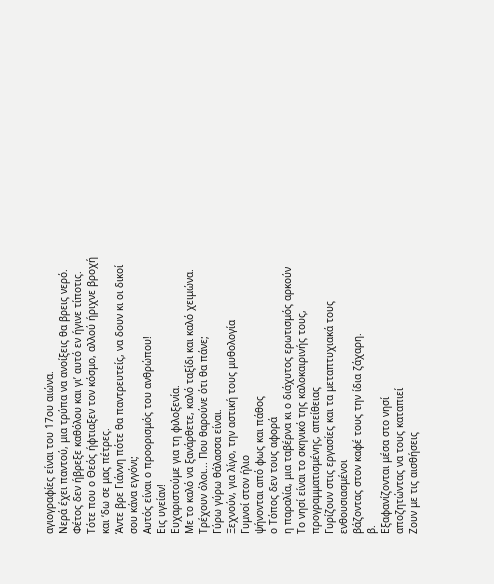αγιογραφίες είναι του 17ου αιώνα.
Νερά έχει παντού, μια τρύπα να ανοίξεις θα βρεις νερό.
Φέτος δεν ήβρεξε καθόλου και γι’ αυτό εν ήγινε τίποτις.
Τότε που ο Θεός ήφτιαξεν τον κόσμο, αλλού ήριχνε βροχή και ‘δω σε μας πέτρες.
Άντε βρε Γιάννη πότε θα παντρευτείς, να δουν κι οι δικοί σου κάνα εγγόνι;
Αυτός είναι ο προορισμός του ανθρώπου!
Εις υγείαν!
Ευχαριστούμε για τη φιλοξενία.
Με το καλό να ξανάρθετε, καλό ταξίδι και καλό χειμώνα.
Τρέχουν όλοι... Που θαρούνε ότι θα πάνε;
Γύρω γύρω θάλασσα είναι.
Ξεχνούν, για λίγο, την αστική τους μυθολογία
Γυμνοί στον ήλιο
ψήνονται από φως και πάθος
ο Τόπος δεν τους αφορά
η παραλία, μια ταβέρνα κι ο διάχυτος ερωτισμός αρκούν
Το νησί είναι το σκηνικό της καλοκαιρινής τους, προγραμματισμένης, απείθειας
Γυρίζουν στις εργασίες και τα μεταπτυχιακά τους ενθουσιασμένοι
βάζοντας στον καφέ τους την ίδια ζάχαρη.
β.
Εξαφανίζονται μέσα στο νησί
αποζητώντας να τους καταπιεί
Ζουν με τις αισθήσεις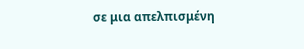σε μια απελπισμένη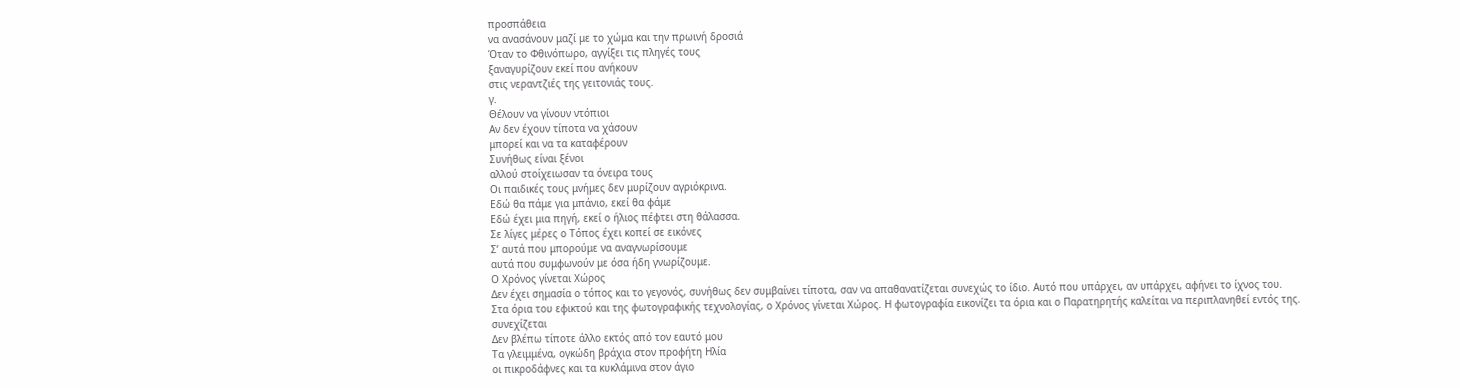προσπάθεια
να ανασάνουν μαζί με το χώμα και την πρωινή δροσιά
Όταν το Φθινόπωρο, αγγίξει τις πληγές τους
ξαναγυρίζουν εκεί που ανήκουν
στις νεραντζιές της γειτονιάς τους.
γ.
Θέλουν να γίνουν ντόπιοι
Αν δεν έχουν τίποτα να χάσουν
μπορεί και να τα καταφέρουν
Συνήθως είναι ξένοι
αλλού στοίχειωσαν τα όνειρα τους
Οι παιδικές τους μνήμες δεν μυρίζουν αγριόκρινα.
Εδώ θα πάμε για μπάνιο, εκεί θα φάμε
Εδώ έχει μια πηγή, εκεί ο ήλιος πέφτει στη θάλασσα.
Σε λίγες μέρες ο Τόπος έχει κοπεί σε εικόνες
Σ’ αυτά που μπορούμε να αναγνωρίσουμε
αυτά που συμφωνούν με όσα ήδη γνωρίζουμε.
Ο Χρόνος γίνεται Χώρος
Δεν έχει σημασία ο τόπος και το γεγονός, συνήθως δεν συμβαίνει τίποτα, σαν να απαθανατίζεται συνεχώς το ίδιο. Αυτό που υπάρχει, αν υπάρχει, αφήνει το ίχνος του.
Στα όρια του εφικτού και της φωτογραφικής τεχνολογίας, ο Χρόνος γίνεται Χώρος. Η φωτογραφία εικονίζει τα όρια και ο Παρατηρητής καλείται να περιπλανηθεί εντός της.
συνεχίζεται
Δεν βλέπω τίποτε άλλο εκτός από τον εαυτό μου
Τα γλειμμένα, ογκώδη βράχια στον προφήτη Ηλία
οι πικροδάφνες και τα κυκλάμινα στον άγιο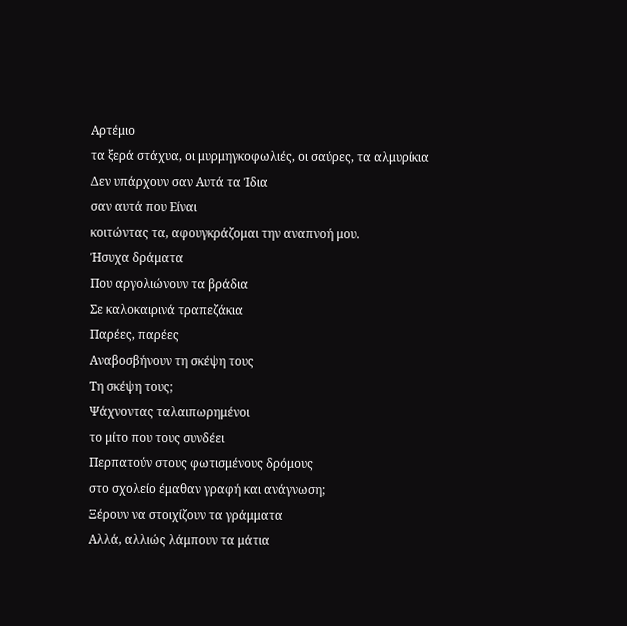Αρτέμιο
τα ξερά στάχυα, οι μυρμηγκοφωλιές, οι σαύρες, τα αλμυρίκια
Δεν υπάρχουν σαν Αυτά τα Ίδια
σαν αυτά που Είναι
κοιτώντας τα, αφουγκράζομαι την αναπνοή μου.
Ήσυχα δράματα
Που αργολιώνουν τα βράδια
Σε καλοκαιρινά τραπεζάκια
Παρέες, παρέες
Αναβοσβήνουν τη σκέψη τους
Τη σκέψη τους;
Ψάχνοντας ταλαιπωρημένοι
το μίτο που τους συνδέει
Περπατούν στους φωτισμένους δρόμους
στο σχολείο έμαθαν γραφή και ανάγνωση;
Ξέρουν να στοιχίζουν τα γράμματα
Αλλά, αλλιώς λάμπουν τα μάτια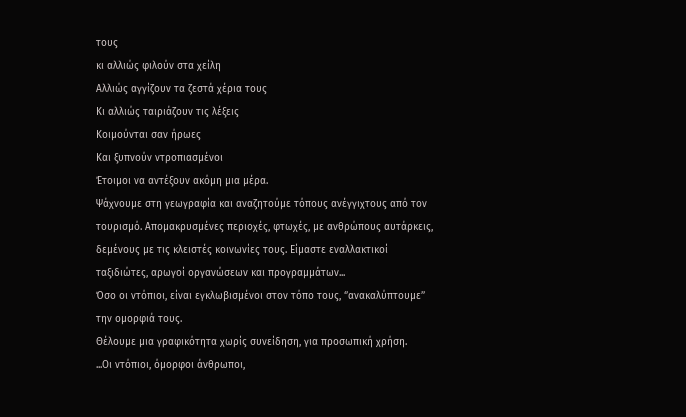τους
κι αλλιώς φιλούν στα χείλη
Αλλιώς αγγίζουν τα ζεστά χέρια τους
Κι αλλιώς ταιριάζουν τις λέξεις
Κοιμούνται σαν ήρωες
Και ξυπνούν ντροπιασμένοι
Έτοιμοι να αντέξουν ακόμη μια μέρα.
Ψάχνουμε στη γεωγραφία και αναζητούμε τόπους ανέγγιχτους από τον τουρισμό. Απομακρυσμένες περιοχές, φτωχές, με ανθρώπους αυτάρκεις, δεμένους με τις κλειστές κοινωνίες τους. Είμαστε εναλλακτικοί ταξιδιώτες, αρωγοί οργανώσεων και προγραμμάτων...
Όσο οι ντόπιοι, είναι εγκλωβισμένοι στον τόπο τους, ‘’ανακαλύπτουμε’’ την ομορφιά τους.
Θέλουμε μια γραφικότητα χωρίς συνείδηση, για προσωπική χρήση.
...Οι ντόπιοι, όμορφοι άνθρωποι,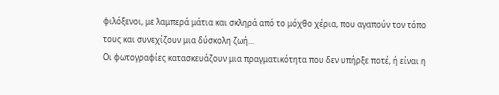φιλόξενοι, με λαμπερά μάτια και σκληρά από το μόχθο χέρια, που αγαπούν τον τόπο τους και συνεχίζουν μια δύσκολη ζωή...
Οι φωτογραφίες κατασκευάζουν μια πραγματικότητα που δεν υπήρξε ποτέ, ή είναι η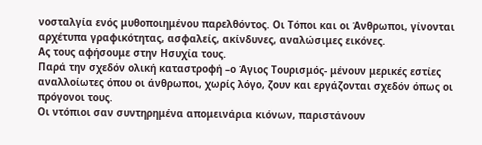νοσταλγία ενός μυθοποιημένου παρελθόντος. Οι Τόποι και οι Άνθρωποι, γίνονται αρχέτυπα γραφικότητας, ασφαλείς, ακίνδυνες, αναλώσιμες εικόνες.
Ας τους αφήσουμε στην Ησυχία τους.
Παρά την σχεδόν ολική καταστροφή –ο Άγιος Τουρισμός- μένουν μερικές εστίες αναλλοίωτες όπου οι άνθρωποι, χωρίς λόγο, ζουν και εργάζονται σχεδόν όπως οι πρόγονοι τους.
Οι ντόπιοι σαν συντηρημένα απομεινάρια κιόνων, παριστάνουν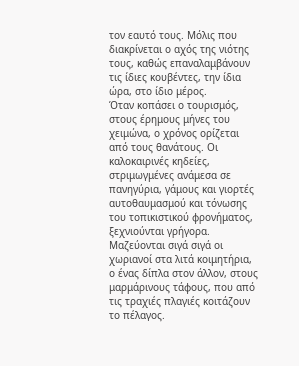τον εαυτό τους. Μόλις που διακρίνεται ο αχός της νιότης τους, καθώς επαναλαμβάνουν τις ίδιες κουβέντες, την ίδια ώρα, στο ίδιο μέρος.
Όταν κοπάσει ο τουρισμός, στους έρημους μήνες του χειμώνα, ο χρόνος ορίζεται από τους θανάτους. Οι καλοκαιρινές κηδείες, στριμωγμένες ανάμεσα σε πανηγύρια, γάμους και γιορτές αυτοθαυμασμού και τόνωσης του τοπικιστικού φρονήματος, ξεχνιούνται γρήγορα.
Μαζεύονται σιγά σιγά οι χωριανοί στα λιτά κοιμητήρια, ο ένας δίπλα στον άλλον, στους μαρμάρινους τάφους, που από τις τραχιές πλαγιές κοιτάζουν το πέλαγος.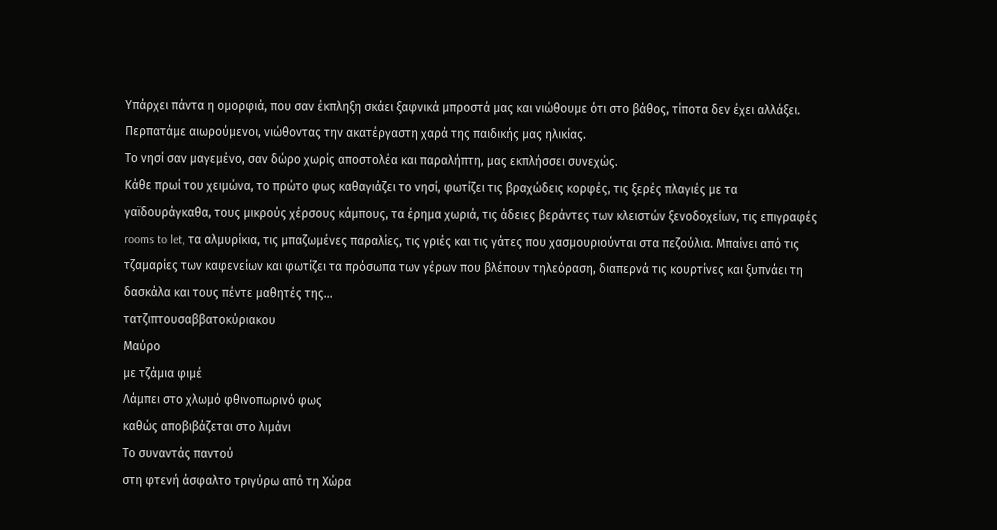Υπάρχει πάντα η ομορφιά, που σαν έκπληξη σκάει ξαφνικά μπροστά μας και νιώθουμε ότι στο βάθος, τίποτα δεν έχει αλλάξει. Περπατάμε αιωρούμενοι, νιώθοντας την ακατέργαστη χαρά της παιδικής μας ηλικίας.
Το νησί σαν μαγεμένο, σαν δώρο χωρίς αποστολέα και παραλήπτη, μας εκπλήσσει συνεχώς.
Κάθε πρωί του χειμώνα, το πρώτο φως καθαγιάζει το νησί, φωτίζει τις βραχώδεις κορφές, τις ξερές πλαγιές με τα γαϊδουράγκαθα, τους μικρούς χέρσους κάμπους, τα έρημα χωριά, τις άδειες βεράντες των κλειστών ξενοδοχείων, τις επιγραφές rooms to let, τα αλμυρίκια, τις μπαζωμένες παραλίες, τις γριές και τις γάτες που χασμουριούνται στα πεζούλια. Μπαίνει από τις τζαμαρίες των καφενείων και φωτίζει τα πρόσωπα των γέρων που βλέπουν τηλεόραση, διαπερνά τις κουρτίνες και ξυπνάει τη δασκάλα και τους πέντε μαθητές της...
τατζιπτουσαββατοκύριακου
Μαύρο
με τζάμια φιμέ
Λάμπει στο χλωμό φθινοπωρινό φως
καθώς αποβιβάζεται στο λιμάνι
Το συναντάς παντού
στη φτενή άσφαλτο τριγύρω από τη Χώρα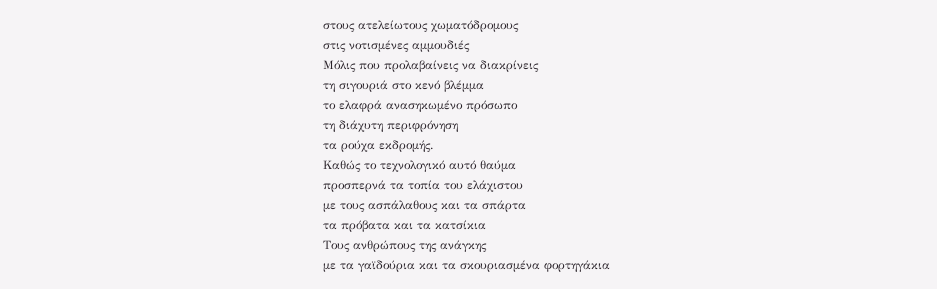στους ατελείωτους χωματόδρομους
στις νοτισμένες αμμουδιές
Μόλις που προλαβαίνεις να διακρίνεις
τη σιγουριά στο κενό βλέμμα
το ελαφρά ανασηκωμένο πρόσωπο
τη διάχυτη περιφρόνηση
τα ρούχα εκδρομής.
Καθώς το τεχνολογικό αυτό θαύμα
προσπερνά τα τοπία του ελάχιστου
με τους ασπάλαθους και τα σπάρτα
τα πρόβατα και τα κατσίκια
Τους ανθρώπους της ανάγκης
με τα γαϊδούρια και τα σκουριασμένα φορτηγάκια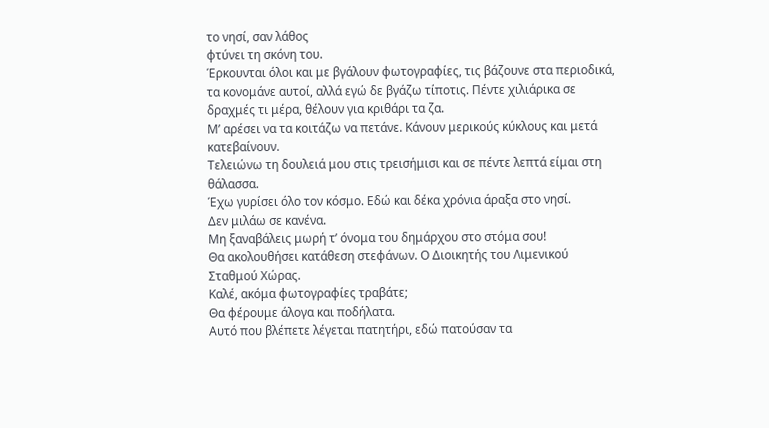το νησί, σαν λάθος
φτύνει τη σκόνη του.
Έρκουνται όλοι και με βγάλουν φωτογραφίες, τις βάζουνε στα περιοδικά, τα κονομάνε αυτοί, αλλά εγώ δε βγάζω τίποτις. Πέντε χιλιάρικα σε δραχμές τι μέρα, θέλουν για κριθάρι τα ζα.
Μ’ αρέσει να τα κοιτάζω να πετάνε. Κάνουν μερικούς κύκλους και μετά κατεβαίνουν.
Τελειώνω τη δουλειά μου στις τρεισήμισι και σε πέντε λεπτά είμαι στη θάλασσα.
Έχω γυρίσει όλο τον κόσμο. Εδώ και δέκα χρόνια άραξα στο νησί.
Δεν μιλάω σε κανένα.
Μη ξαναβάλεις μωρή τ’ όνομα του δημάρχου στο στόμα σου!
Θα ακολουθήσει κατάθεση στεφάνων. Ο Διοικητής του Λιμενικού Σταθμού Χώρας.
Καλέ, ακόμα φωτογραφίες τραβάτε;
Θα φέρουμε άλογα και ποδήλατα.
Αυτό που βλέπετε λέγεται πατητήρι, εδώ πατούσαν τα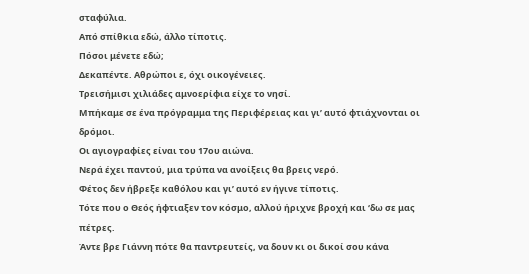σταφύλια.
Από σπίθκια εδώ, άλλο τίποτις.
Πόσοι μένετε εδώ;
Δεκαπέντε. Αθρώποι ε, όχι οικογένειες.
Τρεισήμισι χιλιάδες αμνοερίφια είχε το νησί.
Μπήκαμε σε ένα πρόγραμμα της Περιφέρειας και γι’ αυτό φτιάχνονται οι δρόμοι.
Οι αγιογραφίες είναι του 17ου αιώνα.
Νερά έχει παντού, μια τρύπα να ανοίξεις θα βρεις νερό.
Φέτος δεν ήβρεξε καθόλου και γι’ αυτό εν ήγινε τίποτις.
Τότε που ο Θεός ήφτιαξεν τον κόσμο, αλλού ήριχνε βροχή και ‘δω σε μας πέτρες.
Άντε βρε Γιάννη πότε θα παντρευτείς, να δουν κι οι δικοί σου κάνα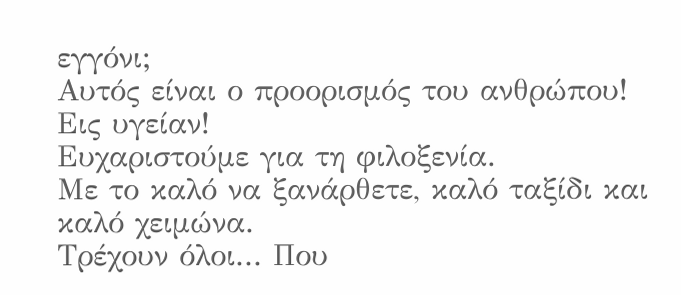εγγόνι;
Αυτός είναι ο προορισμός του ανθρώπου!
Εις υγείαν!
Ευχαριστούμε για τη φιλοξενία.
Με το καλό να ξανάρθετε, καλό ταξίδι και καλό χειμώνα.
Τρέχουν όλοι... Που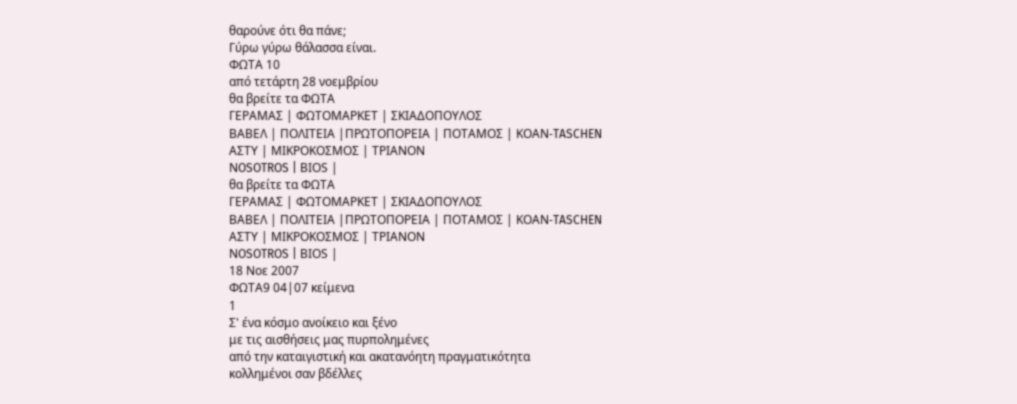θαρούνε ότι θα πάνε;
Γύρω γύρω θάλασσα είναι.
ΦΩΤΑ 10
από τετάρτη 28 νοεμβρίου
θα βρείτε τα ΦΩΤΑ
ΓΕΡΑΜΑΣ | ΦΩΤΟΜΑΡΚΕΤ | ΣΚΙΑΔΟΠΟΥΛΟΣ
ΒΑΒΕΛ | ΠΟΛΙΤΕΙΑ |ΠΡΩΤΟΠΟΡΕΙΑ | ΠΟΤΑΜΟΣ | ΚΟΑΝ-TASCHEN
ΑΣΤΥ | ΜΙΚΡΟΚΟΣΜΟΣ | ΤΡΙΑΝΟΝ
ΝOSOTROS | ΒΙΟS |
θα βρείτε τα ΦΩΤΑ
ΓΕΡΑΜΑΣ | ΦΩΤΟΜΑΡΚΕΤ | ΣΚΙΑΔΟΠΟΥΛΟΣ
ΒΑΒΕΛ | ΠΟΛΙΤΕΙΑ |ΠΡΩΤΟΠΟΡΕΙΑ | ΠΟΤΑΜΟΣ | ΚΟΑΝ-TASCHEN
ΑΣΤΥ | ΜΙΚΡΟΚΟΣΜΟΣ | ΤΡΙΑΝΟΝ
ΝOSOTROS | ΒΙΟS |
18 Νοε 2007
ΦΩΤΑ9 04|07 κείμενα
1
Σ' ένα κόσμο ανοίκειο και ξένο
με τις αισθήσεις μας πυρπολημένες
από την καταιγιστική και ακατανόητη πραγματικότητα
κολλημένοι σαν βδέλλες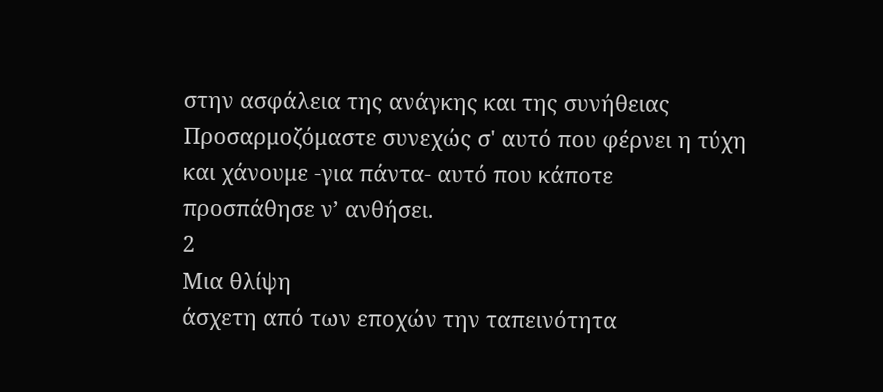στην ασφάλεια της ανάγκης και της συνήθειας
Προσαρμοζόμαστε συνεχώς σ' αυτό που φέρνει η τύχη
και χάνουμε -για πάντα- αυτό που κάποτε
προσπάθησε ν’ ανθήσει.
2
Μια θλίψη
άσχετη από των εποχών την ταπεινότητα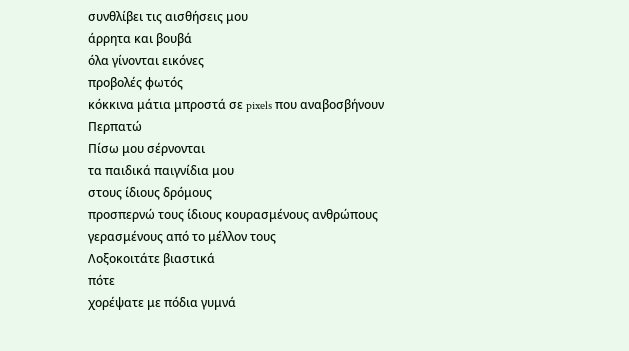συνθλίβει τις αισθήσεις μου
άρρητα και βουβά
όλα γίνονται εικόνες
προβολές φωτός
κόκκινα μάτια μπροστά σε pixels που αναβοσβήνουν
Περπατώ
Πίσω μου σέρνονται
τα παιδικά παιγνίδια μου
στους ίδιους δρόμους
προσπερνώ τους ίδιους κουρασμένους ανθρώπους
γερασμένους από το μέλλον τους
Λοξοκοιτάτε βιαστικά
πότε
χορέψατε με πόδια γυμνά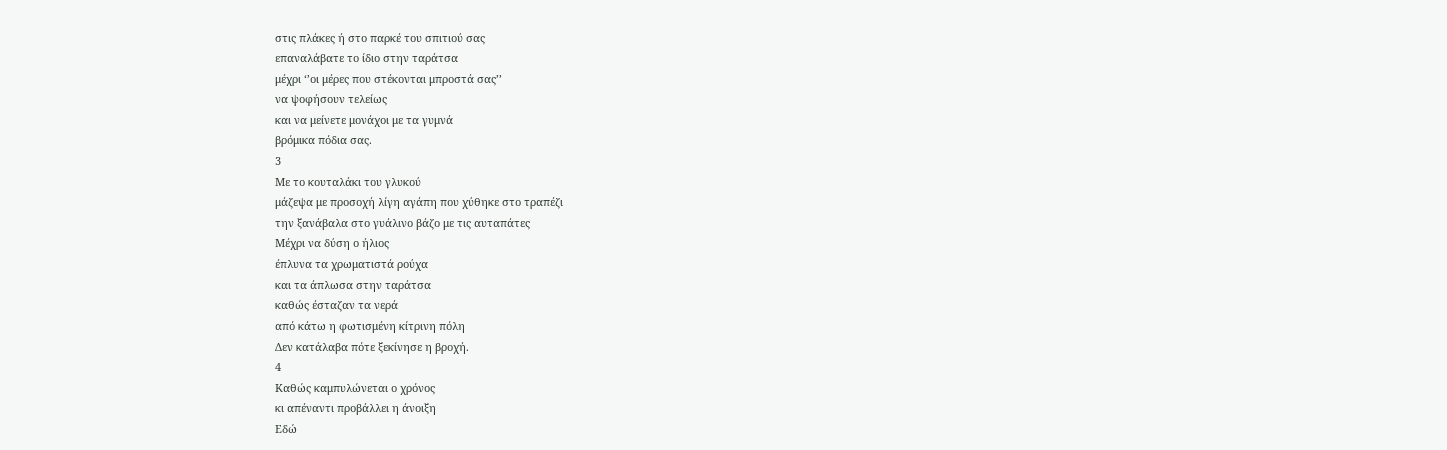στις πλάκες ή στο παρκέ του σπιτιού σας
επαναλάβατε το ίδιο στην ταράτσα
μέχρι ‘’οι μέρες που στέκονται μπροστά σας’’
να ψοφήσουν τελείως
και να μείνετε μονάχοι με τα γυμνά
βρόμικα πόδια σας.
3
Με το κουταλάκι του γλυκού
μάζεψα με προσοχή λίγη αγάπη που χύθηκε στο τραπέζι
την ξανάβαλα στο γυάλινο βάζο με τις αυταπάτες
Μέχρι να δύση ο ήλιος
έπλυνα τα χρωματιστά ρούχα
και τα άπλωσα στην ταράτσα
καθώς έσταζαν τα νερά
από κάτω η φωτισμένη κίτρινη πόλη
Δεν κατάλαβα πότε ξεκίνησε η βροχή.
4
Καθώς καμπυλώνεται ο χρόνος
κι απέναντι προβάλλει η άνοιξη
Εδώ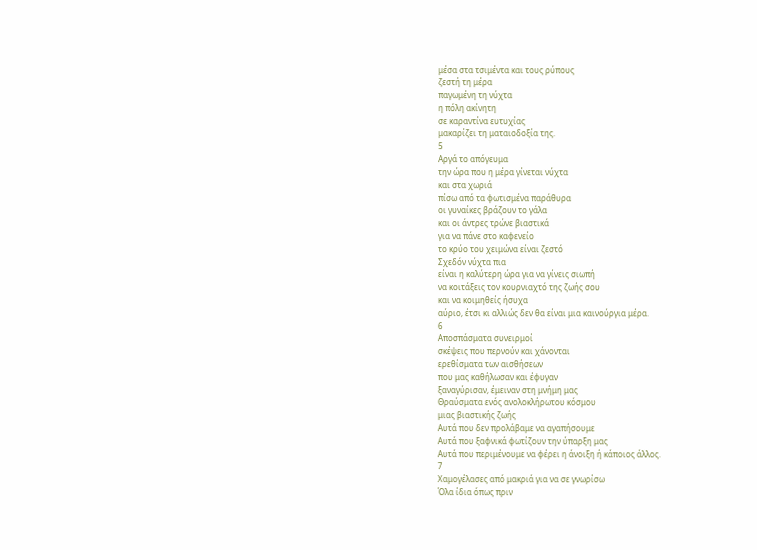μέσα στα τσιμέντα και τους ρύπους
ζεστή τη μέρα
παγωμένη τη νύχτα
η πόλη ακίνητη
σε καραντίνα ευτυχίας
μακαρίζει τη ματαιοδοξία της.
5
Αργά το απόγευμα
την ώρα που η μέρα γίνεται νύχτα
και στα χωριά
πίσω από τα φωτισμένα παράθυρα
οι γυναίκες βράζουν το γάλα
και οι άντρες τρώνε βιαστικά
για να πάνε στο καφενείο
το κρύο του χειμώνα είναι ζεστό
Σχεδόν νύχτα πια
είναι η καλύτερη ώρα για να γίνεις σιωπή
να κοιτάξεις τον κουρνιαχτό της ζωής σου
και να κοιμηθείς ήσυχα
αύριο, έτσι κι αλλιώς δεν θα είναι μια καινούργια μέρα.
6
Αποσπάσματα συνειρμοί
σκέψεις που περνούν και χάνονται
ερεθίσματα των αισθήσεων
που μας καθήλωσαν και έφυγαν
ξαναγύρισαν, έμειναν στη μνήμη μας
Θραύσματα ενός ανολοκλήρωτου κόσμου
μιας βιαστικής ζωής
Αυτά που δεν προλάβαμε να αγαπήσουμε
Αυτά που ξαφνικά φωτίζουν την ύπαρξη μας
Αυτά που περιμένουμε να φέρει η άνοιξη ή κάποιος άλλος.
7
Χαμογέλασες από μακριά για να σε γνωρίσω
Όλα ίδια όπως πριν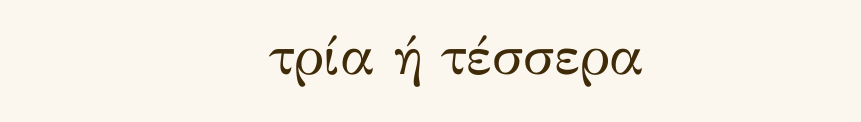τρία ή τέσσερα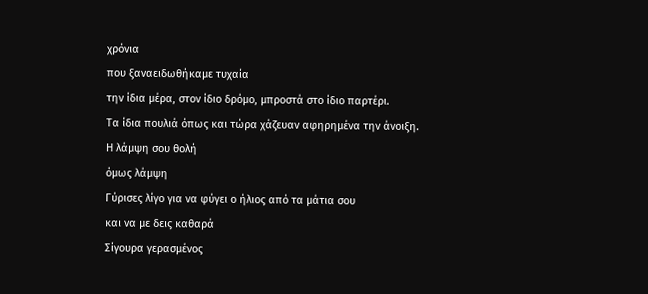χρόνια
που ξαναειδωθήκαμε τυχαία
την ίδια μέρα, στον ίδιο δρόμο, μπροστά στο ίδιο παρτέρι.
Τα ίδια πουλιά όπως και τώρα χάζευαν αφηρημένα την άνοιξη.
Η λάμψη σου θολή
όμως λάμψη
Γύρισες λίγο για να φύγει ο ήλιος από τα μάτια σου
και να με δεις καθαρά
Σίγουρα γερασμένος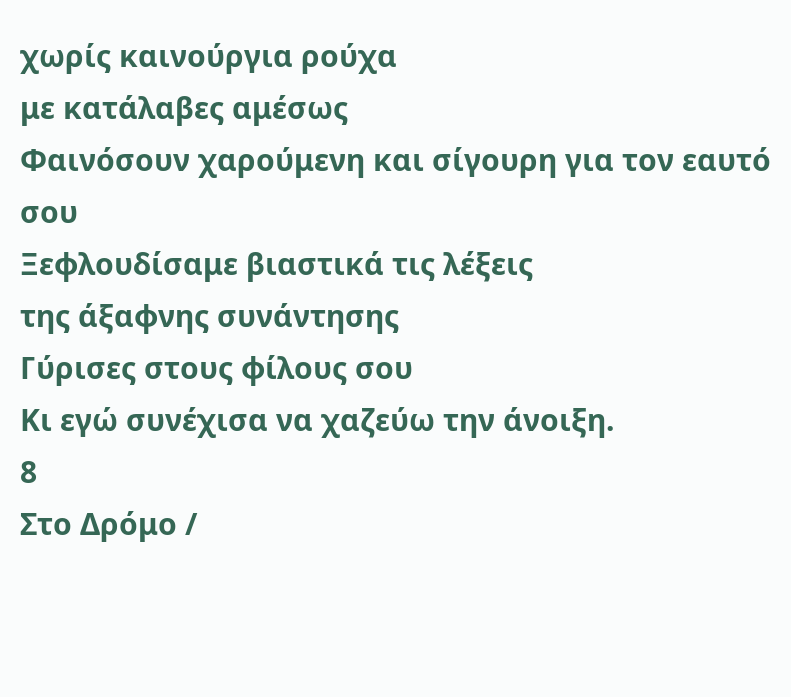χωρίς καινούργια ρούχα
με κατάλαβες αμέσως
Φαινόσουν χαρούμενη και σίγουρη για τον εαυτό σου
Ξεφλουδίσαμε βιαστικά τις λέξεις
της άξαφνης συνάντησης
Γύρισες στους φίλους σου
Κι εγώ συνέχισα να χαζεύω την άνοιξη.
8
Στο Δρόμο /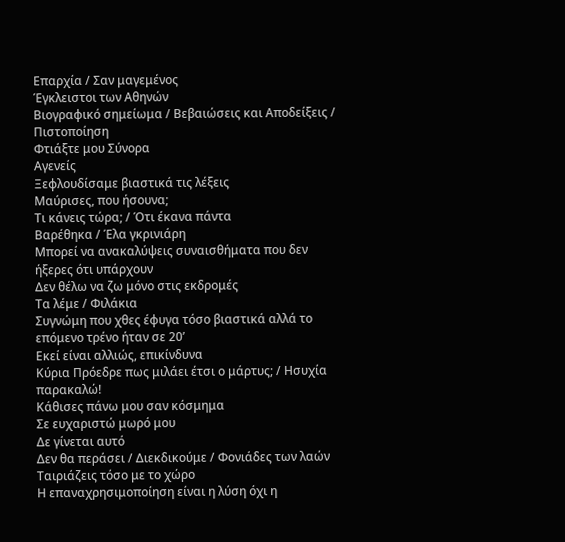Επαρχία / Σαν μαγεμένος
Έγκλειστοι των Αθηνών
Βιογραφικό σημείωμα / Βεβαιώσεις και Αποδείξεις / Πιστοποίηση
Φτιάξτε μου Σύνορα
Αγενείς
Ξεφλουδίσαμε βιαστικά τις λέξεις
Μαύρισες, που ήσουνα;
Τι κάνεις τώρα; / Ότι έκανα πάντα
Βαρέθηκα / Έλα γκρινιάρη
Μπορεί να ανακαλύψεις συναισθήματα που δεν ήξερες ότι υπάρχουν
Δεν θέλω να ζω μόνο στις εκδρομές
Τα λέμε / Φιλάκια
Συγνώμη που χθες έφυγα τόσο βιαστικά αλλά το επόμενο τρένο ήταν σε 20’
Εκεί είναι αλλιώς, επικίνδυνα
Κύρια Πρόεδρε πως μιλάει έτσι ο μάρτυς; / Ησυχία παρακαλώ!
Κάθισες πάνω μου σαν κόσμημα
Σε ευχαριστώ μωρό μου
Δε γίνεται αυτό
Δεν θα περάσει / Διεκδικούμε / Φονιάδες των λαών
Ταιριάζεις τόσο με το χώρο
Η επαναχρησιμοποίηση είναι η λύση όχι η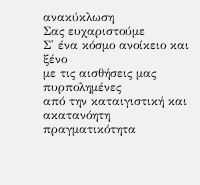ανακύκλωση
Σας ευχαριστούμε
Σ' ένα κόσμο ανοίκειο και ξένο
με τις αισθήσεις μας πυρπολημένες
από την καταιγιστική και ακατανόητη πραγματικότητα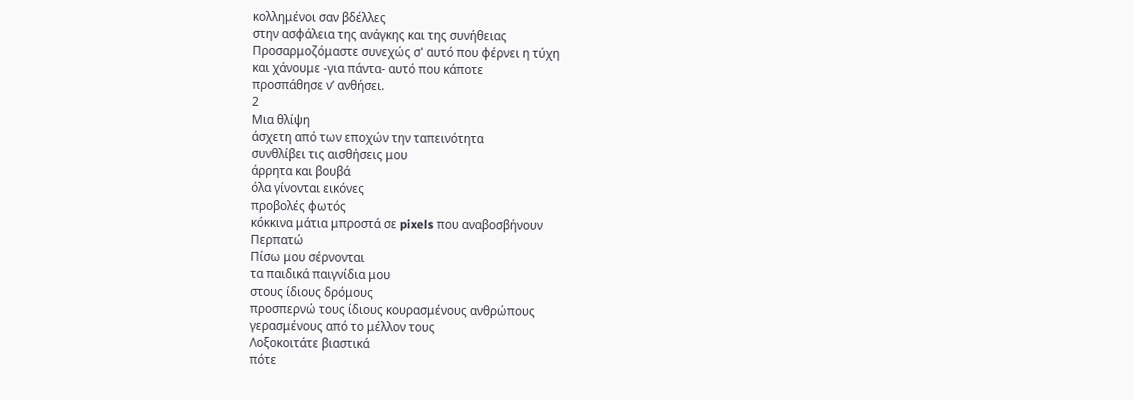κολλημένοι σαν βδέλλες
στην ασφάλεια της ανάγκης και της συνήθειας
Προσαρμοζόμαστε συνεχώς σ' αυτό που φέρνει η τύχη
και χάνουμε -για πάντα- αυτό που κάποτε
προσπάθησε ν’ ανθήσει.
2
Μια θλίψη
άσχετη από των εποχών την ταπεινότητα
συνθλίβει τις αισθήσεις μου
άρρητα και βουβά
όλα γίνονται εικόνες
προβολές φωτός
κόκκινα μάτια μπροστά σε pixels που αναβοσβήνουν
Περπατώ
Πίσω μου σέρνονται
τα παιδικά παιγνίδια μου
στους ίδιους δρόμους
προσπερνώ τους ίδιους κουρασμένους ανθρώπους
γερασμένους από το μέλλον τους
Λοξοκοιτάτε βιαστικά
πότε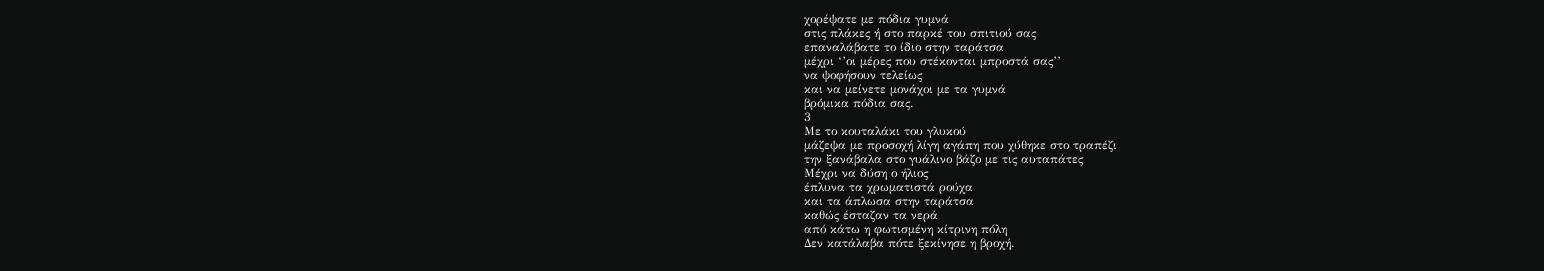χορέψατε με πόδια γυμνά
στις πλάκες ή στο παρκέ του σπιτιού σας
επαναλάβατε το ίδιο στην ταράτσα
μέχρι ‘’οι μέρες που στέκονται μπροστά σας’’
να ψοφήσουν τελείως
και να μείνετε μονάχοι με τα γυμνά
βρόμικα πόδια σας.
3
Με το κουταλάκι του γλυκού
μάζεψα με προσοχή λίγη αγάπη που χύθηκε στο τραπέζι
την ξανάβαλα στο γυάλινο βάζο με τις αυταπάτες
Μέχρι να δύση ο ήλιος
έπλυνα τα χρωματιστά ρούχα
και τα άπλωσα στην ταράτσα
καθώς έσταζαν τα νερά
από κάτω η φωτισμένη κίτρινη πόλη
Δεν κατάλαβα πότε ξεκίνησε η βροχή.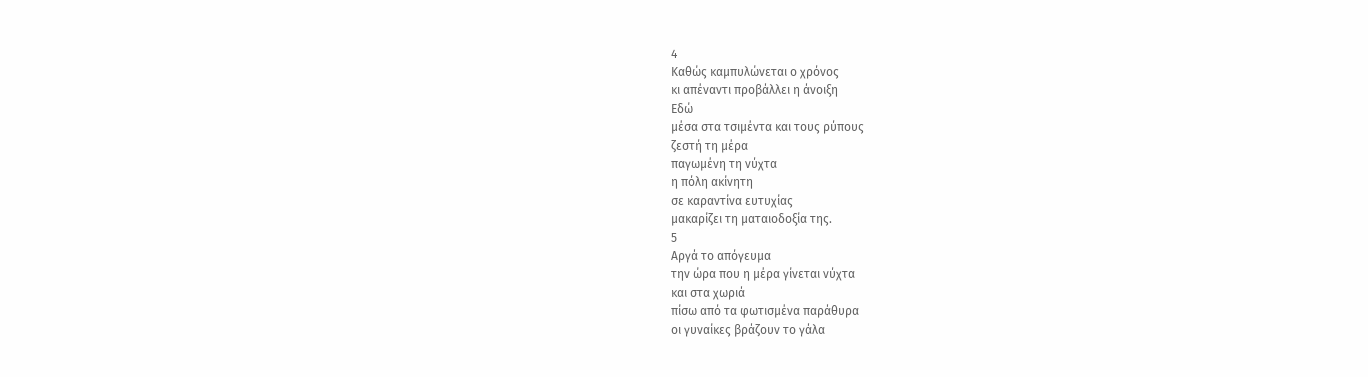4
Καθώς καμπυλώνεται ο χρόνος
κι απέναντι προβάλλει η άνοιξη
Εδώ
μέσα στα τσιμέντα και τους ρύπους
ζεστή τη μέρα
παγωμένη τη νύχτα
η πόλη ακίνητη
σε καραντίνα ευτυχίας
μακαρίζει τη ματαιοδοξία της.
5
Αργά το απόγευμα
την ώρα που η μέρα γίνεται νύχτα
και στα χωριά
πίσω από τα φωτισμένα παράθυρα
οι γυναίκες βράζουν το γάλα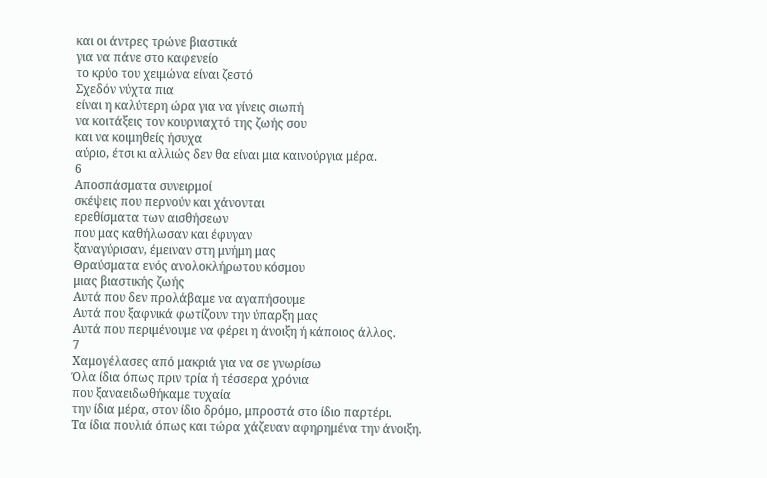και οι άντρες τρώνε βιαστικά
για να πάνε στο καφενείο
το κρύο του χειμώνα είναι ζεστό
Σχεδόν νύχτα πια
είναι η καλύτερη ώρα για να γίνεις σιωπή
να κοιτάξεις τον κουρνιαχτό της ζωής σου
και να κοιμηθείς ήσυχα
αύριο, έτσι κι αλλιώς δεν θα είναι μια καινούργια μέρα.
6
Αποσπάσματα συνειρμοί
σκέψεις που περνούν και χάνονται
ερεθίσματα των αισθήσεων
που μας καθήλωσαν και έφυγαν
ξαναγύρισαν, έμειναν στη μνήμη μας
Θραύσματα ενός ανολοκλήρωτου κόσμου
μιας βιαστικής ζωής
Αυτά που δεν προλάβαμε να αγαπήσουμε
Αυτά που ξαφνικά φωτίζουν την ύπαρξη μας
Αυτά που περιμένουμε να φέρει η άνοιξη ή κάποιος άλλος.
7
Χαμογέλασες από μακριά για να σε γνωρίσω
Όλα ίδια όπως πριν τρία ή τέσσερα χρόνια
που ξαναειδωθήκαμε τυχαία
την ίδια μέρα, στον ίδιο δρόμο, μπροστά στο ίδιο παρτέρι.
Τα ίδια πουλιά όπως και τώρα χάζευαν αφηρημένα την άνοιξη.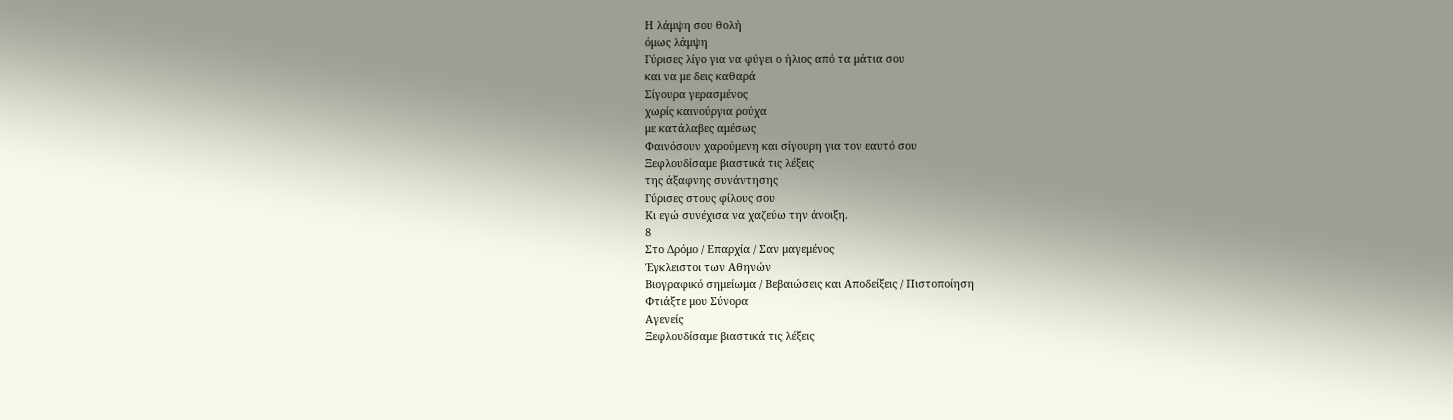Η λάμψη σου θολή
όμως λάμψη
Γύρισες λίγο για να φύγει ο ήλιος από τα μάτια σου
και να με δεις καθαρά
Σίγουρα γερασμένος
χωρίς καινούργια ρούχα
με κατάλαβες αμέσως
Φαινόσουν χαρούμενη και σίγουρη για τον εαυτό σου
Ξεφλουδίσαμε βιαστικά τις λέξεις
της άξαφνης συνάντησης
Γύρισες στους φίλους σου
Κι εγώ συνέχισα να χαζεύω την άνοιξη.
8
Στο Δρόμο / Επαρχία / Σαν μαγεμένος
Έγκλειστοι των Αθηνών
Βιογραφικό σημείωμα / Βεβαιώσεις και Αποδείξεις / Πιστοποίηση
Φτιάξτε μου Σύνορα
Αγενείς
Ξεφλουδίσαμε βιαστικά τις λέξεις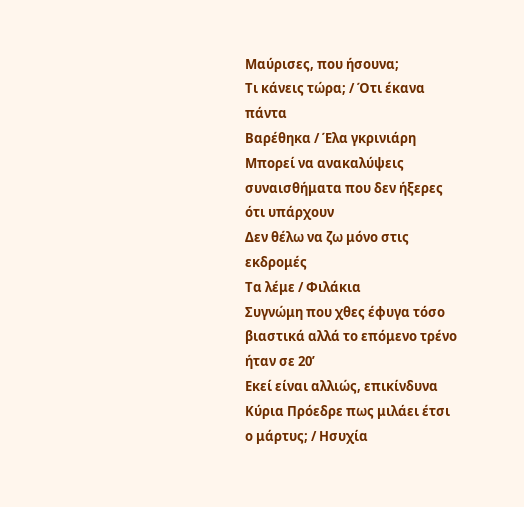Μαύρισες, που ήσουνα;
Τι κάνεις τώρα; / Ότι έκανα πάντα
Βαρέθηκα / Έλα γκρινιάρη
Μπορεί να ανακαλύψεις συναισθήματα που δεν ήξερες ότι υπάρχουν
Δεν θέλω να ζω μόνο στις εκδρομές
Τα λέμε / Φιλάκια
Συγνώμη που χθες έφυγα τόσο βιαστικά αλλά το επόμενο τρένο ήταν σε 20’
Εκεί είναι αλλιώς, επικίνδυνα
Κύρια Πρόεδρε πως μιλάει έτσι ο μάρτυς; / Ησυχία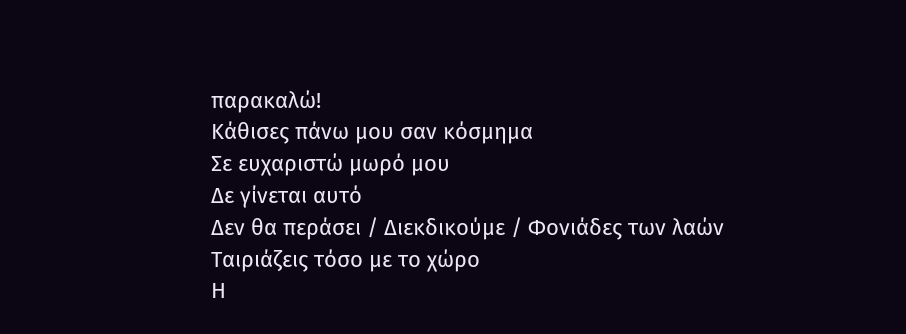παρακαλώ!
Κάθισες πάνω μου σαν κόσμημα
Σε ευχαριστώ μωρό μου
Δε γίνεται αυτό
Δεν θα περάσει / Διεκδικούμε / Φονιάδες των λαών
Ταιριάζεις τόσο με το χώρο
Η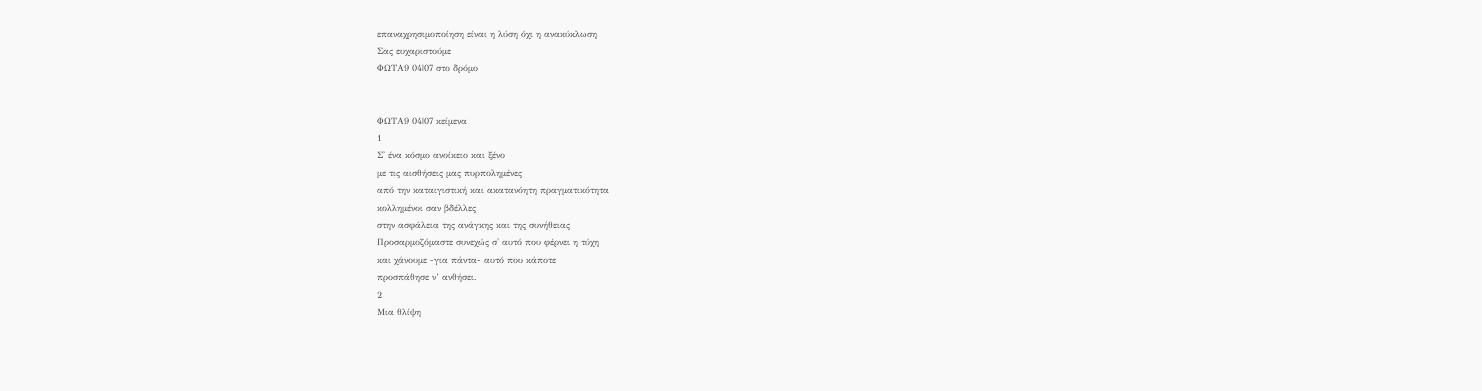επαναχρησιμοποίηση είναι η λύση όχι η ανακύκλωση
Σας ευχαριστούμε
ΦΩΤΑ9 04|07 στο δρόμο


ΦΩΤΑ9 04|07 κείμενα
1
Σ' ένα κόσμο ανοίκειο και ξένο
με τις αισθήσεις μας πυρπολημένες
από την καταιγιστική και ακατανόητη πραγματικότητα
κολλημένοι σαν βδέλλες
στην ασφάλεια της ανάγκης και της συνήθειας
Προσαρμοζόμαστε συνεχώς σ' αυτό που φέρνει η τύχη
και χάνουμε -για πάντα- αυτό που κάποτε
προσπάθησε ν’ ανθήσει.
2
Μια θλίψη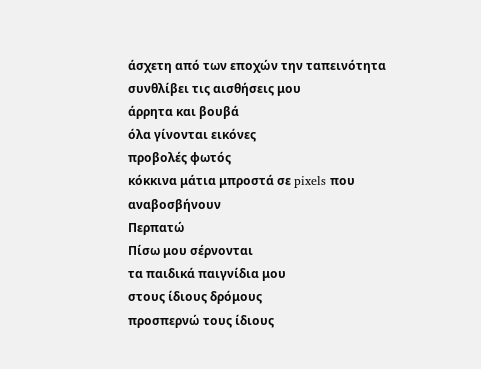άσχετη από των εποχών την ταπεινότητα
συνθλίβει τις αισθήσεις μου
άρρητα και βουβά
όλα γίνονται εικόνες
προβολές φωτός
κόκκινα μάτια μπροστά σε pixels που αναβοσβήνουν
Περπατώ
Πίσω μου σέρνονται
τα παιδικά παιγνίδια μου
στους ίδιους δρόμους
προσπερνώ τους ίδιους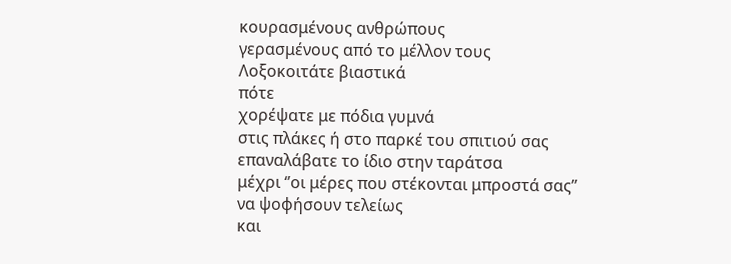κουρασμένους ανθρώπους
γερασμένους από το μέλλον τους
Λοξοκοιτάτε βιαστικά
πότε
χορέψατε με πόδια γυμνά
στις πλάκες ή στο παρκέ του σπιτιού σας
επαναλάβατε το ίδιο στην ταράτσα
μέχρι ‘’οι μέρες που στέκονται μπροστά σας’’
να ψοφήσουν τελείως
και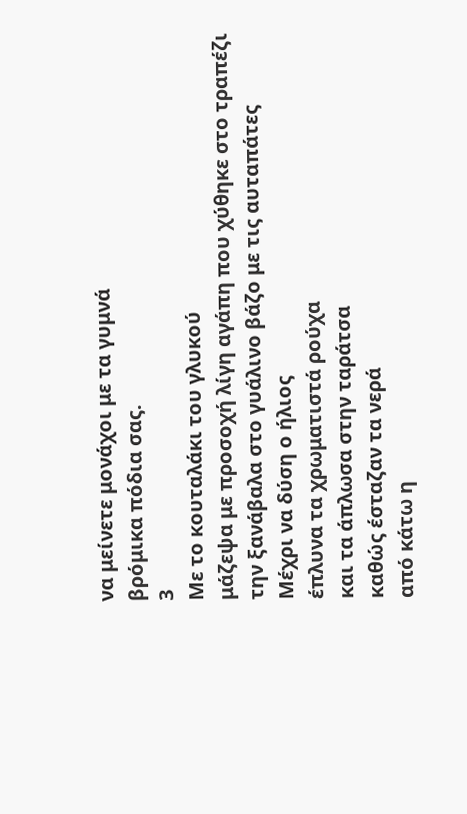να μείνετε μονάχοι με τα γυμνά
βρόμικα πόδια σας.
3
Με το κουταλάκι του γλυκού
μάζεψα με προσοχή λίγη αγάπη που χύθηκε στο τραπέζι
την ξανάβαλα στο γυάλινο βάζο με τις αυταπάτες
Μέχρι να δύση ο ήλιος
έπλυνα τα χρωματιστά ρούχα
και τα άπλωσα στην ταράτσα
καθώς έσταζαν τα νερά
από κάτω η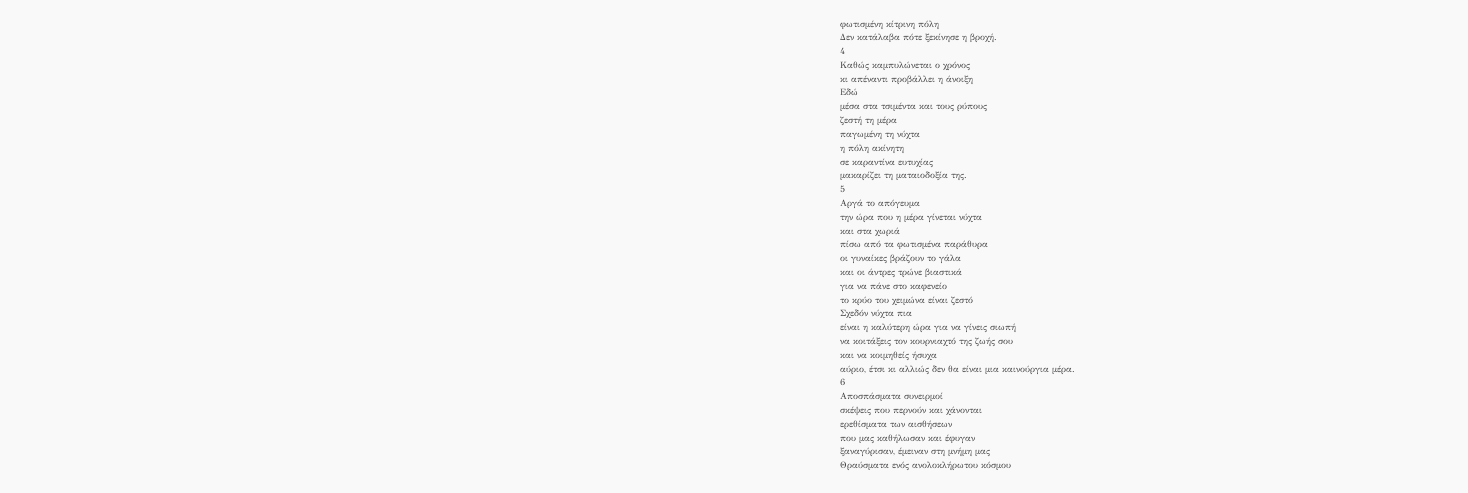φωτισμένη κίτρινη πόλη
Δεν κατάλαβα πότε ξεκίνησε η βροχή.
4
Καθώς καμπυλώνεται ο χρόνος
κι απέναντι προβάλλει η άνοιξη
Εδώ
μέσα στα τσιμέντα και τους ρύπους
ζεστή τη μέρα
παγωμένη τη νύχτα
η πόλη ακίνητη
σε καραντίνα ευτυχίας
μακαρίζει τη ματαιοδοξία της.
5
Αργά το απόγευμα
την ώρα που η μέρα γίνεται νύχτα
και στα χωριά
πίσω από τα φωτισμένα παράθυρα
οι γυναίκες βράζουν το γάλα
και οι άντρες τρώνε βιαστικά
για να πάνε στο καφενείο
το κρύο του χειμώνα είναι ζεστό
Σχεδόν νύχτα πια
είναι η καλύτερη ώρα για να γίνεις σιωπή
να κοιτάξεις τον κουρνιαχτό της ζωής σου
και να κοιμηθείς ήσυχα
αύριο, έτσι κι αλλιώς δεν θα είναι μια καινούργια μέρα.
6
Αποσπάσματα συνειρμοί
σκέψεις που περνούν και χάνονται
ερεθίσματα των αισθήσεων
που μας καθήλωσαν και έφυγαν
ξαναγύρισαν, έμειναν στη μνήμη μας
Θραύσματα ενός ανολοκλήρωτου κόσμου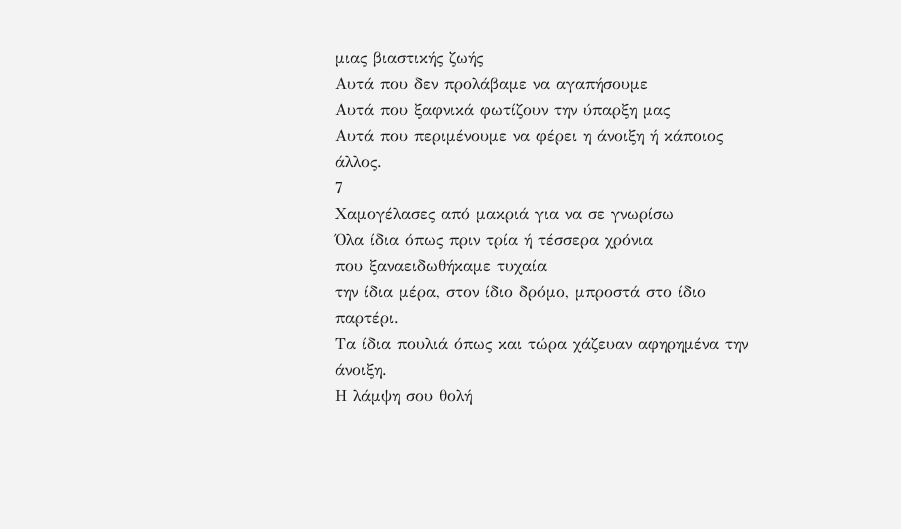μιας βιαστικής ζωής
Αυτά που δεν προλάβαμε να αγαπήσουμε
Αυτά που ξαφνικά φωτίζουν την ύπαρξη μας
Αυτά που περιμένουμε να φέρει η άνοιξη ή κάποιος άλλος.
7
Χαμογέλασες από μακριά για να σε γνωρίσω
Όλα ίδια όπως πριν τρία ή τέσσερα χρόνια
που ξαναειδωθήκαμε τυχαία
την ίδια μέρα, στον ίδιο δρόμο, μπροστά στο ίδιο παρτέρι.
Τα ίδια πουλιά όπως και τώρα χάζευαν αφηρημένα την άνοιξη.
Η λάμψη σου θολή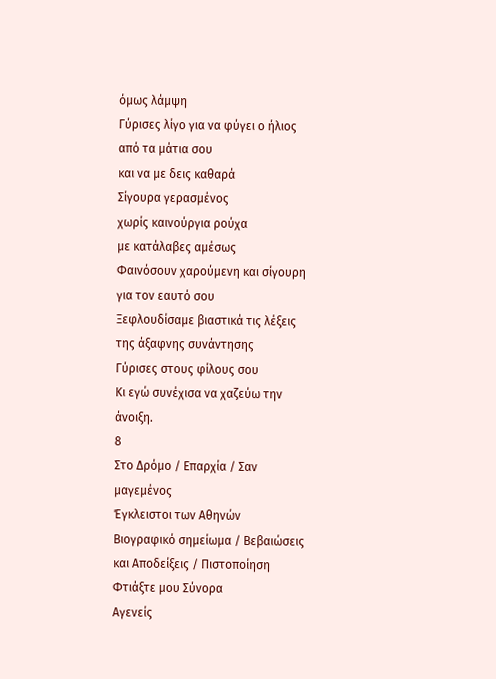όμως λάμψη
Γύρισες λίγο για να φύγει ο ήλιος από τα μάτια σου
και να με δεις καθαρά
Σίγουρα γερασμένος
χωρίς καινούργια ρούχα
με κατάλαβες αμέσως
Φαινόσουν χαρούμενη και σίγουρη για τον εαυτό σου
Ξεφλουδίσαμε βιαστικά τις λέξεις
της άξαφνης συνάντησης
Γύρισες στους φίλους σου
Κι εγώ συνέχισα να χαζεύω την άνοιξη.
8
Στο Δρόμο / Επαρχία / Σαν μαγεμένος
Έγκλειστοι των Αθηνών
Βιογραφικό σημείωμα / Βεβαιώσεις και Αποδείξεις / Πιστοποίηση
Φτιάξτε μου Σύνορα
Αγενείς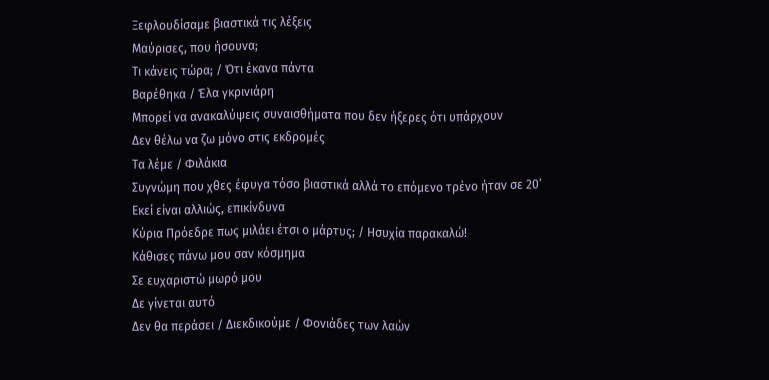Ξεφλουδίσαμε βιαστικά τις λέξεις
Μαύρισες, που ήσουνα;
Τι κάνεις τώρα; / Ότι έκανα πάντα
Βαρέθηκα / Έλα γκρινιάρη
Μπορεί να ανακαλύψεις συναισθήματα που δεν ήξερες ότι υπάρχουν
Δεν θέλω να ζω μόνο στις εκδρομές
Τα λέμε / Φιλάκια
Συγνώμη που χθες έφυγα τόσο βιαστικά αλλά το επόμενο τρένο ήταν σε 20’
Εκεί είναι αλλιώς, επικίνδυνα
Κύρια Πρόεδρε πως μιλάει έτσι ο μάρτυς; / Ησυχία παρακαλώ!
Κάθισες πάνω μου σαν κόσμημα
Σε ευχαριστώ μωρό μου
Δε γίνεται αυτό
Δεν θα περάσει / Διεκδικούμε / Φονιάδες των λαών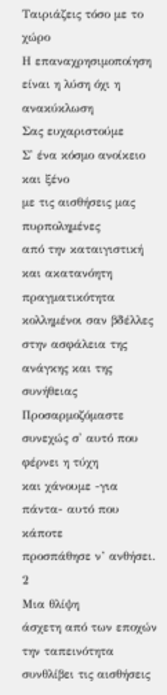Ταιριάζεις τόσο με το χώρο
Η επαναχρησιμοποίηση είναι η λύση όχι η ανακύκλωση
Σας ευχαριστούμε
Σ' ένα κόσμο ανοίκειο και ξένο
με τις αισθήσεις μας πυρπολημένες
από την καταιγιστική και ακατανόητη πραγματικότητα
κολλημένοι σαν βδέλλες
στην ασφάλεια της ανάγκης και της συνήθειας
Προσαρμοζόμαστε συνεχώς σ' αυτό που φέρνει η τύχη
και χάνουμε -για πάντα- αυτό που κάποτε
προσπάθησε ν’ ανθήσει.
2
Μια θλίψη
άσχετη από των εποχών την ταπεινότητα
συνθλίβει τις αισθήσεις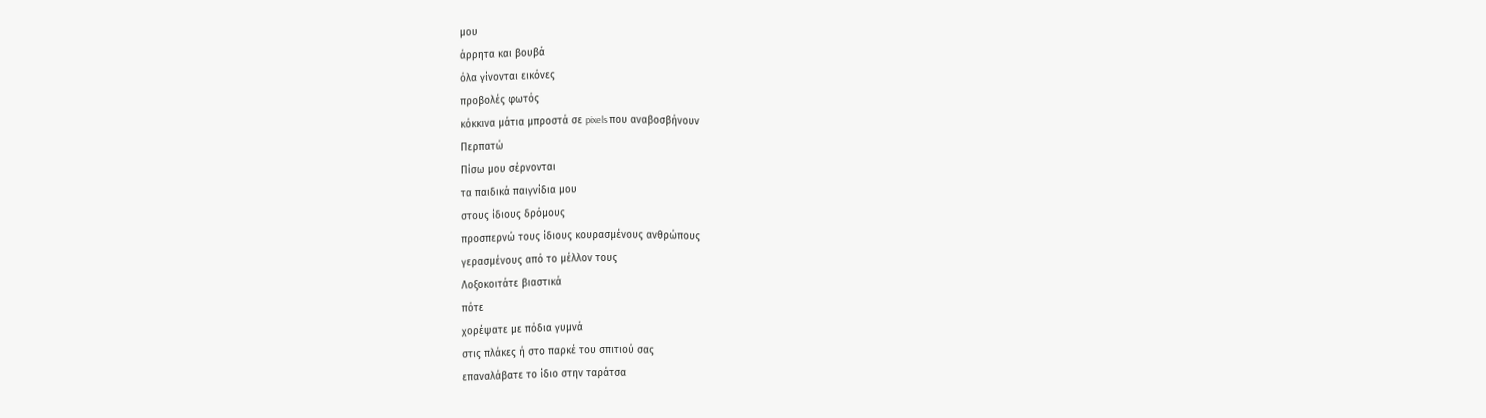μου
άρρητα και βουβά
όλα γίνονται εικόνες
προβολές φωτός
κόκκινα μάτια μπροστά σε pixels που αναβοσβήνουν
Περπατώ
Πίσω μου σέρνονται
τα παιδικά παιγνίδια μου
στους ίδιους δρόμους
προσπερνώ τους ίδιους κουρασμένους ανθρώπους
γερασμένους από το μέλλον τους
Λοξοκοιτάτε βιαστικά
πότε
χορέψατε με πόδια γυμνά
στις πλάκες ή στο παρκέ του σπιτιού σας
επαναλάβατε το ίδιο στην ταράτσα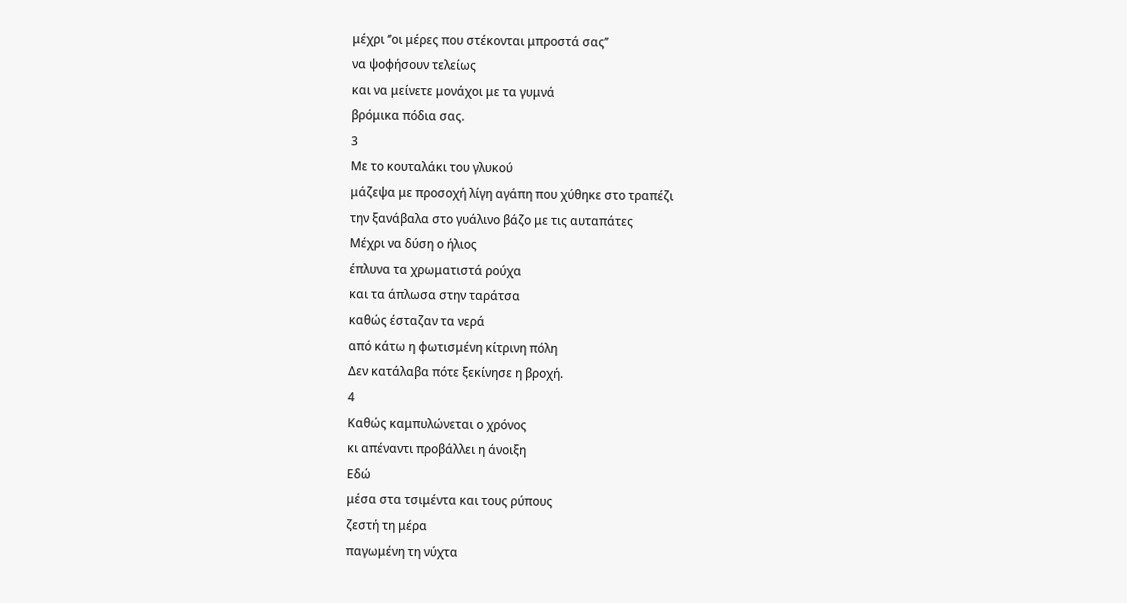μέχρι ‘’οι μέρες που στέκονται μπροστά σας’’
να ψοφήσουν τελείως
και να μείνετε μονάχοι με τα γυμνά
βρόμικα πόδια σας.
3
Με το κουταλάκι του γλυκού
μάζεψα με προσοχή λίγη αγάπη που χύθηκε στο τραπέζι
την ξανάβαλα στο γυάλινο βάζο με τις αυταπάτες
Μέχρι να δύση ο ήλιος
έπλυνα τα χρωματιστά ρούχα
και τα άπλωσα στην ταράτσα
καθώς έσταζαν τα νερά
από κάτω η φωτισμένη κίτρινη πόλη
Δεν κατάλαβα πότε ξεκίνησε η βροχή.
4
Καθώς καμπυλώνεται ο χρόνος
κι απέναντι προβάλλει η άνοιξη
Εδώ
μέσα στα τσιμέντα και τους ρύπους
ζεστή τη μέρα
παγωμένη τη νύχτα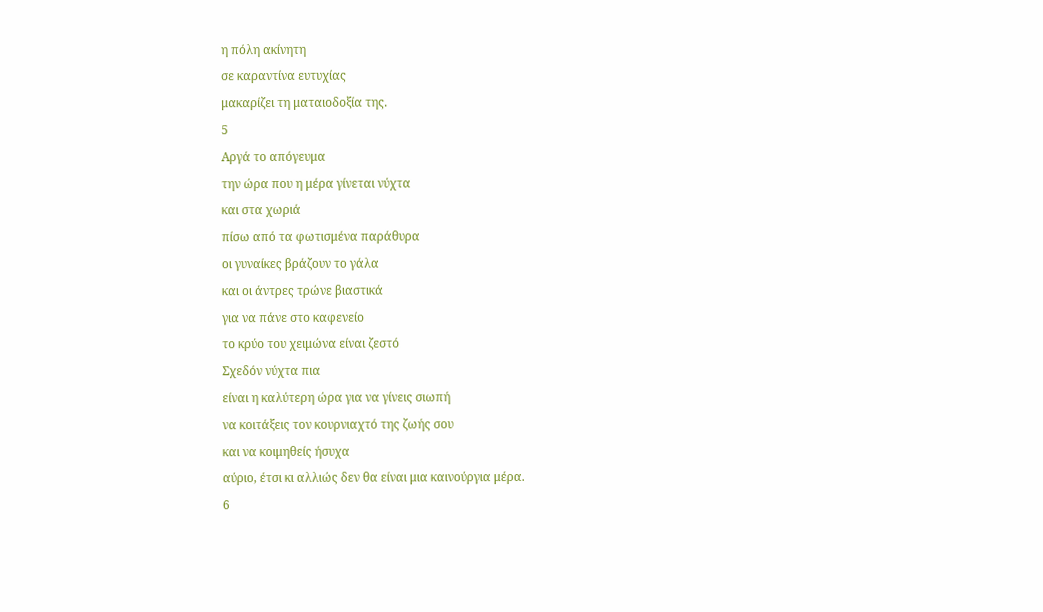η πόλη ακίνητη
σε καραντίνα ευτυχίας
μακαρίζει τη ματαιοδοξία της.
5
Αργά το απόγευμα
την ώρα που η μέρα γίνεται νύχτα
και στα χωριά
πίσω από τα φωτισμένα παράθυρα
οι γυναίκες βράζουν το γάλα
και οι άντρες τρώνε βιαστικά
για να πάνε στο καφενείο
το κρύο του χειμώνα είναι ζεστό
Σχεδόν νύχτα πια
είναι η καλύτερη ώρα για να γίνεις σιωπή
να κοιτάξεις τον κουρνιαχτό της ζωής σου
και να κοιμηθείς ήσυχα
αύριο, έτσι κι αλλιώς δεν θα είναι μια καινούργια μέρα.
6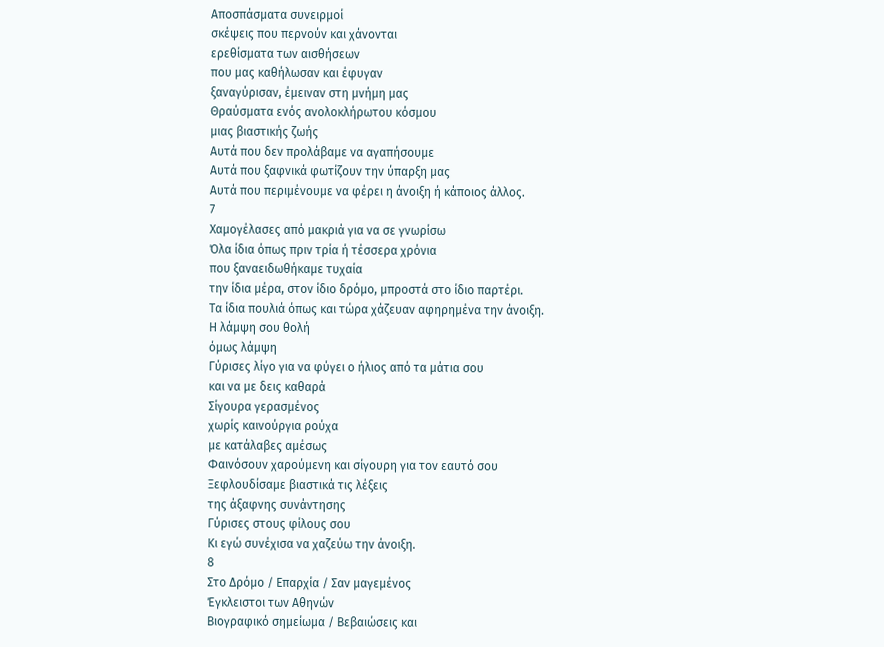Αποσπάσματα συνειρμοί
σκέψεις που περνούν και χάνονται
ερεθίσματα των αισθήσεων
που μας καθήλωσαν και έφυγαν
ξαναγύρισαν, έμειναν στη μνήμη μας
Θραύσματα ενός ανολοκλήρωτου κόσμου
μιας βιαστικής ζωής
Αυτά που δεν προλάβαμε να αγαπήσουμε
Αυτά που ξαφνικά φωτίζουν την ύπαρξη μας
Αυτά που περιμένουμε να φέρει η άνοιξη ή κάποιος άλλος.
7
Χαμογέλασες από μακριά για να σε γνωρίσω
Όλα ίδια όπως πριν τρία ή τέσσερα χρόνια
που ξαναειδωθήκαμε τυχαία
την ίδια μέρα, στον ίδιο δρόμο, μπροστά στο ίδιο παρτέρι.
Τα ίδια πουλιά όπως και τώρα χάζευαν αφηρημένα την άνοιξη.
Η λάμψη σου θολή
όμως λάμψη
Γύρισες λίγο για να φύγει ο ήλιος από τα μάτια σου
και να με δεις καθαρά
Σίγουρα γερασμένος
χωρίς καινούργια ρούχα
με κατάλαβες αμέσως
Φαινόσουν χαρούμενη και σίγουρη για τον εαυτό σου
Ξεφλουδίσαμε βιαστικά τις λέξεις
της άξαφνης συνάντησης
Γύρισες στους φίλους σου
Κι εγώ συνέχισα να χαζεύω την άνοιξη.
8
Στο Δρόμο / Επαρχία / Σαν μαγεμένος
Έγκλειστοι των Αθηνών
Βιογραφικό σημείωμα / Βεβαιώσεις και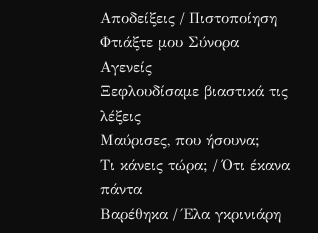Αποδείξεις / Πιστοποίηση
Φτιάξτε μου Σύνορα
Αγενείς
Ξεφλουδίσαμε βιαστικά τις λέξεις
Μαύρισες, που ήσουνα;
Τι κάνεις τώρα; / Ότι έκανα πάντα
Βαρέθηκα / Έλα γκρινιάρη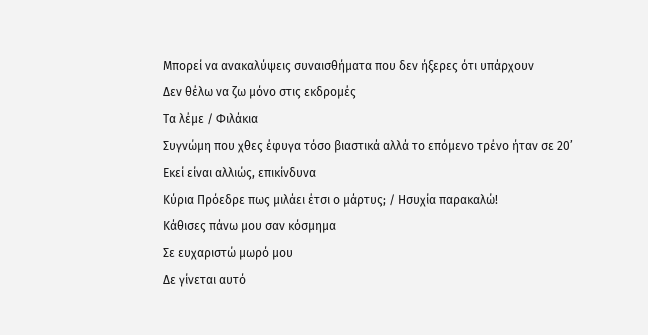Μπορεί να ανακαλύψεις συναισθήματα που δεν ήξερες ότι υπάρχουν
Δεν θέλω να ζω μόνο στις εκδρομές
Τα λέμε / Φιλάκια
Συγνώμη που χθες έφυγα τόσο βιαστικά αλλά το επόμενο τρένο ήταν σε 20’
Εκεί είναι αλλιώς, επικίνδυνα
Κύρια Πρόεδρε πως μιλάει έτσι ο μάρτυς; / Ησυχία παρακαλώ!
Κάθισες πάνω μου σαν κόσμημα
Σε ευχαριστώ μωρό μου
Δε γίνεται αυτό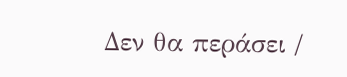Δεν θα περάσει /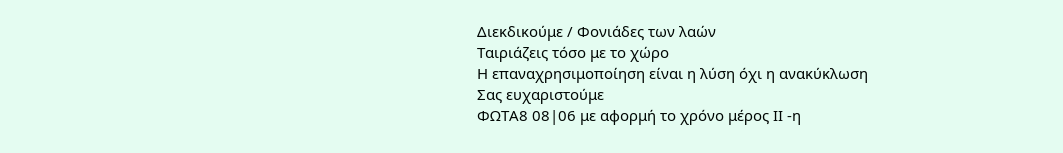Διεκδικούμε / Φονιάδες των λαών
Ταιριάζεις τόσο με το χώρο
Η επαναχρησιμοποίηση είναι η λύση όχι η ανακύκλωση
Σας ευχαριστούμε
ΦΩΤΑ8 08|06 με αφορμή το χρόνο μέρος ΙΙ -η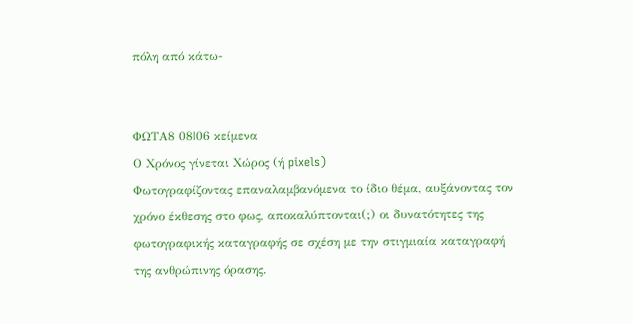πόλη από κάτω-


ΦΩΤΑ8 08|06 κείμενα
Ο Χρόνος γίνεται Χώρος (ή pixels)
Φωτογραφίζοντας επαναλαμβανόμενα το ίδιο θέμα, αυξάνοντας τον χρόνο έκθεσης στο φως, αποκαλύπτονται(;) οι δυνατότητες της φωτογραφικής καταγραφής σε σχέση με την στιγμιαία καταγραφή της ανθρώπινης όρασης.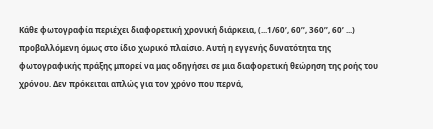Κάθε φωτογραφία περιέχει διαφορετική χρονική διάρκεια, (...1/60’, 60’’, 360’’, 60’ ...) προβαλλόμενη όμως στο ίδιο χωρικό πλαίσιο. Αυτή η εγγενής δυνατότητα της φωτογραφικής πράξης μπορεί να μας οδηγήσει σε μια διαφορετική θεώρηση της ροής του χρόνου. Δεν πρόκειται απλώς για τον χρόνο που περνά,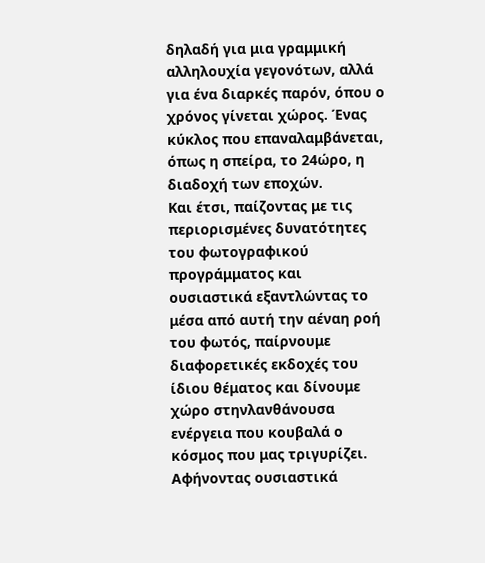δηλαδή για μια γραμμική αλληλουχία γεγονότων, αλλά για ένα διαρκές παρόν, όπου ο χρόνος γίνεται χώρος. Ένας κύκλος που επαναλαμβάνεται, όπως η σπείρα, το 24ώρο, η διαδοχή των εποχών.
Και έτσι, παίζοντας με τις περιορισμένες δυνατότητες του φωτογραφικού προγράμματος και ουσιαστικά εξαντλώντας το μέσα από αυτή την αέναη ροή του φωτός, παίρνουμε διαφορετικές εκδοχές του ίδιου θέματος και δίνουμε χώρο στηνλανθάνουσα ενέργεια που κουβαλά ο κόσμος που μας τριγυρίζει. Aφήνοντας ουσιαστικά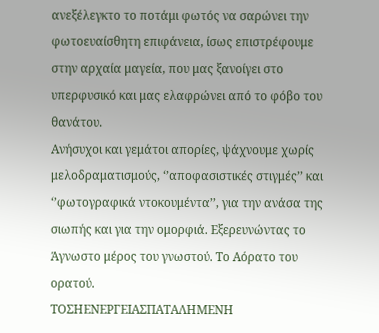ανεξέλεγκτο το ποτάμι φωτός να σαρώνει την φωτοευαίσθητη επιφάνεια, ίσως επιστρέφουμε στην αρχαία μαγεία, που μας ξανοίγει στο υπερφυσικό και μας ελαφρώνει από το φόβο του θανάτου.
Ανήσυχοι και γεμάτοι απορίες, ψάχνουμε χωρίς μελοδραματισμούς, ‘’αποφασιστικές στιγμές’’ και ‘’φωτογραφικά ντοκουμέντα’’, για την ανάσα της σιωπής και για την ομορφιά. Εξερευνώντας το Άγνωστο μέρος του γνωστού. Tο Αόρατο του ορατού.
ΤΟΣΗΕΝΕΡΓΕΙΑΣΠΑΤΑΛΗΜΕΝΗ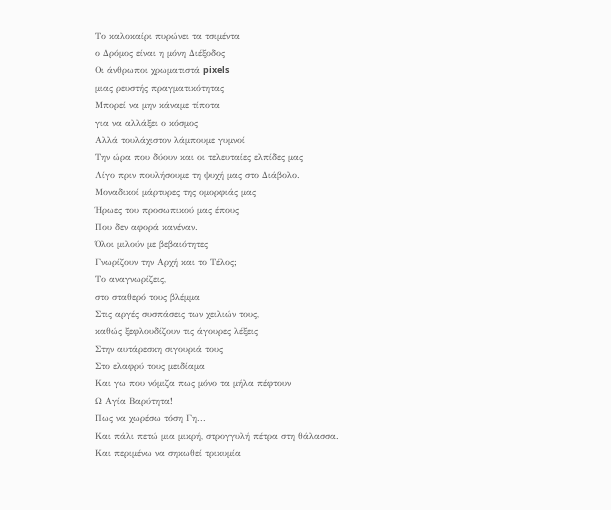Το καλοκαίρι πυρώνει τα τσιμέντα
ο Δρόμος είναι η μόνη Διέξοδος
Οι άνθρωποι χρωματιστά pixels
μιας ρευστής πραγματικότητας
Μπορεί να μην κάναμε τίποτα
για να αλλάξει ο κόσμος
Αλλά τουλάχιστον λάμπουμε γυμνοί
Την ώρα που δύουν και οι τελευταίες ελπίδες μας
Λίγο πριν πουλήσουμε τη ψυχή μας στο Διάβολο.
Μοναδικοί μάρτυρες της ομορφιάς μας
Ήρωες του προσωπικού μας έπους
Που δεν αφορά κανέναν.
Όλοι μιλούν με βεβαιότητες
Γνωρίζουν την Αρχή και το Τέλος;
Το αναγνωρίζεις,
στο σταθερό τους βλέμμα
Στις αργές συσπάσεις των χειλιών τους,
καθώς ξεφλουδίζουν τις άγουρες λέξεις
Στην αυτάρεσκη σιγουριά τους
Στο ελαφρύ τους μειδίαμα
Και γω που νόμιζα πως μόνο τα μήλα πέφτουν
Ω Αγία Βαρύτητα!
Πως να χωρέσω τόση Γη...
Και πάλι πετώ μια μικρή, στρογγυλή πέτρα στη θάλασσα.
Και περιμένω να σηκωθεί τρικυμία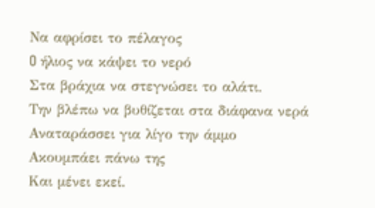Να αφρίσει το πέλαγος
O ήλιος να κάψει το νερό
Στα βράχια να στεγνώσει το αλάτι.
Την βλέπω να βυθίζεται στα διάφανα νερά
Αναταράσσει για λίγο την άμμο
Ακουμπάει πάνω της
Και μένει εκεί.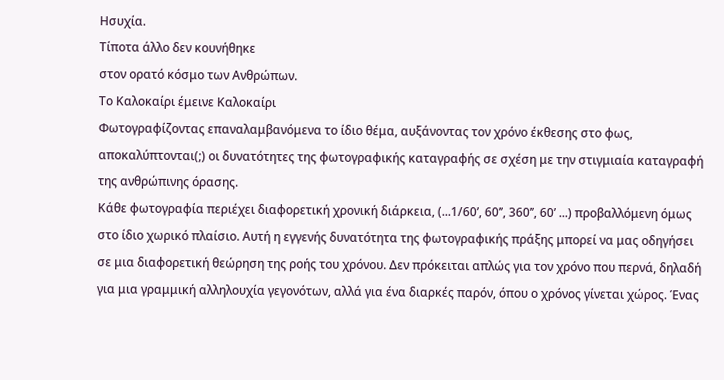Ησυχία.
Τίποτα άλλο δεν κουνήθηκε
στον ορατό κόσμο των Ανθρώπων.
Το Καλοκαίρι έμεινε Καλοκαίρι
Φωτογραφίζοντας επαναλαμβανόμενα το ίδιο θέμα, αυξάνοντας τον χρόνο έκθεσης στο φως, αποκαλύπτονται(;) οι δυνατότητες της φωτογραφικής καταγραφής σε σχέση με την στιγμιαία καταγραφή της ανθρώπινης όρασης.
Κάθε φωτογραφία περιέχει διαφορετική χρονική διάρκεια, (...1/60’, 60’’, 360’’, 60’ ...) προβαλλόμενη όμως στο ίδιο χωρικό πλαίσιο. Αυτή η εγγενής δυνατότητα της φωτογραφικής πράξης μπορεί να μας οδηγήσει σε μια διαφορετική θεώρηση της ροής του χρόνου. Δεν πρόκειται απλώς για τον χρόνο που περνά, δηλαδή για μια γραμμική αλληλουχία γεγονότων, αλλά για ένα διαρκές παρόν, όπου ο χρόνος γίνεται χώρος. Ένας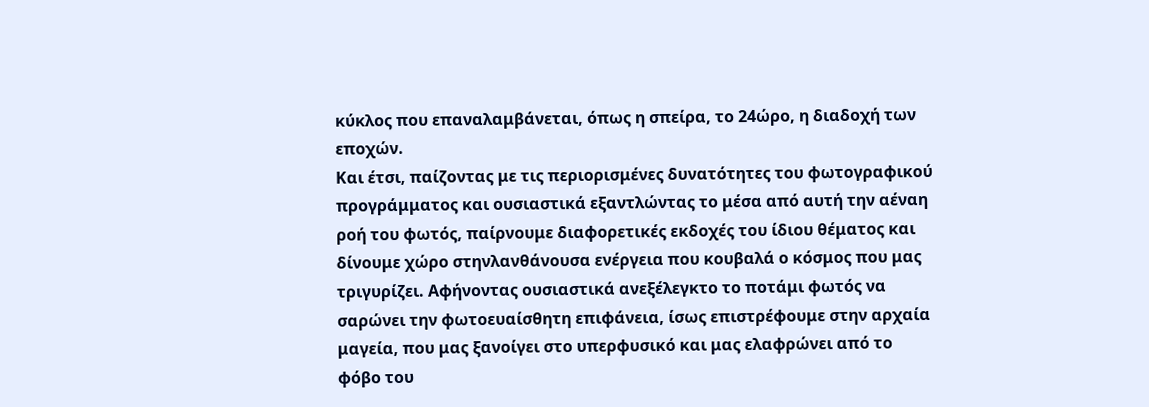κύκλος που επαναλαμβάνεται, όπως η σπείρα, το 24ώρο, η διαδοχή των εποχών.
Και έτσι, παίζοντας με τις περιορισμένες δυνατότητες του φωτογραφικού προγράμματος και ουσιαστικά εξαντλώντας το μέσα από αυτή την αέναη ροή του φωτός, παίρνουμε διαφορετικές εκδοχές του ίδιου θέματος και δίνουμε χώρο στηνλανθάνουσα ενέργεια που κουβαλά ο κόσμος που μας τριγυρίζει. Aφήνοντας ουσιαστικά ανεξέλεγκτο το ποτάμι φωτός να σαρώνει την φωτοευαίσθητη επιφάνεια, ίσως επιστρέφουμε στην αρχαία μαγεία, που μας ξανοίγει στο υπερφυσικό και μας ελαφρώνει από το φόβο του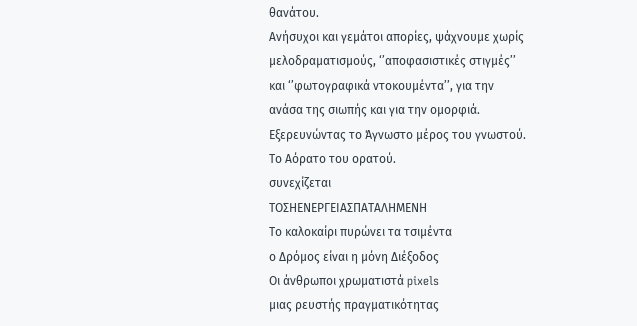θανάτου.
Ανήσυχοι και γεμάτοι απορίες, ψάχνουμε χωρίς μελοδραματισμούς, ‘’αποφασιστικές στιγμές’’ και ‘’φωτογραφικά ντοκουμέντα’’, για την ανάσα της σιωπής και για την ομορφιά. Εξερευνώντας το Άγνωστο μέρος του γνωστού. Tο Αόρατο του ορατού.
συνεχίζεται
ΤΟΣΗΕΝΕΡΓΕΙΑΣΠΑΤΑΛΗΜΕΝΗ
Το καλοκαίρι πυρώνει τα τσιμέντα
ο Δρόμος είναι η μόνη Διέξοδος
Οι άνθρωποι χρωματιστά pixels
μιας ρευστής πραγματικότητας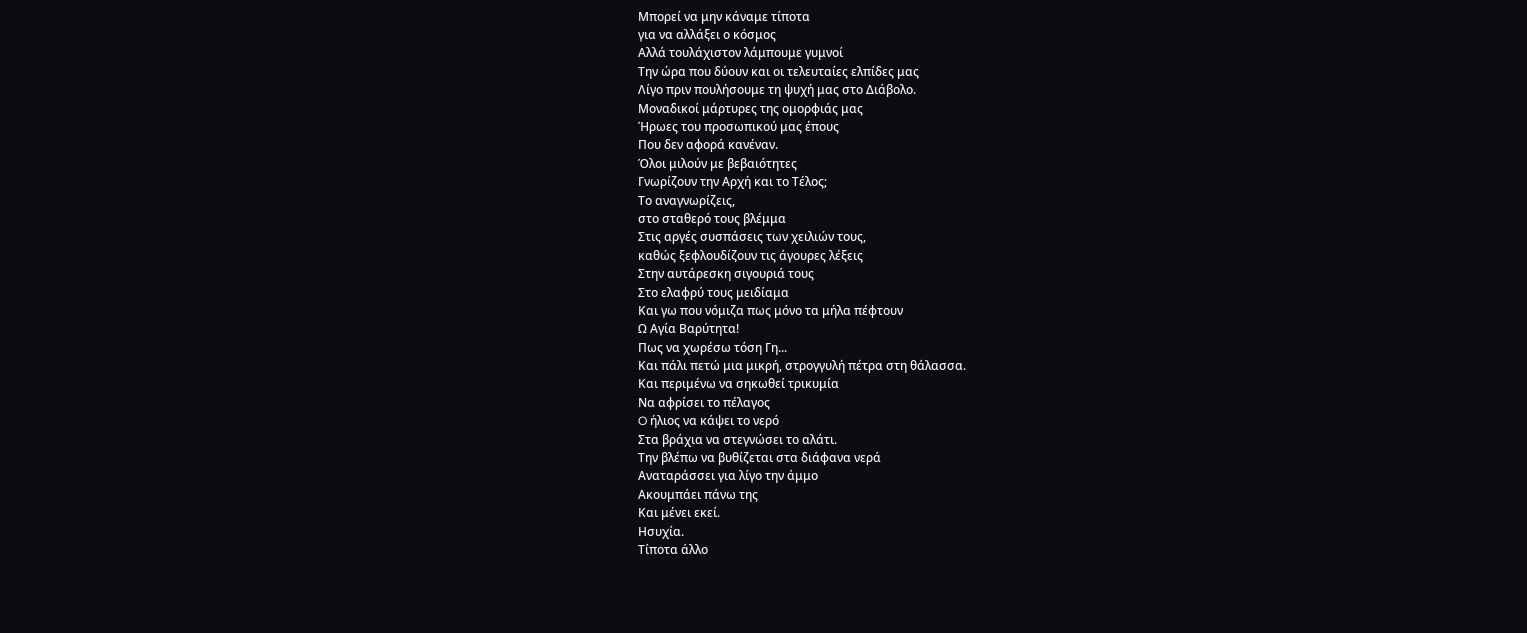Μπορεί να μην κάναμε τίποτα
για να αλλάξει ο κόσμος
Αλλά τουλάχιστον λάμπουμε γυμνοί
Την ώρα που δύουν και οι τελευταίες ελπίδες μας
Λίγο πριν πουλήσουμε τη ψυχή μας στο Διάβολο.
Μοναδικοί μάρτυρες της ομορφιάς μας
Ήρωες του προσωπικού μας έπους
Που δεν αφορά κανέναν.
Όλοι μιλούν με βεβαιότητες
Γνωρίζουν την Αρχή και το Τέλος;
Το αναγνωρίζεις,
στο σταθερό τους βλέμμα
Στις αργές συσπάσεις των χειλιών τους,
καθώς ξεφλουδίζουν τις άγουρες λέξεις
Στην αυτάρεσκη σιγουριά τους
Στο ελαφρύ τους μειδίαμα
Και γω που νόμιζα πως μόνο τα μήλα πέφτουν
Ω Αγία Βαρύτητα!
Πως να χωρέσω τόση Γη...
Και πάλι πετώ μια μικρή, στρογγυλή πέτρα στη θάλασσα.
Και περιμένω να σηκωθεί τρικυμία
Να αφρίσει το πέλαγος
O ήλιος να κάψει το νερό
Στα βράχια να στεγνώσει το αλάτι.
Την βλέπω να βυθίζεται στα διάφανα νερά
Αναταράσσει για λίγο την άμμο
Ακουμπάει πάνω της
Και μένει εκεί.
Ησυχία.
Τίποτα άλλο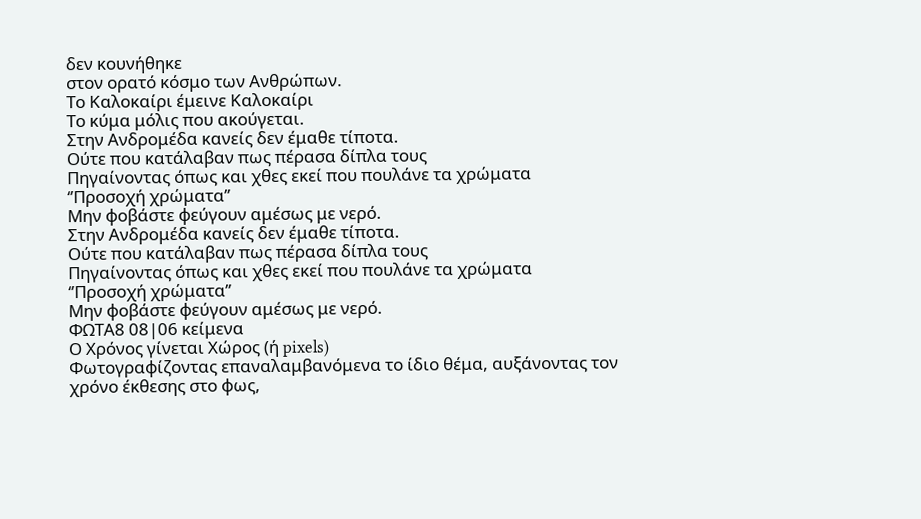δεν κουνήθηκε
στον ορατό κόσμο των Ανθρώπων.
Το Καλοκαίρι έμεινε Καλοκαίρι
Το κύμα μόλις που ακούγεται.
Στην Ανδρομέδα κανείς δεν έμαθε τίποτα.
Ούτε που κατάλαβαν πως πέρασα δίπλα τους
Πηγαίνοντας όπως και χθες εκεί που πουλάνε τα χρώματα
‘’Προσοχή χρώματα’’
Μην φοβάστε φεύγουν αμέσως με νερό.
Στην Ανδρομέδα κανείς δεν έμαθε τίποτα.
Ούτε που κατάλαβαν πως πέρασα δίπλα τους
Πηγαίνοντας όπως και χθες εκεί που πουλάνε τα χρώματα
‘’Προσοχή χρώματα’’
Μην φοβάστε φεύγουν αμέσως με νερό.
ΦΩΤΑ8 08|06 κείμενα
Ο Χρόνος γίνεται Χώρος (ή pixels)
Φωτογραφίζοντας επαναλαμβανόμενα το ίδιο θέμα, αυξάνοντας τον χρόνο έκθεσης στο φως,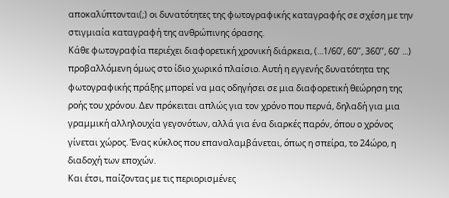αποκαλύπτονται(;) οι δυνατότητες της φωτογραφικής καταγραφής σε σχέση με την στιγμιαία καταγραφή της ανθρώπινης όρασης.
Κάθε φωτογραφία περιέχει διαφορετική χρονική διάρκεια, (...1/60’, 60’’, 360’’, 60’ ...) προβαλλόμενη όμως στο ίδιο χωρικό πλαίσιο. Αυτή η εγγενής δυνατότητα της φωτογραφικής πράξης μπορεί να μας οδηγήσει σε μια διαφορετική θεώρηση της ροής του χρόνου. Δεν πρόκειται απλώς για τον χρόνο που περνά, δηλαδή για μια γραμμική αλληλουχία γεγονότων, αλλά για ένα διαρκές παρόν, όπου ο χρόνος γίνεται χώρος. Ένας κύκλος που επαναλαμβάνεται, όπως η σπείρα, το 24ώρο, η διαδοχή των εποχών.
Και έτσι, παίζοντας με τις περιορισμένες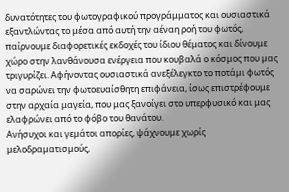δυνατότητες του φωτογραφικού προγράμματος και ουσιαστικά εξαντλώντας το μέσα από αυτή την αέναη ροή του φωτός, παίρνουμε διαφορετικές εκδοχές του ίδιου θέματος και δίνουμε χώρο στην λανθάνουσα ενέργεια που κουβαλά ο κόσμος που μας τριγυρίζει. Aφήνοντας ουσιαστικά ανεξέλεγκτο το ποτάμι φωτός να σαρώνει την φωτοευαίσθητη επιφάνεια, ίσως επιστρέφουμε στην αρχαία μαγεία, που μας ξανοίγει στο υπερφυσικό και μας ελαφρώνει από το φόβο του θανάτου.
Ανήσυχοι και γεμάτοι απορίες, ψάχνουμε χωρίς μελοδραματισμούς,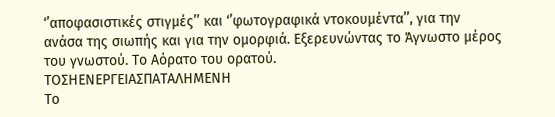‘’αποφασιστικές στιγμές’’ και ‘’φωτογραφικά ντοκουμέντα’’, για την ανάσα της σιωπής και για την ομορφιά. Εξερευνώντας το Άγνωστο μέρος του γνωστού. Tο Αόρατο του ορατού.
ΤΟΣΗΕΝΕΡΓΕΙΑΣΠΑΤΑΛΗΜΕΝΗ
Το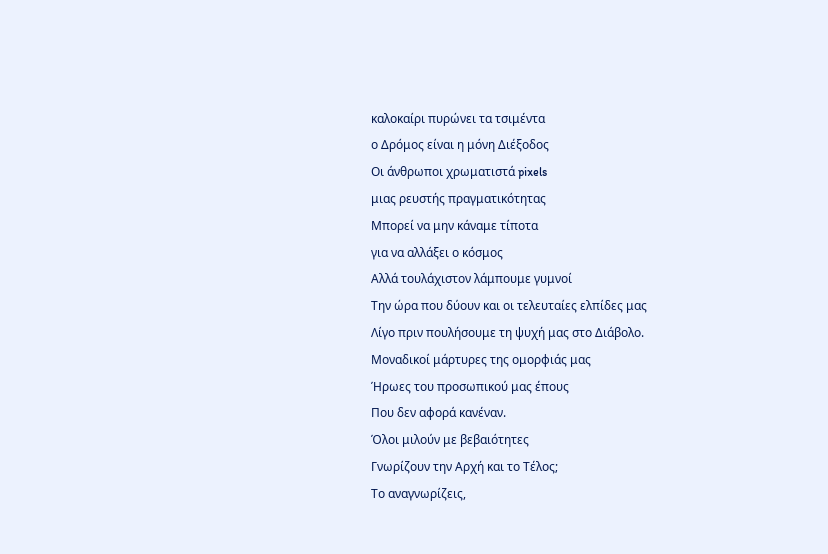καλοκαίρι πυρώνει τα τσιμέντα
ο Δρόμος είναι η μόνη Διέξοδος
Οι άνθρωποι χρωματιστά pixels
μιας ρευστής πραγματικότητας
Μπορεί να μην κάναμε τίποτα
για να αλλάξει ο κόσμος
Αλλά τουλάχιστον λάμπουμε γυμνοί
Την ώρα που δύουν και οι τελευταίες ελπίδες μας
Λίγο πριν πουλήσουμε τη ψυχή μας στο Διάβολο.
Μοναδικοί μάρτυρες της ομορφιάς μας
Ήρωες του προσωπικού μας έπους
Που δεν αφορά κανέναν.
Όλοι μιλούν με βεβαιότητες
Γνωρίζουν την Αρχή και το Τέλος;
Το αναγνωρίζεις,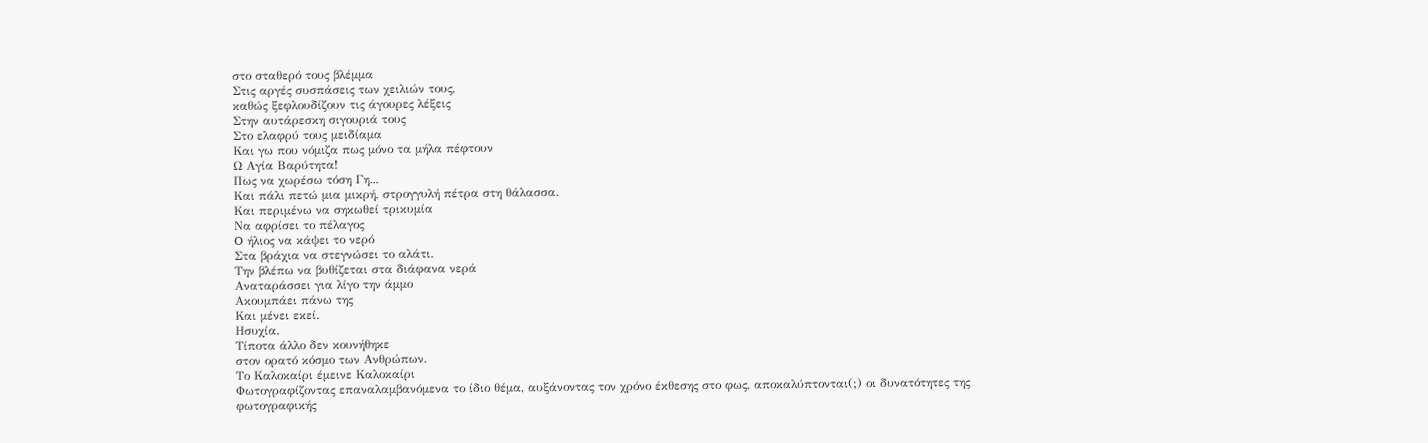στο σταθερό τους βλέμμα
Στις αργές συσπάσεις των χειλιών τους,
καθώς ξεφλουδίζουν τις άγουρες λέξεις
Στην αυτάρεσκη σιγουριά τους
Στο ελαφρύ τους μειδίαμα
Και γω που νόμιζα πως μόνο τα μήλα πέφτουν
Ω Αγία Βαρύτητα!
Πως να χωρέσω τόση Γη...
Και πάλι πετώ μια μικρή, στρογγυλή πέτρα στη θάλασσα.
Και περιμένω να σηκωθεί τρικυμία
Να αφρίσει το πέλαγος
O ήλιος να κάψει το νερό
Στα βράχια να στεγνώσει το αλάτι.
Την βλέπω να βυθίζεται στα διάφανα νερά
Αναταράσσει για λίγο την άμμο
Ακουμπάει πάνω της
Και μένει εκεί.
Ησυχία.
Τίποτα άλλο δεν κουνήθηκε
στον ορατό κόσμο των Ανθρώπων.
Το Καλοκαίρι έμεινε Καλοκαίρι
Φωτογραφίζοντας επαναλαμβανόμενα το ίδιο θέμα, αυξάνοντας τον χρόνο έκθεσης στο φως, αποκαλύπτονται(;) οι δυνατότητες της φωτογραφικής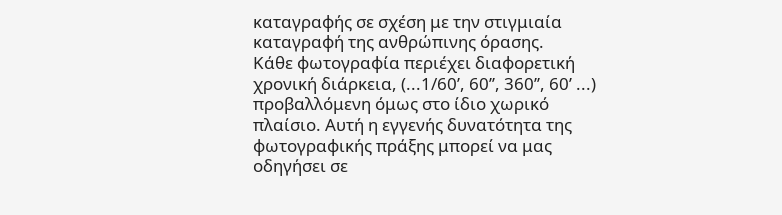καταγραφής σε σχέση με την στιγμιαία καταγραφή της ανθρώπινης όρασης.
Κάθε φωτογραφία περιέχει διαφορετική χρονική διάρκεια, (...1/60’, 60’’, 360’’, 60’ ...) προβαλλόμενη όμως στο ίδιο χωρικό πλαίσιο. Αυτή η εγγενής δυνατότητα της φωτογραφικής πράξης μπορεί να μας οδηγήσει σε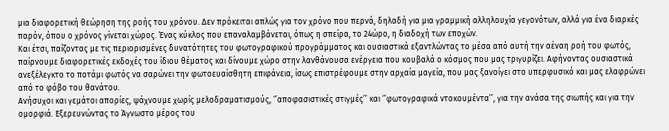μια διαφορετική θεώρηση της ροής του χρόνου. Δεν πρόκειται απλώς για τον χρόνο που περνά, δηλαδή για μια γραμμική αλληλουχία γεγονότων, αλλά για ένα διαρκές παρόν, όπου ο χρόνος γίνεται χώρος. Ένας κύκλος που επαναλαμβάνεται, όπως η σπείρα, το 24ώρο, η διαδοχή των εποχών.
Και έτσι, παίζοντας με τις περιορισμένες δυνατότητες του φωτογραφικού προγράμματος και ουσιαστικά εξαντλώντας το μέσα από αυτή την αέναη ροή του φωτός, παίρνουμε διαφορετικές εκδοχές του ίδιου θέματος και δίνουμε χώρο στην λανθάνουσα ενέργεια που κουβαλά ο κόσμος που μας τριγυρίζει. Aφήνοντας ουσιαστικά ανεξέλεγκτο το ποτάμι φωτός να σαρώνει την φωτοευαίσθητη επιφάνεια, ίσως επιστρέφουμε στην αρχαία μαγεία, που μας ξανοίγει στο υπερφυσικό και μας ελαφρώνει από το φόβο του θανάτου.
Ανήσυχοι και γεμάτοι απορίες, ψάχνουμε χωρίς μελοδραματισμούς, ‘’αποφασιστικές στιγμές’’ και ‘’φωτογραφικά ντοκουμέντα’’, για την ανάσα της σιωπής και για την ομορφιά. Εξερευνώντας το Άγνωστο μέρος του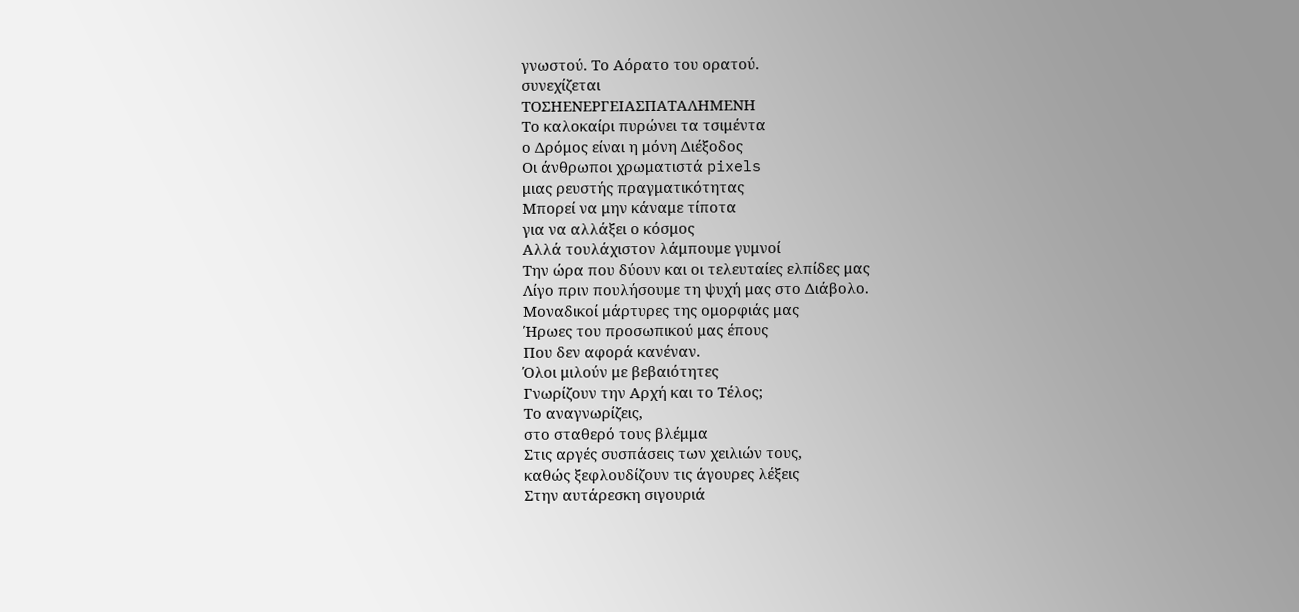γνωστού. Tο Αόρατο του ορατού.
συνεχίζεται
ΤΟΣΗΕΝΕΡΓΕΙΑΣΠΑΤΑΛΗΜΕΝΗ
Το καλοκαίρι πυρώνει τα τσιμέντα
ο Δρόμος είναι η μόνη Διέξοδος
Οι άνθρωποι χρωματιστά pixels
μιας ρευστής πραγματικότητας
Μπορεί να μην κάναμε τίποτα
για να αλλάξει ο κόσμος
Αλλά τουλάχιστον λάμπουμε γυμνοί
Την ώρα που δύουν και οι τελευταίες ελπίδες μας
Λίγο πριν πουλήσουμε τη ψυχή μας στο Διάβολο.
Μοναδικοί μάρτυρες της ομορφιάς μας
Ήρωες του προσωπικού μας έπους
Που δεν αφορά κανέναν.
Όλοι μιλούν με βεβαιότητες
Γνωρίζουν την Αρχή και το Τέλος;
Το αναγνωρίζεις,
στο σταθερό τους βλέμμα
Στις αργές συσπάσεις των χειλιών τους,
καθώς ξεφλουδίζουν τις άγουρες λέξεις
Στην αυτάρεσκη σιγουριά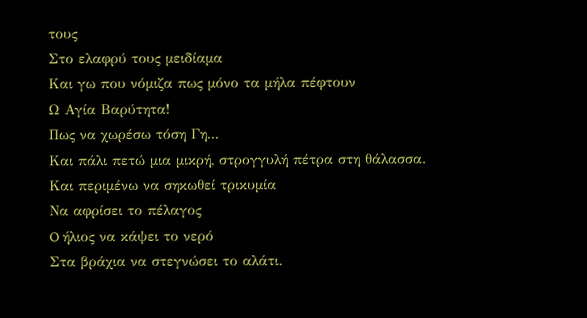τους
Στο ελαφρύ τους μειδίαμα
Και γω που νόμιζα πως μόνο τα μήλα πέφτουν
Ω Αγία Βαρύτητα!
Πως να χωρέσω τόση Γη...
Και πάλι πετώ μια μικρή, στρογγυλή πέτρα στη θάλασσα.
Και περιμένω να σηκωθεί τρικυμία
Να αφρίσει το πέλαγος
O ήλιος να κάψει το νερό
Στα βράχια να στεγνώσει το αλάτι.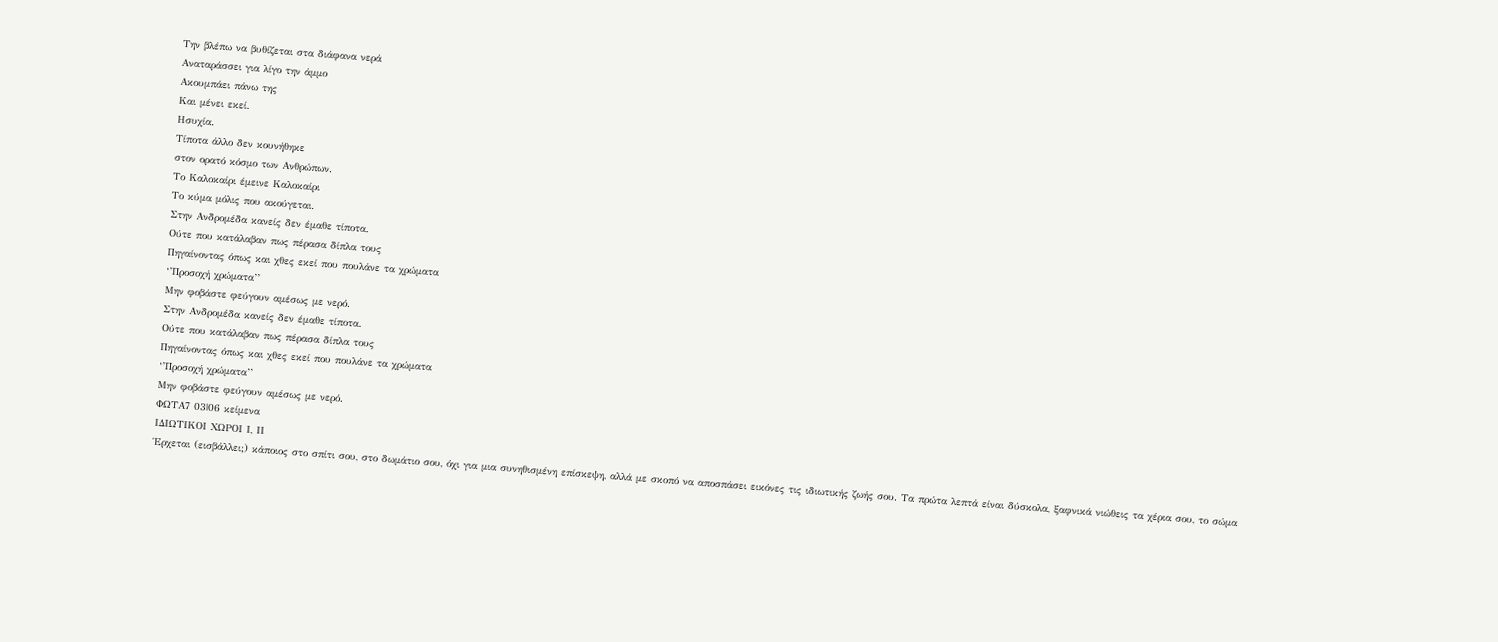Την βλέπω να βυθίζεται στα διάφανα νερά
Αναταράσσει για λίγο την άμμο
Ακουμπάει πάνω της
Και μένει εκεί.
Ησυχία.
Τίποτα άλλο δεν κουνήθηκε
στον ορατό κόσμο των Ανθρώπων.
Το Καλοκαίρι έμεινε Καλοκαίρι
Το κύμα μόλις που ακούγεται.
Στην Ανδρομέδα κανείς δεν έμαθε τίποτα.
Ούτε που κατάλαβαν πως πέρασα δίπλα τους
Πηγαίνοντας όπως και χθες εκεί που πουλάνε τα χρώματα
‘’Προσοχή χρώματα’’
Μην φοβάστε φεύγουν αμέσως με νερό.
Στην Ανδρομέδα κανείς δεν έμαθε τίποτα.
Ούτε που κατάλαβαν πως πέρασα δίπλα τους
Πηγαίνοντας όπως και χθες εκεί που πουλάνε τα χρώματα
‘’Προσοχή χρώματα’’
Μην φοβάστε φεύγουν αμέσως με νερό.
ΦΩΤΑ7 03|06 κείμενα
ΙΔΙΩΤΙΚΟΙ ΧΩΡΟΙ Ι, ΙΙ
Έρχεται (εισβάλλει;) κάποιος στο σπίτι σου, στο δωμάτιο σου, όχι για μια συνηθισμένη επίσκεψη, αλλά με σκοπό να αποσπάσει εικόνες τις ιδιωτικής ζωής σου. Τα πρώτα λεπτά είναι δύσκολα, ξαφνικά νιώθεις τα χέρια σου, το σώμα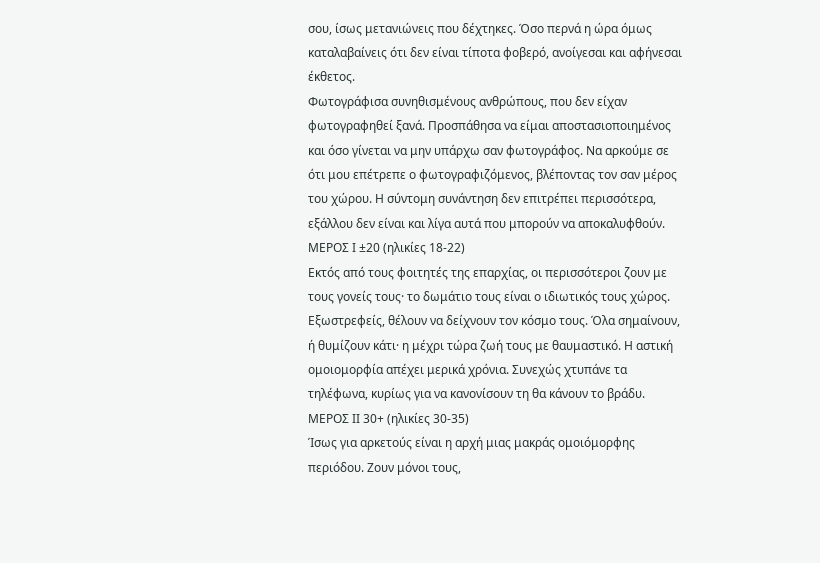σου, ίσως μετανιώνεις που δέχτηκες. Όσο περνά η ώρα όμως καταλαβαίνεις ότι δεν είναι τίποτα φοβερό, ανοίγεσαι και αφήνεσαι έκθετος.
Φωτογράφισα συνηθισμένους ανθρώπους, που δεν είχαν φωτογραφηθεί ξανά. Προσπάθησα να είμαι αποστασιοποιημένος και όσο γίνεται να μην υπάρχω σαν φωτογράφος. Να αρκούμε σε ότι μου επέτρεπε ο φωτογραφιζόμενος, βλέποντας τον σαν μέρος του χώρου. Η σύντομη συνάντηση δεν επιτρέπει περισσότερα, εξάλλου δεν είναι και λίγα αυτά που μπορούν να αποκαλυφθούν.
ΜΕΡΟΣ Ι ±20 (ηλικίες 18-22)
Εκτός από τους φοιτητές της επαρχίας, οι περισσότεροι ζουν με τους γονείς τους· το δωμάτιο τους είναι ο ιδιωτικός τους χώρος. Εξωστρεφείς, θέλουν να δείχνουν τον κόσμο τους. Όλα σημαίνουν, ή θυμίζουν κάτι· η μέχρι τώρα ζωή τους με θαυμαστικό. Η αστική ομοιομορφία απέχει μερικά χρόνια. Συνεχώς χτυπάνε τα τηλέφωνα, κυρίως για να κανονίσουν τη θα κάνουν το βράδυ.
ΜΕΡΟΣ ΙΙ 30+ (ηλικίες 30-35)
Ίσως για αρκετούς είναι η αρχή μιας μακράς ομοιόμορφης περιόδου. Ζουν μόνοι τους,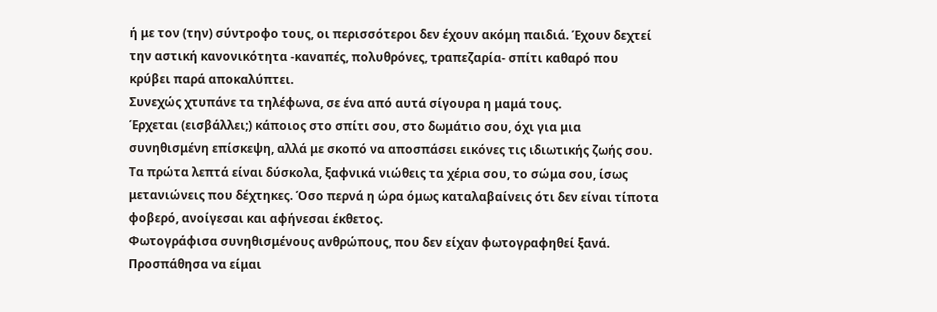ή με τον (την) σύντροφο τους, οι περισσότεροι δεν έχουν ακόμη παιδιά. Έχουν δεχτεί την αστική κανονικότητα -καναπές, πολυθρόνες, τραπεζαρία- σπίτι καθαρό που κρύβει παρά αποκαλύπτει.
Συνεχώς χτυπάνε τα τηλέφωνα, σε ένα από αυτά σίγουρα η μαμά τους.
Έρχεται (εισβάλλει;) κάποιος στο σπίτι σου, στο δωμάτιο σου, όχι για μια συνηθισμένη επίσκεψη, αλλά με σκοπό να αποσπάσει εικόνες τις ιδιωτικής ζωής σου. Τα πρώτα λεπτά είναι δύσκολα, ξαφνικά νιώθεις τα χέρια σου, το σώμα σου, ίσως μετανιώνεις που δέχτηκες. Όσο περνά η ώρα όμως καταλαβαίνεις ότι δεν είναι τίποτα φοβερό, ανοίγεσαι και αφήνεσαι έκθετος.
Φωτογράφισα συνηθισμένους ανθρώπους, που δεν είχαν φωτογραφηθεί ξανά. Προσπάθησα να είμαι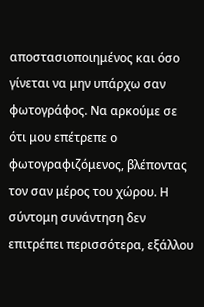αποστασιοποιημένος και όσο γίνεται να μην υπάρχω σαν φωτογράφος. Να αρκούμε σε ότι μου επέτρεπε ο φωτογραφιζόμενος, βλέποντας τον σαν μέρος του χώρου. Η σύντομη συνάντηση δεν επιτρέπει περισσότερα, εξάλλου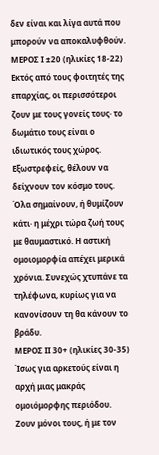δεν είναι και λίγα αυτά που μπορούν να αποκαλυφθούν.
ΜΕΡΟΣ Ι ±20 (ηλικίες 18-22)
Εκτός από τους φοιτητές της επαρχίας, οι περισσότεροι ζουν με τους γονείς τους· το δωμάτιο τους είναι ο ιδιωτικός τους χώρος. Εξωστρεφείς, θέλουν να δείχνουν τον κόσμο τους. Όλα σημαίνουν, ή θυμίζουν κάτι· η μέχρι τώρα ζωή τους με θαυμαστικό. Η αστική ομοιομορφία απέχει μερικά χρόνια. Συνεχώς χτυπάνε τα τηλέφωνα, κυρίως για να κανονίσουν τη θα κάνουν το βράδυ.
ΜΕΡΟΣ ΙΙ 30+ (ηλικίες 30-35)
Ίσως για αρκετούς είναι η αρχή μιας μακράς ομοιόμορφης περιόδου. Ζουν μόνοι τους, ή με τον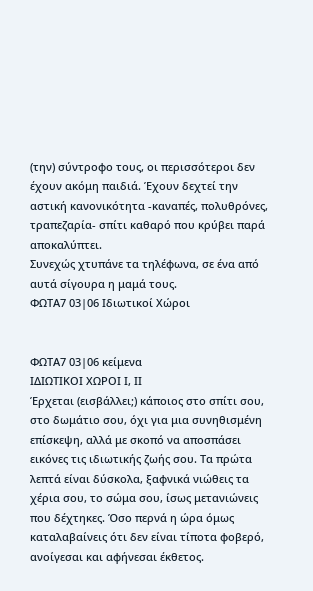(την) σύντροφο τους, οι περισσότεροι δεν έχουν ακόμη παιδιά. Έχουν δεχτεί την αστική κανονικότητα -καναπές, πολυθρόνες, τραπεζαρία- σπίτι καθαρό που κρύβει παρά αποκαλύπτει.
Συνεχώς χτυπάνε τα τηλέφωνα, σε ένα από αυτά σίγουρα η μαμά τους.
ΦΩΤΑ7 03|06 Ιδιωτικοί Χώροι


ΦΩΤΑ7 03|06 κείμενα
ΙΔΙΩΤΙΚΟΙ ΧΩΡΟΙ Ι, ΙΙ
Έρχεται (εισβάλλει;) κάποιος στο σπίτι σου, στο δωμάτιο σου, όχι για μια συνηθισμένη επίσκεψη, αλλά με σκοπό να αποσπάσει εικόνες τις ιδιωτικής ζωής σου. Τα πρώτα λεπτά είναι δύσκολα, ξαφνικά νιώθεις τα χέρια σου, το σώμα σου, ίσως μετανιώνεις που δέχτηκες. Όσο περνά η ώρα όμως καταλαβαίνεις ότι δεν είναι τίποτα φοβερό, ανοίγεσαι και αφήνεσαι έκθετος.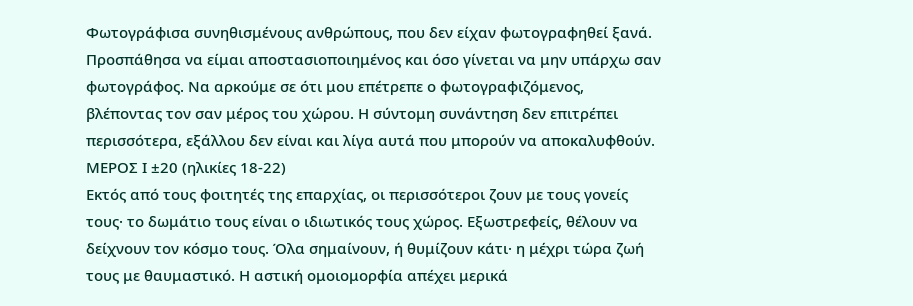Φωτογράφισα συνηθισμένους ανθρώπους, που δεν είχαν φωτογραφηθεί ξανά. Προσπάθησα να είμαι αποστασιοποιημένος και όσο γίνεται να μην υπάρχω σαν φωτογράφος. Να αρκούμε σε ότι μου επέτρεπε ο φωτογραφιζόμενος, βλέποντας τον σαν μέρος του χώρου. Η σύντομη συνάντηση δεν επιτρέπει περισσότερα, εξάλλου δεν είναι και λίγα αυτά που μπορούν να αποκαλυφθούν.
ΜΕΡΟΣ Ι ±20 (ηλικίες 18-22)
Εκτός από τους φοιτητές της επαρχίας, οι περισσότεροι ζουν με τους γονείς τους· το δωμάτιο τους είναι ο ιδιωτικός τους χώρος. Εξωστρεφείς, θέλουν να δείχνουν τον κόσμο τους. Όλα σημαίνουν, ή θυμίζουν κάτι· η μέχρι τώρα ζωή τους με θαυμαστικό. Η αστική ομοιομορφία απέχει μερικά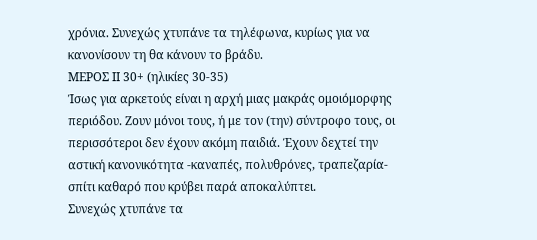χρόνια. Συνεχώς χτυπάνε τα τηλέφωνα, κυρίως για να κανονίσουν τη θα κάνουν το βράδυ.
ΜΕΡΟΣ ΙΙ 30+ (ηλικίες 30-35)
Ίσως για αρκετούς είναι η αρχή μιας μακράς ομοιόμορφης περιόδου. Ζουν μόνοι τους, ή με τον (την) σύντροφο τους, οι περισσότεροι δεν έχουν ακόμη παιδιά. Έχουν δεχτεί την αστική κανονικότητα -καναπές, πολυθρόνες, τραπεζαρία- σπίτι καθαρό που κρύβει παρά αποκαλύπτει.
Συνεχώς χτυπάνε τα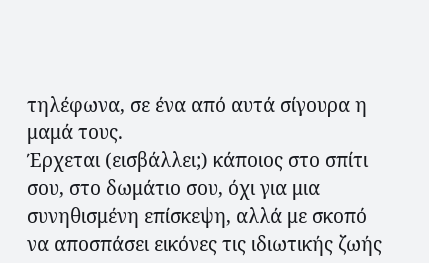τηλέφωνα, σε ένα από αυτά σίγουρα η μαμά τους.
Έρχεται (εισβάλλει;) κάποιος στο σπίτι σου, στο δωμάτιο σου, όχι για μια συνηθισμένη επίσκεψη, αλλά με σκοπό να αποσπάσει εικόνες τις ιδιωτικής ζωής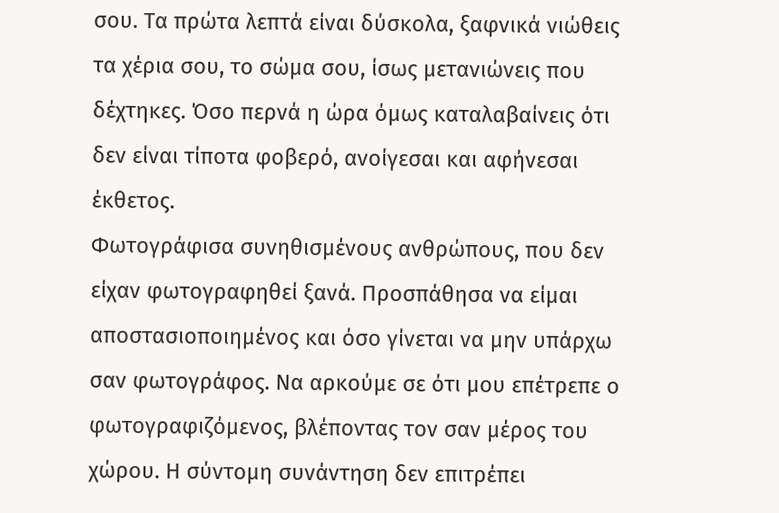σου. Τα πρώτα λεπτά είναι δύσκολα, ξαφνικά νιώθεις τα χέρια σου, το σώμα σου, ίσως μετανιώνεις που δέχτηκες. Όσο περνά η ώρα όμως καταλαβαίνεις ότι δεν είναι τίποτα φοβερό, ανοίγεσαι και αφήνεσαι έκθετος.
Φωτογράφισα συνηθισμένους ανθρώπους, που δεν είχαν φωτογραφηθεί ξανά. Προσπάθησα να είμαι αποστασιοποιημένος και όσο γίνεται να μην υπάρχω σαν φωτογράφος. Να αρκούμε σε ότι μου επέτρεπε ο φωτογραφιζόμενος, βλέποντας τον σαν μέρος του χώρου. Η σύντομη συνάντηση δεν επιτρέπει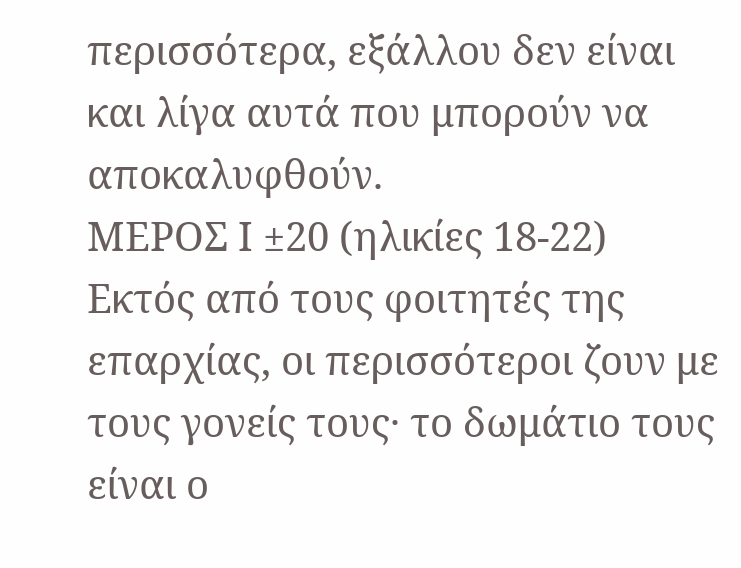περισσότερα, εξάλλου δεν είναι και λίγα αυτά που μπορούν να αποκαλυφθούν.
ΜΕΡΟΣ Ι ±20 (ηλικίες 18-22)
Εκτός από τους φοιτητές της επαρχίας, οι περισσότεροι ζουν με τους γονείς τους· το δωμάτιο τους είναι ο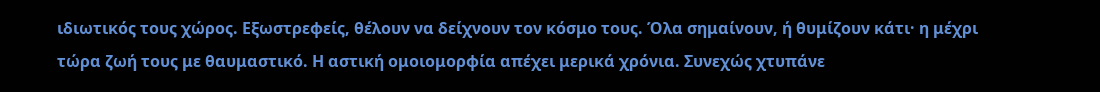ιδιωτικός τους χώρος. Εξωστρεφείς, θέλουν να δείχνουν τον κόσμο τους. Όλα σημαίνουν, ή θυμίζουν κάτι· η μέχρι τώρα ζωή τους με θαυμαστικό. Η αστική ομοιομορφία απέχει μερικά χρόνια. Συνεχώς χτυπάνε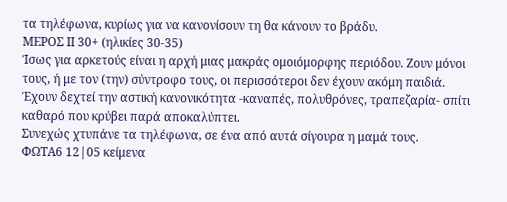τα τηλέφωνα, κυρίως για να κανονίσουν τη θα κάνουν το βράδυ.
ΜΕΡΟΣ ΙΙ 30+ (ηλικίες 30-35)
Ίσως για αρκετούς είναι η αρχή μιας μακράς ομοιόμορφης περιόδου. Ζουν μόνοι τους, ή με τον (την) σύντροφο τους, οι περισσότεροι δεν έχουν ακόμη παιδιά. Έχουν δεχτεί την αστική κανονικότητα -καναπές, πολυθρόνες, τραπεζαρία- σπίτι καθαρό που κρύβει παρά αποκαλύπτει.
Συνεχώς χτυπάνε τα τηλέφωνα, σε ένα από αυτά σίγουρα η μαμά τους.
ΦΩΤΑ6 12|05 κείμενα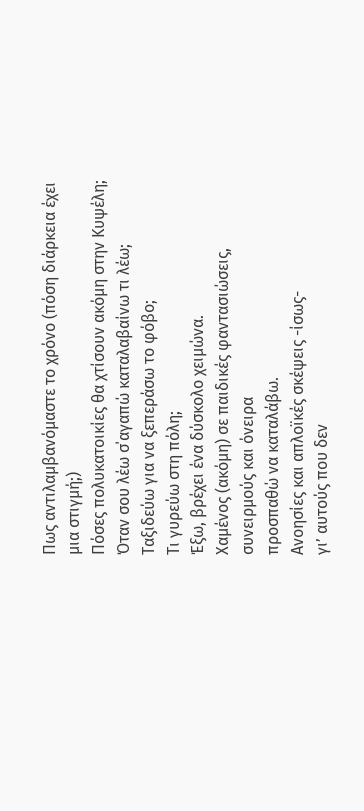Πως αντιλαμβανόμαστε το χρόνο (πόση διάρκεια έχει μια στιγμή;)
Πόσες πολυκατοικίες θα χτίσουν ακόμη στην Κυψέλη;
Όταν σου λέω σ΄αγαπώ καταλαβαίνω τι λέω;
Ταξιδεύω για να ξεπεράσω το φόβο;
Τι γυρεύω στη πόλη;
Έξω, βρέχει ένα δύσκολο χειμώνα.
Χαμένος (ακόμη) σε παιδικές φαντασιώσεις, συνειρμούς και όνειρα
προσπαθώ να καταλάβω.
Ανοησίες και απλοϊκές σκέψεις -ίσως-
γι’ αυτούς που δεν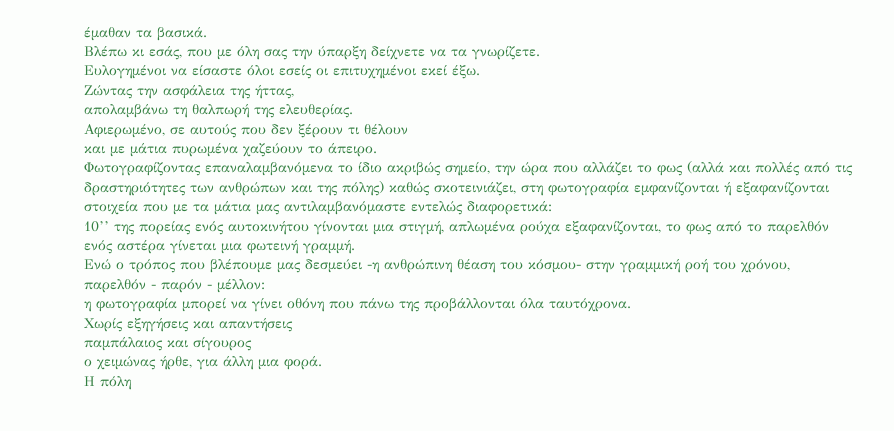έμαθαν τα βασικά.
Βλέπω κι εσάς, που με όλη σας την ύπαρξη δείχνετε να τα γνωρίζετε.
Ευλογημένοι να είσαστε όλοι εσείς οι επιτυχημένοι εκεί έξω.
Zώντας την ασφάλεια της ήττας,
απολαμβάνω τη θαλπωρή της ελευθερίας.
Αφιερωμένο, σε αυτούς που δεν ξέρουν τι θέλουν
και με μάτια πυρωμένα χαζεύουν το άπειρο.
Φωτογραφίζοντας επαναλαμβανόμενα το ίδιο ακριβώς σημείο, την ώρα που αλλάζει το φως (αλλά και πολλές από τις δραστηριότητες των ανθρώπων και της πόλης) καθώς σκοτεινιάζει, στη φωτογραφία εμφανίζονται ή εξαφανίζονται στοιχεία που με τα μάτια μας αντιλαμβανόμαστε εντελώς διαφορετικά:
10’’ της πορείας ενός αυτοκινήτου γίνονται μια στιγμή, απλωμένα ρούχα εξαφανίζονται, το φως από το παρελθόν ενός αστέρα γίνεται μια φωτεινή γραμμή.
Ενώ ο τρόπος που βλέπουμε μας δεσμεύει -η ανθρώπινη θέαση του κόσμου- στην γραμμική ροή του χρόνου, παρελθόν - παρόν - μέλλον:
η φωτογραφία μπορεί να γίνει οθόνη που πάνω της προβάλλονται όλα ταυτόχρονα.
Χωρίς εξηγήσεις και απαντήσεις
παμπάλαιος και σίγουρος
ο χειμώνας ήρθε, για άλλη μια φορά.
Η πόλη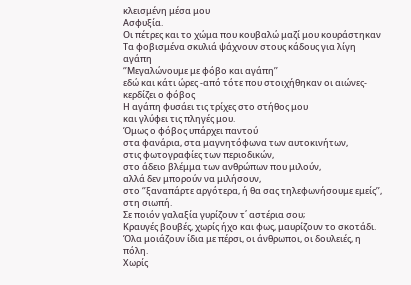κλεισμένη μέσα μου
Ασφυξία.
Οι πέτρες και το χώμα που κουβαλώ μαζί μου κουράστηκαν
Τα φοβισμένα σκυλιά ψάχνουν στους κάδους για λίγη αγάπη
‘’Μεγαλώνουμε με φόβο και αγάπη’’
εδώ και κάτι ώρες -από τότε που στοιχήθηκαν οι αιώνες-
κερδίζει ο φόβος
Η αγάπη φυσάει τις τρίχες στο στήθος μου
και γλύφει τις πληγές μου.
Όμως ο φόβος υπάρχει παντού
στα φανάρια, στα μαγνητόφωνα των αυτοκινήτων,
στις φωτογραφίες των περιοδικών,
στο άδειο βλέμμα των ανθρώπων που μιλούν,
αλλά δεν μπορούν να μιλήσουν,
στο ‘’ξαναπάρτε αργότερα, ή θα σας τηλεφωνήσουμε εμείς’’,
στη σιωπή.
Σε ποιόν γαλαξία γυρίζουν τ΄ αστέρια σου;
Κραυγές βουβές, χωρίς ήχο και φως, μαυρίζουν το σκοτάδι.
Όλα μοιάζουν ίδια με πέρσι, οι άνθρωποι, οι δουλειές, η πόλη.
Χωρίς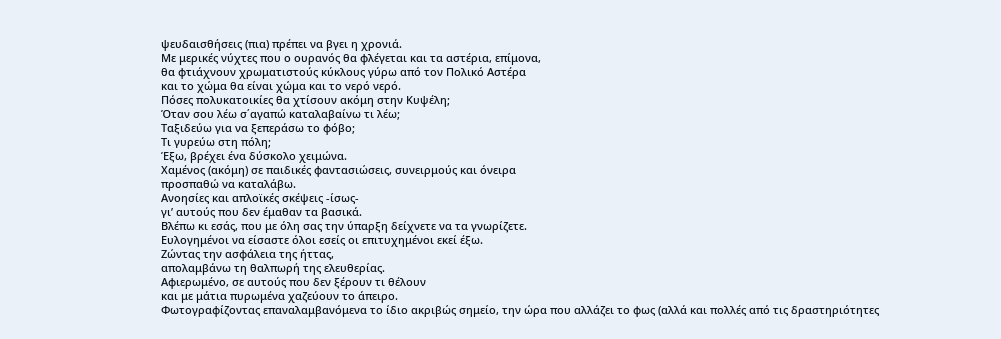ψευδαισθήσεις (πια) πρέπει να βγει η χρονιά.
Με μερικές νύχτες που ο ουρανός θα φλέγεται και τα αστέρια, επίμονα,
θα φτιάχνουν χρωματιστούς κύκλους γύρω από τον Πολικό Αστέρα
και το χώμα θα είναι χώμα και το νερό νερό.
Πόσες πολυκατοικίες θα χτίσουν ακόμη στην Κυψέλη;
Όταν σου λέω σ΄αγαπώ καταλαβαίνω τι λέω;
Ταξιδεύω για να ξεπεράσω το φόβο;
Τι γυρεύω στη πόλη;
Έξω, βρέχει ένα δύσκολο χειμώνα.
Χαμένος (ακόμη) σε παιδικές φαντασιώσεις, συνειρμούς και όνειρα
προσπαθώ να καταλάβω.
Ανοησίες και απλοϊκές σκέψεις -ίσως-
γι’ αυτούς που δεν έμαθαν τα βασικά.
Βλέπω κι εσάς, που με όλη σας την ύπαρξη δείχνετε να τα γνωρίζετε.
Ευλογημένοι να είσαστε όλοι εσείς οι επιτυχημένοι εκεί έξω.
Zώντας την ασφάλεια της ήττας,
απολαμβάνω τη θαλπωρή της ελευθερίας.
Αφιερωμένο, σε αυτούς που δεν ξέρουν τι θέλουν
και με μάτια πυρωμένα χαζεύουν το άπειρο.
Φωτογραφίζοντας επαναλαμβανόμενα το ίδιο ακριβώς σημείο, την ώρα που αλλάζει το φως (αλλά και πολλές από τις δραστηριότητες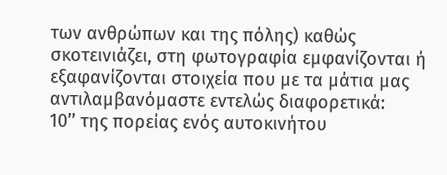των ανθρώπων και της πόλης) καθώς σκοτεινιάζει, στη φωτογραφία εμφανίζονται ή εξαφανίζονται στοιχεία που με τα μάτια μας αντιλαμβανόμαστε εντελώς διαφορετικά:
10’’ της πορείας ενός αυτοκινήτου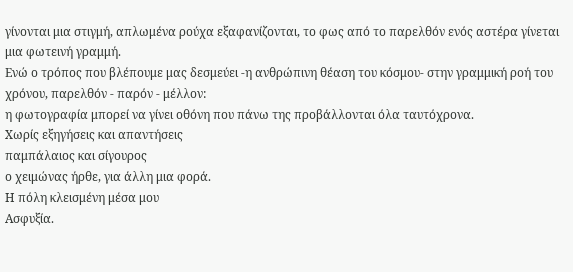γίνονται μια στιγμή, απλωμένα ρούχα εξαφανίζονται, το φως από το παρελθόν ενός αστέρα γίνεται μια φωτεινή γραμμή.
Ενώ ο τρόπος που βλέπουμε μας δεσμεύει -η ανθρώπινη θέαση του κόσμου- στην γραμμική ροή του χρόνου, παρελθόν - παρόν - μέλλον:
η φωτογραφία μπορεί να γίνει οθόνη που πάνω της προβάλλονται όλα ταυτόχρονα.
Χωρίς εξηγήσεις και απαντήσεις
παμπάλαιος και σίγουρος
ο χειμώνας ήρθε, για άλλη μια φορά.
Η πόλη κλεισμένη μέσα μου
Ασφυξία.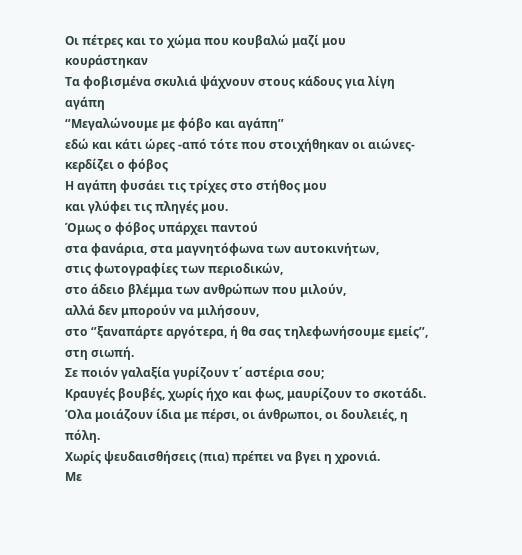Οι πέτρες και το χώμα που κουβαλώ μαζί μου κουράστηκαν
Τα φοβισμένα σκυλιά ψάχνουν στους κάδους για λίγη αγάπη
‘’Μεγαλώνουμε με φόβο και αγάπη’’
εδώ και κάτι ώρες -από τότε που στοιχήθηκαν οι αιώνες-
κερδίζει ο φόβος
Η αγάπη φυσάει τις τρίχες στο στήθος μου
και γλύφει τις πληγές μου.
Όμως ο φόβος υπάρχει παντού
στα φανάρια, στα μαγνητόφωνα των αυτοκινήτων,
στις φωτογραφίες των περιοδικών,
στο άδειο βλέμμα των ανθρώπων που μιλούν,
αλλά δεν μπορούν να μιλήσουν,
στο ‘’ξαναπάρτε αργότερα, ή θα σας τηλεφωνήσουμε εμείς’’,
στη σιωπή.
Σε ποιόν γαλαξία γυρίζουν τ΄ αστέρια σου;
Κραυγές βουβές, χωρίς ήχο και φως, μαυρίζουν το σκοτάδι.
Όλα μοιάζουν ίδια με πέρσι, οι άνθρωποι, οι δουλειές, η πόλη.
Χωρίς ψευδαισθήσεις (πια) πρέπει να βγει η χρονιά.
Με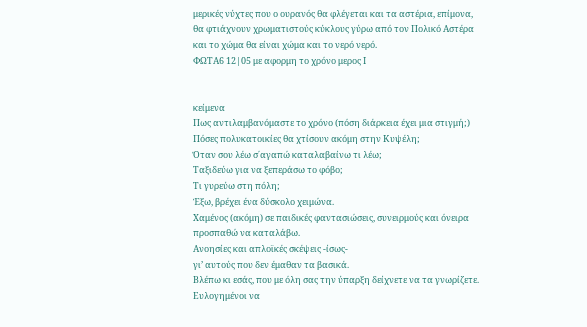μερικές νύχτες που ο ουρανός θα φλέγεται και τα αστέρια, επίμονα,
θα φτιάχνουν χρωματιστούς κύκλους γύρω από τον Πολικό Αστέρα
και το χώμα θα είναι χώμα και το νερό νερό.
ΦΩΤΑ6 12|05 με αφορμη το χρόνο μερος Ι


κείμενα
Πως αντιλαμβανόμαστε το χρόνο (πόση διάρκεια έχει μια στιγμή;)
Πόσες πολυκατοικίες θα χτίσουν ακόμη στην Κυψέλη;
Όταν σου λέω σ΄αγαπώ καταλαβαίνω τι λέω;
Ταξιδεύω για να ξεπεράσω το φόβο;
Τι γυρεύω στη πόλη;
Έξω, βρέχει ένα δύσκολο χειμώνα.
Χαμένος (ακόμη) σε παιδικές φαντασιώσεις, συνειρμούς και όνειρα
προσπαθώ να καταλάβω.
Ανοησίες και απλοϊκές σκέψεις -ίσως-
γι’ αυτούς που δεν έμαθαν τα βασικά.
Βλέπω κι εσάς, που με όλη σας την ύπαρξη δείχνετε να τα γνωρίζετε.
Ευλογημένοι να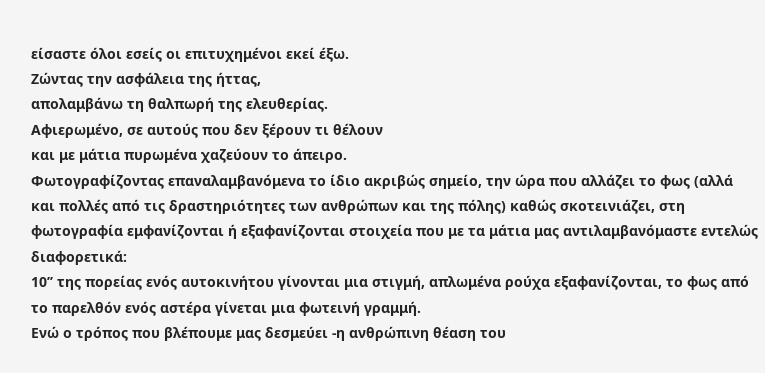είσαστε όλοι εσείς οι επιτυχημένοι εκεί έξω.
Zώντας την ασφάλεια της ήττας,
απολαμβάνω τη θαλπωρή της ελευθερίας.
Αφιερωμένο, σε αυτούς που δεν ξέρουν τι θέλουν
και με μάτια πυρωμένα χαζεύουν το άπειρο.
Φωτογραφίζοντας επαναλαμβανόμενα το ίδιο ακριβώς σημείο, την ώρα που αλλάζει το φως (αλλά και πολλές από τις δραστηριότητες των ανθρώπων και της πόλης) καθώς σκοτεινιάζει, στη φωτογραφία εμφανίζονται ή εξαφανίζονται στοιχεία που με τα μάτια μας αντιλαμβανόμαστε εντελώς διαφορετικά:
10’’ της πορείας ενός αυτοκινήτου γίνονται μια στιγμή, απλωμένα ρούχα εξαφανίζονται, το φως από το παρελθόν ενός αστέρα γίνεται μια φωτεινή γραμμή.
Ενώ ο τρόπος που βλέπουμε μας δεσμεύει -η ανθρώπινη θέαση του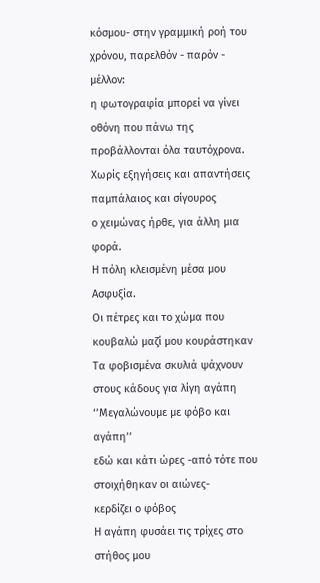κόσμου- στην γραμμική ροή του χρόνου, παρελθόν - παρόν - μέλλον:
η φωτογραφία μπορεί να γίνει οθόνη που πάνω της προβάλλονται όλα ταυτόχρονα.
Χωρίς εξηγήσεις και απαντήσεις
παμπάλαιος και σίγουρος
ο χειμώνας ήρθε, για άλλη μια φορά.
Η πόλη κλεισμένη μέσα μου
Ασφυξία.
Οι πέτρες και το χώμα που κουβαλώ μαζί μου κουράστηκαν
Τα φοβισμένα σκυλιά ψάχνουν στους κάδους για λίγη αγάπη
‘’Μεγαλώνουμε με φόβο και αγάπη’’
εδώ και κάτι ώρες -από τότε που στοιχήθηκαν οι αιώνες-
κερδίζει ο φόβος
Η αγάπη φυσάει τις τρίχες στο στήθος μου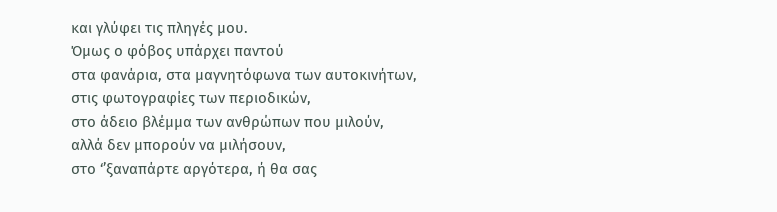και γλύφει τις πληγές μου.
Όμως ο φόβος υπάρχει παντού
στα φανάρια, στα μαγνητόφωνα των αυτοκινήτων,
στις φωτογραφίες των περιοδικών,
στο άδειο βλέμμα των ανθρώπων που μιλούν,
αλλά δεν μπορούν να μιλήσουν,
στο ‘’ξαναπάρτε αργότερα, ή θα σας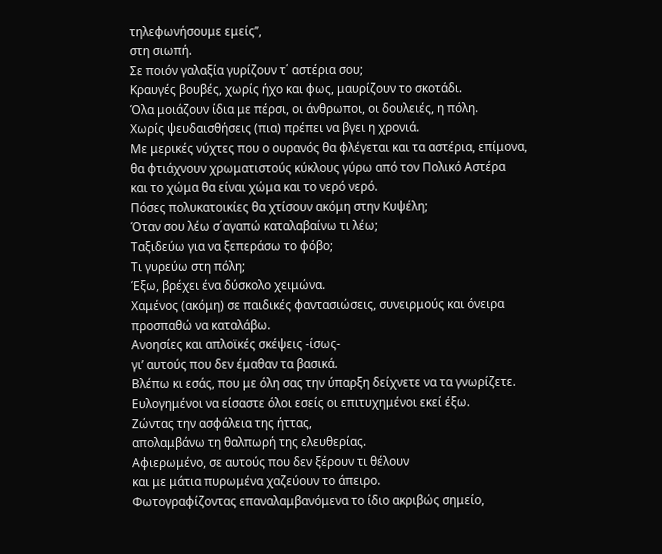τηλεφωνήσουμε εμείς’’,
στη σιωπή.
Σε ποιόν γαλαξία γυρίζουν τ΄ αστέρια σου;
Κραυγές βουβές, χωρίς ήχο και φως, μαυρίζουν το σκοτάδι.
Όλα μοιάζουν ίδια με πέρσι, οι άνθρωποι, οι δουλειές, η πόλη.
Χωρίς ψευδαισθήσεις (πια) πρέπει να βγει η χρονιά.
Με μερικές νύχτες που ο ουρανός θα φλέγεται και τα αστέρια, επίμονα,
θα φτιάχνουν χρωματιστούς κύκλους γύρω από τον Πολικό Αστέρα
και το χώμα θα είναι χώμα και το νερό νερό.
Πόσες πολυκατοικίες θα χτίσουν ακόμη στην Κυψέλη;
Όταν σου λέω σ΄αγαπώ καταλαβαίνω τι λέω;
Ταξιδεύω για να ξεπεράσω το φόβο;
Τι γυρεύω στη πόλη;
Έξω, βρέχει ένα δύσκολο χειμώνα.
Χαμένος (ακόμη) σε παιδικές φαντασιώσεις, συνειρμούς και όνειρα
προσπαθώ να καταλάβω.
Ανοησίες και απλοϊκές σκέψεις -ίσως-
γι’ αυτούς που δεν έμαθαν τα βασικά.
Βλέπω κι εσάς, που με όλη σας την ύπαρξη δείχνετε να τα γνωρίζετε.
Ευλογημένοι να είσαστε όλοι εσείς οι επιτυχημένοι εκεί έξω.
Zώντας την ασφάλεια της ήττας,
απολαμβάνω τη θαλπωρή της ελευθερίας.
Αφιερωμένο, σε αυτούς που δεν ξέρουν τι θέλουν
και με μάτια πυρωμένα χαζεύουν το άπειρο.
Φωτογραφίζοντας επαναλαμβανόμενα το ίδιο ακριβώς σημείο,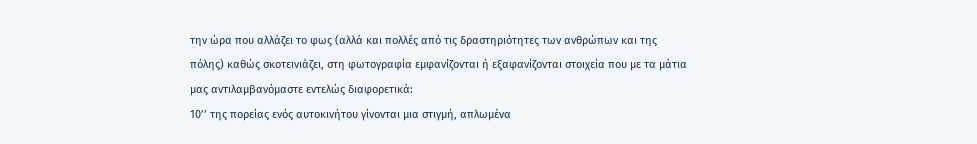την ώρα που αλλάζει το φως (αλλά και πολλές από τις δραστηριότητες των ανθρώπων και της πόλης) καθώς σκοτεινιάζει, στη φωτογραφία εμφανίζονται ή εξαφανίζονται στοιχεία που με τα μάτια μας αντιλαμβανόμαστε εντελώς διαφορετικά:
10’’ της πορείας ενός αυτοκινήτου γίνονται μια στιγμή, απλωμένα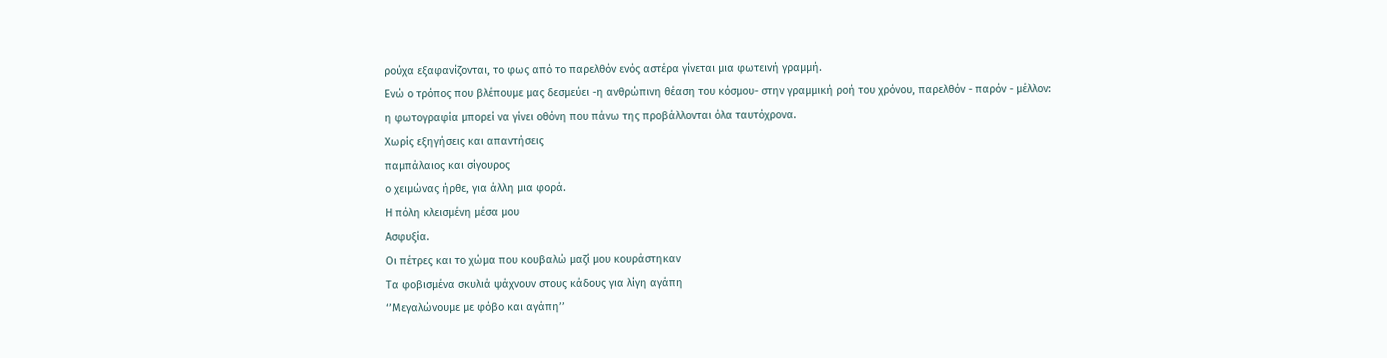ρούχα εξαφανίζονται, το φως από το παρελθόν ενός αστέρα γίνεται μια φωτεινή γραμμή.
Ενώ ο τρόπος που βλέπουμε μας δεσμεύει -η ανθρώπινη θέαση του κόσμου- στην γραμμική ροή του χρόνου, παρελθόν - παρόν - μέλλον:
η φωτογραφία μπορεί να γίνει οθόνη που πάνω της προβάλλονται όλα ταυτόχρονα.
Χωρίς εξηγήσεις και απαντήσεις
παμπάλαιος και σίγουρος
ο χειμώνας ήρθε, για άλλη μια φορά.
Η πόλη κλεισμένη μέσα μου
Ασφυξία.
Οι πέτρες και το χώμα που κουβαλώ μαζί μου κουράστηκαν
Τα φοβισμένα σκυλιά ψάχνουν στους κάδους για λίγη αγάπη
‘’Μεγαλώνουμε με φόβο και αγάπη’’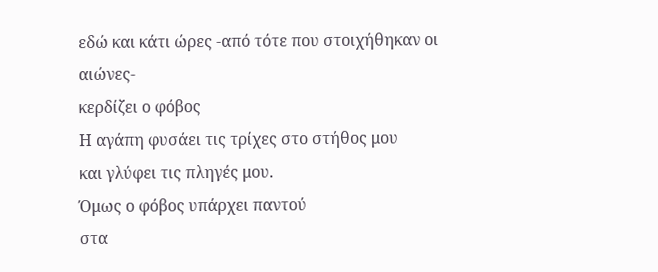εδώ και κάτι ώρες -από τότε που στοιχήθηκαν οι αιώνες-
κερδίζει ο φόβος
Η αγάπη φυσάει τις τρίχες στο στήθος μου
και γλύφει τις πληγές μου.
Όμως ο φόβος υπάρχει παντού
στα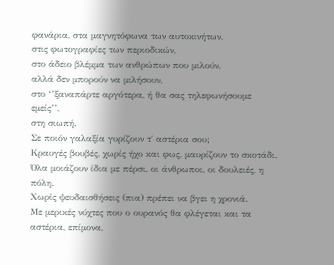φανάρια, στα μαγνητόφωνα των αυτοκινήτων,
στις φωτογραφίες των περιοδικών,
στο άδειο βλέμμα των ανθρώπων που μιλούν,
αλλά δεν μπορούν να μιλήσουν,
στο ‘’ξαναπάρτε αργότερα, ή θα σας τηλεφωνήσουμε εμείς’’,
στη σιωπή.
Σε ποιόν γαλαξία γυρίζουν τ΄ αστέρια σου;
Κραυγές βουβές, χωρίς ήχο και φως, μαυρίζουν το σκοτάδι.
Όλα μοιάζουν ίδια με πέρσι, οι άνθρωποι, οι δουλειές, η πόλη.
Χωρίς ψευδαισθήσεις (πια) πρέπει να βγει η χρονιά.
Με μερικές νύχτες που ο ουρανός θα φλέγεται και τα αστέρια, επίμονα,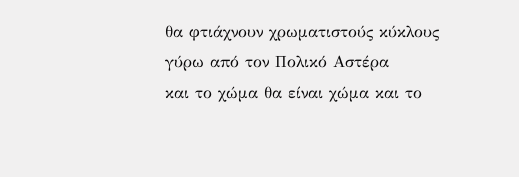θα φτιάχνουν χρωματιστούς κύκλους γύρω από τον Πολικό Αστέρα
και το χώμα θα είναι χώμα και το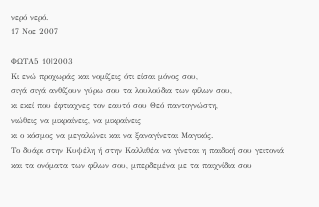νερό νερό.
17 Νοε 2007

ΦΩΤΑ5 10|2003
Κι ενώ προχωράς και νομίζεις ότι είσαι μόνος σου,
σιγά σιγά ανθίζουν γύρω σου τα λουλούδια των φίλων σου,
κι εκεί που έφτιαχνες τον εαυτό σου Θεό παντογνώστη,
νιώθεις να μικραίνεις, να μικραίνεις
κι ο κόσμος να μεγαλώνει και να ξαναγίνεται Μαγικός.
Το δυάρι στην Κυψέλη ή στην Καλλιθέα να γίνεται η παιδική σου γειτονιά
και τα ονόματα των φίλων σου, μπερδεμένα με τα παιχνίδια σου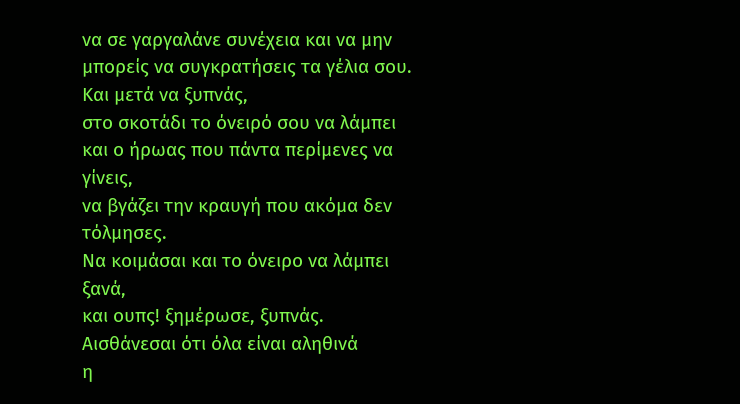να σε γαργαλάνε συνέχεια και να μην μπορείς να συγκρατήσεις τα γέλια σου.
Και μετά να ξυπνάς,
στο σκοτάδι το όνειρό σου να λάμπει
και ο ήρωας που πάντα περίμενες να γίνεις,
να βγάζει την κραυγή που ακόμα δεν τόλμησες.
Να κοιμάσαι και το όνειρο να λάμπει ξανά,
και ουπς! ξημέρωσε, ξυπνάς.
Αισθάνεσαι ότι όλα είναι αληθινά
η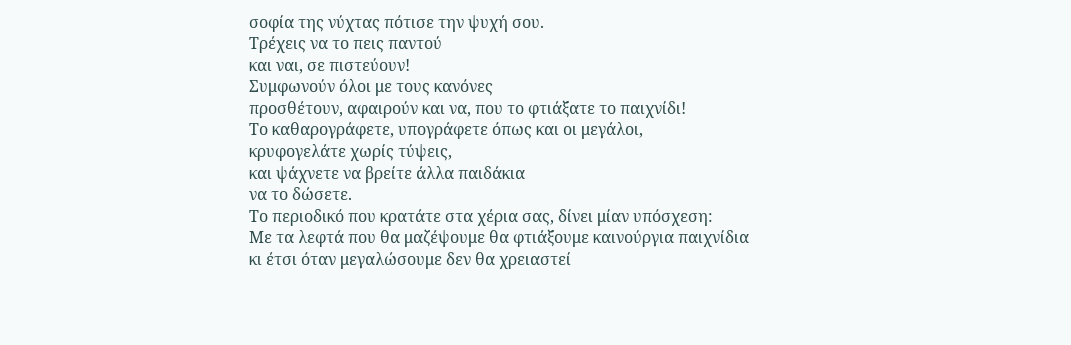σοφία της νύχτας πότισε την ψυχή σου.
Τρέχεις να το πεις παντού
και ναι, σε πιστεύουν!
Συμφωνούν όλοι με τους κανόνες
προσθέτουν, αφαιρούν και να, που το φτιάξατε το παιχνίδι!
Το καθαρογράφετε, υπογράφετε όπως και οι μεγάλοι,
κρυφογελάτε χωρίς τύψεις,
και ψάχνετε να βρείτε άλλα παιδάκια
να το δώσετε.
Το περιοδικό που κρατάτε στα χέρια σας, δίνει μίαν υπόσχεση:
Με τα λεφτά που θα μαζέψουμε θα φτιάξουμε καινούργια παιχνίδια
κι έτσι όταν μεγαλώσουμε δεν θα χρειαστεί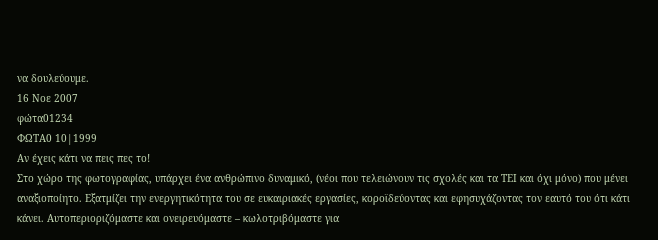να δουλεύουμε.
16 Νοε 2007
φώτα01234
ΦΩΤΑ0 10|1999
Αν έχεις κάτι να πεις πες το!
Στο χώρο της φωτογραφίας, υπάρχει ένα ανθρώπινο δυναμικό, (νέοι που τελειώνουν τις σχολές και τα ΤΕΙ και όχι μόνο) που μένει αναξιοποίητο. Εξατμίζει την ενεργητικότητα του σε ευκαιριακές εργασίες, κοροϊδεύοντας και εφησυχάζοντας τον εαυτό του ότι κάτι κάνει. Αυτοπεριοριζόμαστε και ονειρευόμαστε – κωλοτριβόμαστε για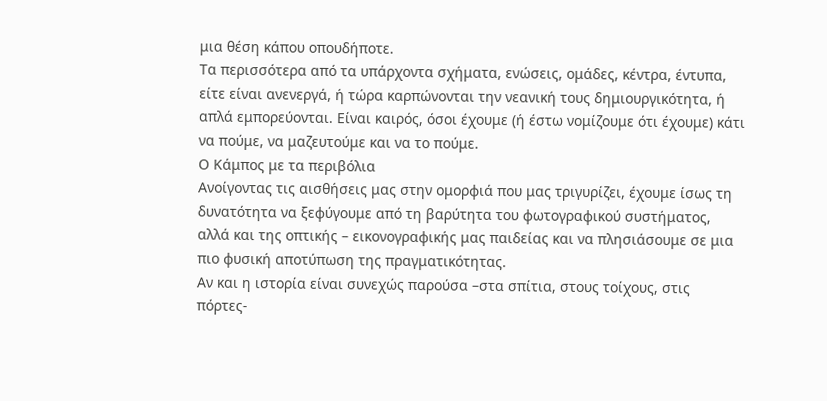μια θέση κάπου οπουδήποτε.
Τα περισσότερα από τα υπάρχοντα σχήματα, ενώσεις, ομάδες, κέντρα, έντυπα, είτε είναι ανενεργά, ή τώρα καρπώνονται την νεανική τους δημιουργικότητα, ή απλά εμπορεύονται. Είναι καιρός, όσοι έχουμε (ή έστω νομίζουμε ότι έχουμε) κάτι να πούμε, να μαζευτούμε και να το πούμε.
Ο Κάμπος με τα περιβόλια
Ανοίγοντας τις αισθήσεις μας στην ομορφιά που μας τριγυρίζει, έχουμε ίσως τη δυνατότητα να ξεφύγουμε από τη βαρύτητα του φωτογραφικού συστήματος, αλλά και της οπτικής – εικονογραφικής μας παιδείας και να πλησιάσουμε σε μια πιο φυσική αποτύπωση της πραγματικότητας.
Αν και η ιστορία είναι συνεχώς παρούσα –στα σπίτια, στους τοίχους, στις πόρτες-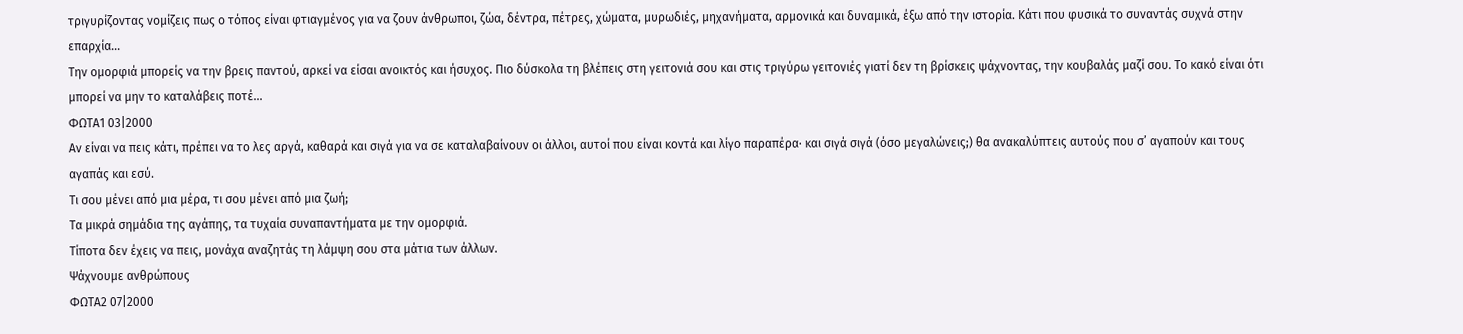τριγυρίζοντας νομίζεις πως ο τόπος είναι φτιαγμένος για να ζουν άνθρωποι, ζώα, δέντρα, πέτρες, χώματα, μυρωδιές, μηχανήματα, αρμονικά και δυναμικά, έξω από την ιστορία. Κάτι που φυσικά το συναντάς συχνά στην επαρχία...
Την ομορφιά μπορείς να την βρεις παντού, αρκεί να είσαι ανοικτός και ήσυχος. Πιο δύσκολα τη βλέπεις στη γειτονιά σου και στις τριγύρω γειτονιές γιατί δεν τη βρίσκεις ψάχνοντας, την κουβαλάς μαζί σου. Το κακό είναι ότι μπορεί να μην το καταλάβεις ποτέ...
ΦΩΤΑ1 03|2000
Αν είναι να πεις κάτι, πρέπει να το λες αργά, καθαρά και σιγά για να σε καταλαβαίνουν οι άλλοι, αυτοί που είναι κοντά και λίγο παραπέρα· και σιγά σιγά (όσο μεγαλώνεις;) θα ανακαλύπτεις αυτούς που σ’ αγαπούν και τους αγαπάς και εσύ.
Τι σου μένει από μια μέρα, τι σου μένει από μια ζωή;
Τα μικρά σημάδια της αγάπης, τα τυχαία συναπαντήματα με την ομορφιά.
Τίποτα δεν έχεις να πεις, μονάχα αναζητάς τη λάμψη σου στα μάτια των άλλων.
Ψάχνουμε ανθρώπους
ΦΩΤΑ2 07|2000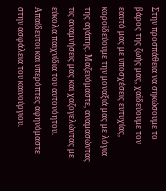Στην προσπάθεια να σηκώσουμε το βάρος της ζωής μας, χαϊδεύουμε τον εαυτό μας με υποσχέσεις ευτυχίας, κοροϊδεύουμε την μοναξιά μας με λόγια της αγάπης. Μαζευόμαστε, αναμασώντας τις αναμνήσεις μας και χαζογελώντας με εύκολα παιχνίδια του αυτονόητου. Απαίδευτοι και υπερόπτες αφηνόμαστε στην ασφάλεια του καινούργιου.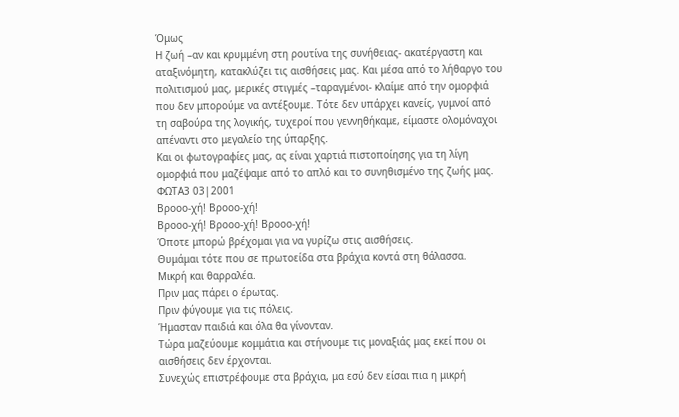Όμως
Η ζωή –αν και κρυμμένη στη ρουτίνα της συνήθειας- ακατέργαστη και αταξινόμητη, κατακλύζει τις αισθήσεις μας. Και μέσα από το λήθαργο του πολιτισμού μας, μερικές στιγμές –ταραγμένοι- κλαίμε από την ομορφιά που δεν μπορούμε να αντέξουμε. Τότε δεν υπάρχει κανείς, γυμνοί από τη σαβούρα της λογικής, τυχεροί που γεννηθήκαμε, είμαστε ολομόναχοι απέναντι στο μεγαλείο της ύπαρξης.
Και οι φωτογραφίες μας, ας είναι χαρτιά πιστοποίησης για τη λίγη ομορφιά που μαζέψαμε από το απλό και το συνηθισμένο της ζωής μας.
ΦΩΤΑ3 03|2001
Βροοο-χή! Βροοο-χή!
Βροοο-χή! Βροοο-χή! Βροοο-χή!
Όποτε μπορώ βρέχομαι για να γυρίζω στις αισθήσεις.
Θυμάμαι τότε που σε πρωτοείδα στα βράχια κοντά στη θάλασσα.
Μικρή και θαρραλέα.
Πριν μας πάρει ο έρωτας.
Πριν φύγουμε για τις πόλεις.
Ήμασταν παιδιά και όλα θα γίνονταν.
Τώρα μαζεύουμε κομμάτια και στήνουμε τις μοναξιάς μας εκεί που οι αισθήσεις δεν έρχονται.
Συνεχώς επιστρέφουμε στα βράχια, μα εσύ δεν είσαι πια η μικρή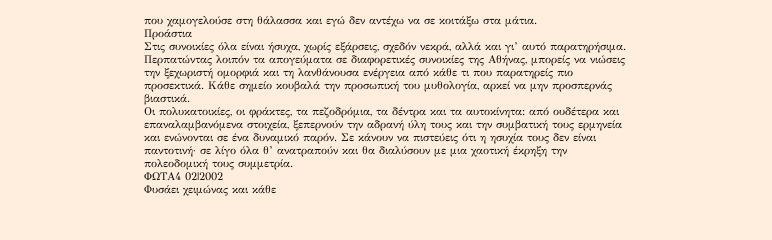που χαμογελούσε στη θάλασσα και εγώ δεν αντέχω να σε κοιτάξω στα μάτια.
Προάστια
Στις συνοικίες όλα είναι ήσυχα, χωρίς εξάρσεις, σχεδόν νεκρά, αλλά και γι’ αυτό παρατηρήσιμα. Περπατώντας λοιπόν τα απογεύματα σε διαφορετικές συνοικίες της Αθήνας, μπορείς να νιώσεις την ξεχωριστή ομορφιά και τη λανθάνουσα ενέργεια από κάθε τι που παρατηρείς πιο προσεκτικά. Κάθε σημείο κουβαλά την προσωπική του μυθολογία, αρκεί να μην προσπερνάς βιαστικά.
Οι πολυκατοικίες, οι φράκτες, τα πεζοδρόμια, τα δέντρα και τα αυτοκίνητα: από ουδέτερα και επαναλαμβανόμενα στοιχεία, ξεπερνούν την αδρανή ύλη τους και την συμβατική τους ερμηνεία και ενώνονται σε ένα δυναμικό παρόν. Σε κάνουν να πιστεύεις ότι η ησυχία τους δεν είναι παντοτινή· σε λίγο όλα θ’ ανατραπούν και θα διαλύσουν με μια χαοτική έκρηξη την πολεοδομική τους συμμετρία.
ΦΩΤΑ4 02|2002
Φυσάει χειμώνας και κάθε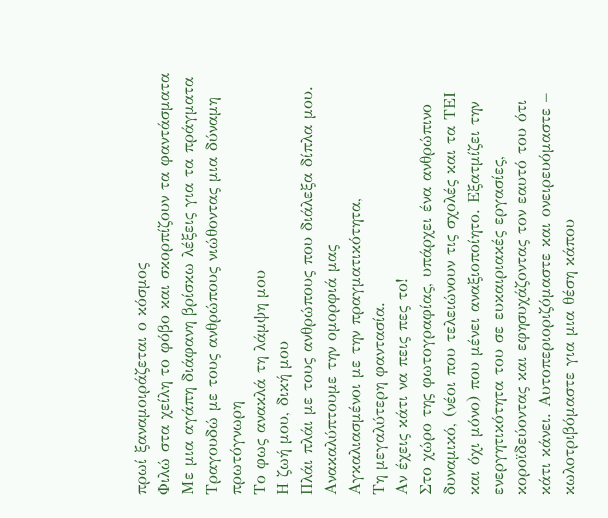πρωί ξαναμοιράζεται ο κόσμος
Φιλώ στα χείλη το φόβο και σκορπίζουν τα φαντάσματα
Με μια αγάπη διάφανη βρίσκω λέξεις για τα πράγματα
Τραγουδώ με τους ανθρώπους νιώθοντας μια δύναμη πρωτόγνωρη
Το φως ανακλά τη λάμψη μου
Η ζωή μου, δική μου
Πλάι πλάι με τους ανθρώπους που διάλεξα δίπλα μου.
Ανακαλύπτουμε την ομορφιά μας
Αγκαλιασμένοι με την πραγματικότητα,
Τη μεγαλύτερη φαντασία.
Αν έχεις κάτι να πεις πες το!
Στο χώρο της φωτογραφίας, υπάρχει ένα ανθρώπινο δυναμικό, (νέοι που τελειώνουν τις σχολές και τα ΤΕΙ και όχι μόνο) που μένει αναξιοποίητο. Εξατμίζει την ενεργητικότητα του σε ευκαιριακές εργασίες, κοροϊδεύοντας και εφησυχάζοντας τον εαυτό του ότι κάτι κάνει. Αυτοπεριοριζόμαστε και ονειρευόμαστε – κωλοτριβόμαστε για μια θέση κάπου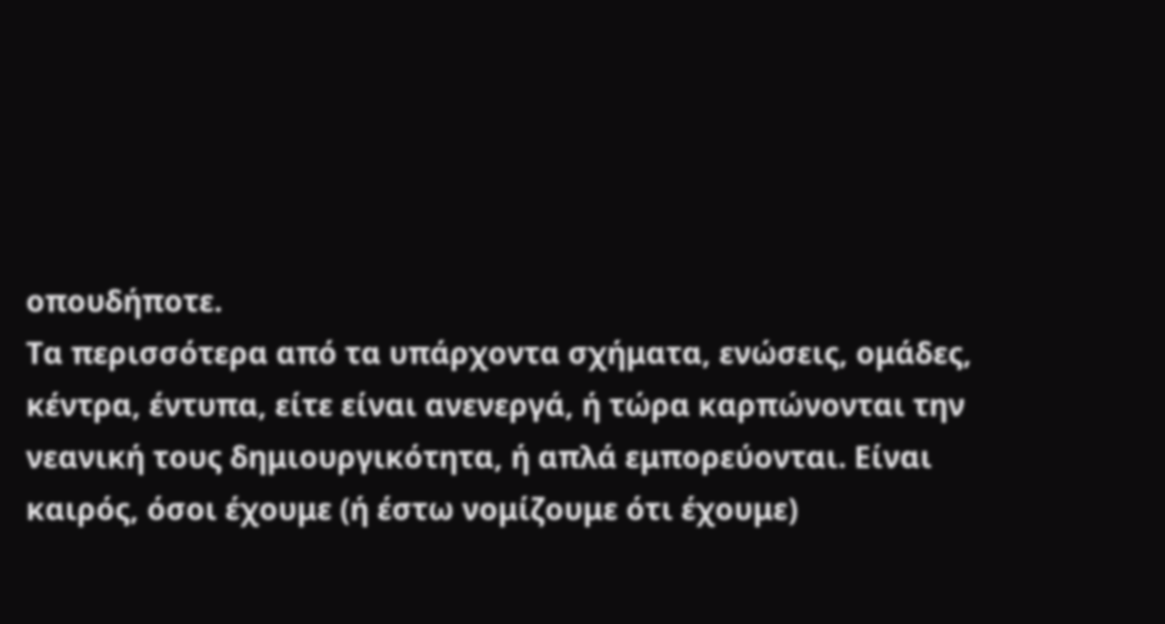οπουδήποτε.
Τα περισσότερα από τα υπάρχοντα σχήματα, ενώσεις, ομάδες, κέντρα, έντυπα, είτε είναι ανενεργά, ή τώρα καρπώνονται την νεανική τους δημιουργικότητα, ή απλά εμπορεύονται. Είναι καιρός, όσοι έχουμε (ή έστω νομίζουμε ότι έχουμε)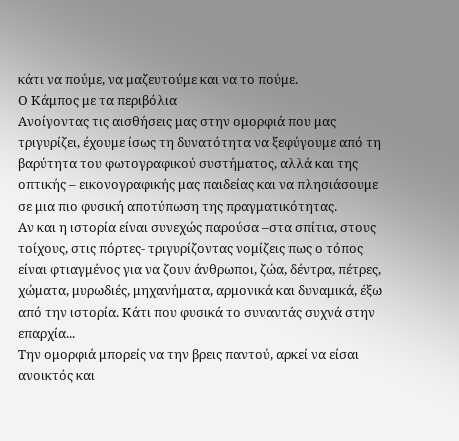κάτι να πούμε, να μαζευτούμε και να το πούμε.
Ο Κάμπος με τα περιβόλια
Ανοίγοντας τις αισθήσεις μας στην ομορφιά που μας τριγυρίζει, έχουμε ίσως τη δυνατότητα να ξεφύγουμε από τη βαρύτητα του φωτογραφικού συστήματος, αλλά και της οπτικής – εικονογραφικής μας παιδείας και να πλησιάσουμε σε μια πιο φυσική αποτύπωση της πραγματικότητας.
Αν και η ιστορία είναι συνεχώς παρούσα –στα σπίτια, στους τοίχους, στις πόρτες- τριγυρίζοντας νομίζεις πως ο τόπος είναι φτιαγμένος για να ζουν άνθρωποι, ζώα, δέντρα, πέτρες, χώματα, μυρωδιές, μηχανήματα, αρμονικά και δυναμικά, έξω από την ιστορία. Κάτι που φυσικά το συναντάς συχνά στην επαρχία...
Την ομορφιά μπορείς να την βρεις παντού, αρκεί να είσαι ανοικτός και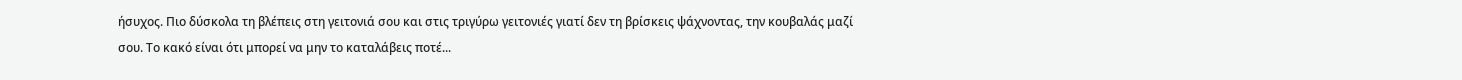ήσυχος. Πιο δύσκολα τη βλέπεις στη γειτονιά σου και στις τριγύρω γειτονιές γιατί δεν τη βρίσκεις ψάχνοντας, την κουβαλάς μαζί σου. Το κακό είναι ότι μπορεί να μην το καταλάβεις ποτέ...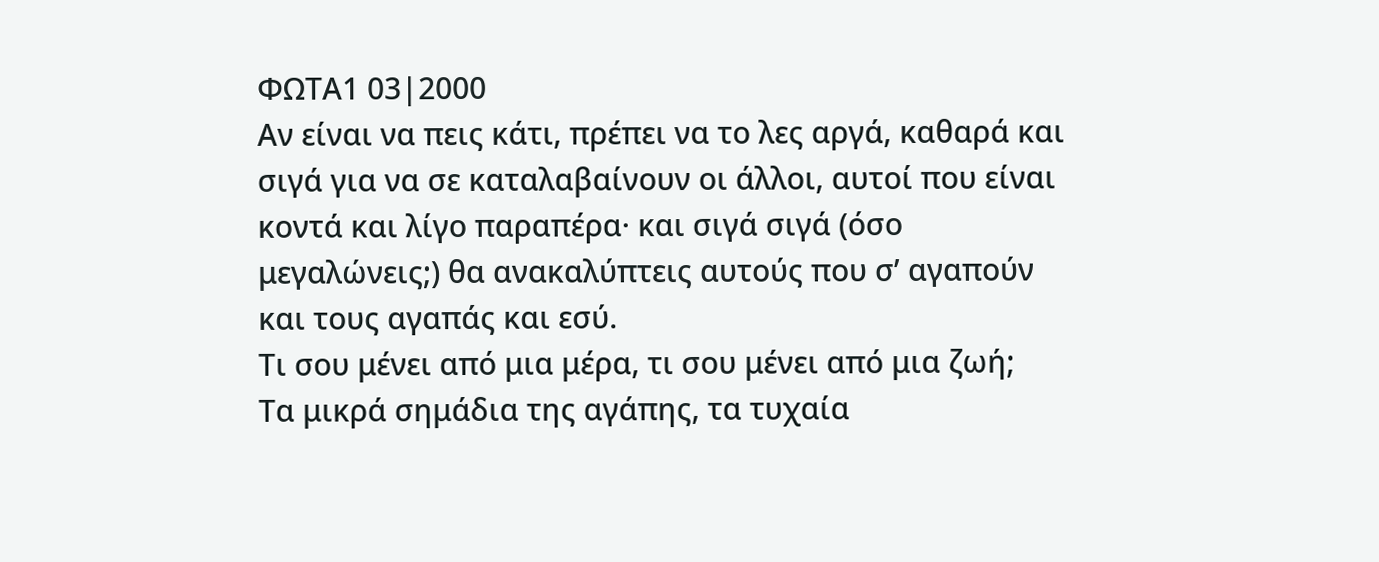ΦΩΤΑ1 03|2000
Αν είναι να πεις κάτι, πρέπει να το λες αργά, καθαρά και σιγά για να σε καταλαβαίνουν οι άλλοι, αυτοί που είναι κοντά και λίγο παραπέρα· και σιγά σιγά (όσο μεγαλώνεις;) θα ανακαλύπτεις αυτούς που σ’ αγαπούν και τους αγαπάς και εσύ.
Τι σου μένει από μια μέρα, τι σου μένει από μια ζωή;
Τα μικρά σημάδια της αγάπης, τα τυχαία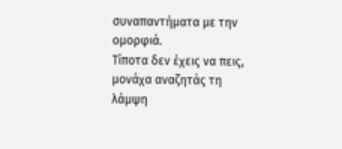συναπαντήματα με την ομορφιά.
Τίποτα δεν έχεις να πεις, μονάχα αναζητάς τη λάμψη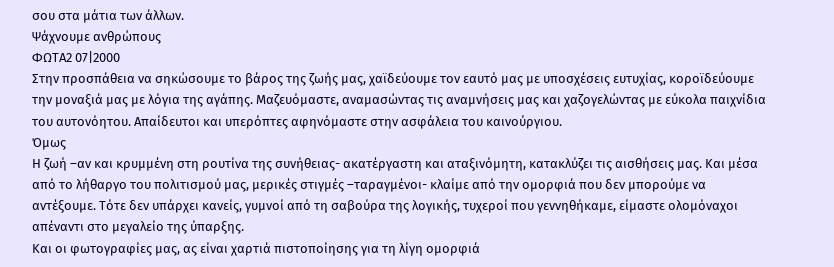σου στα μάτια των άλλων.
Ψάχνουμε ανθρώπους
ΦΩΤΑ2 07|2000
Στην προσπάθεια να σηκώσουμε το βάρος της ζωής μας, χαϊδεύουμε τον εαυτό μας με υποσχέσεις ευτυχίας, κοροϊδεύουμε την μοναξιά μας με λόγια της αγάπης. Μαζευόμαστε, αναμασώντας τις αναμνήσεις μας και χαζογελώντας με εύκολα παιχνίδια του αυτονόητου. Απαίδευτοι και υπερόπτες αφηνόμαστε στην ασφάλεια του καινούργιου.
Όμως
Η ζωή –αν και κρυμμένη στη ρουτίνα της συνήθειας- ακατέργαστη και αταξινόμητη, κατακλύζει τις αισθήσεις μας. Και μέσα από το λήθαργο του πολιτισμού μας, μερικές στιγμές –ταραγμένοι- κλαίμε από την ομορφιά που δεν μπορούμε να αντέξουμε. Τότε δεν υπάρχει κανείς, γυμνοί από τη σαβούρα της λογικής, τυχεροί που γεννηθήκαμε, είμαστε ολομόναχοι απέναντι στο μεγαλείο της ύπαρξης.
Και οι φωτογραφίες μας, ας είναι χαρτιά πιστοποίησης για τη λίγη ομορφιά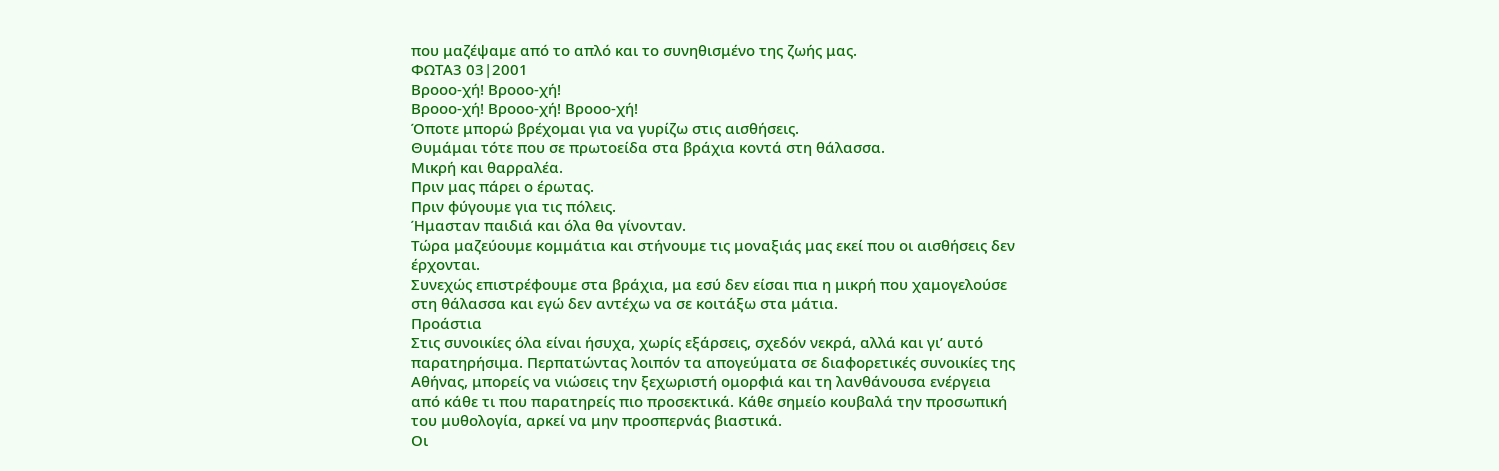που μαζέψαμε από το απλό και το συνηθισμένο της ζωής μας.
ΦΩΤΑ3 03|2001
Βροοο-χή! Βροοο-χή!
Βροοο-χή! Βροοο-χή! Βροοο-χή!
Όποτε μπορώ βρέχομαι για να γυρίζω στις αισθήσεις.
Θυμάμαι τότε που σε πρωτοείδα στα βράχια κοντά στη θάλασσα.
Μικρή και θαρραλέα.
Πριν μας πάρει ο έρωτας.
Πριν φύγουμε για τις πόλεις.
Ήμασταν παιδιά και όλα θα γίνονταν.
Τώρα μαζεύουμε κομμάτια και στήνουμε τις μοναξιάς μας εκεί που οι αισθήσεις δεν έρχονται.
Συνεχώς επιστρέφουμε στα βράχια, μα εσύ δεν είσαι πια η μικρή που χαμογελούσε στη θάλασσα και εγώ δεν αντέχω να σε κοιτάξω στα μάτια.
Προάστια
Στις συνοικίες όλα είναι ήσυχα, χωρίς εξάρσεις, σχεδόν νεκρά, αλλά και γι’ αυτό παρατηρήσιμα. Περπατώντας λοιπόν τα απογεύματα σε διαφορετικές συνοικίες της Αθήνας, μπορείς να νιώσεις την ξεχωριστή ομορφιά και τη λανθάνουσα ενέργεια από κάθε τι που παρατηρείς πιο προσεκτικά. Κάθε σημείο κουβαλά την προσωπική του μυθολογία, αρκεί να μην προσπερνάς βιαστικά.
Οι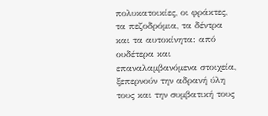πολυκατοικίες, οι φράκτες, τα πεζοδρόμια, τα δέντρα και τα αυτοκίνητα: από ουδέτερα και επαναλαμβανόμενα στοιχεία, ξεπερνούν την αδρανή ύλη τους και την συμβατική τους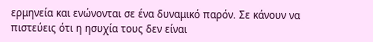ερμηνεία και ενώνονται σε ένα δυναμικό παρόν. Σε κάνουν να πιστεύεις ότι η ησυχία τους δεν είναι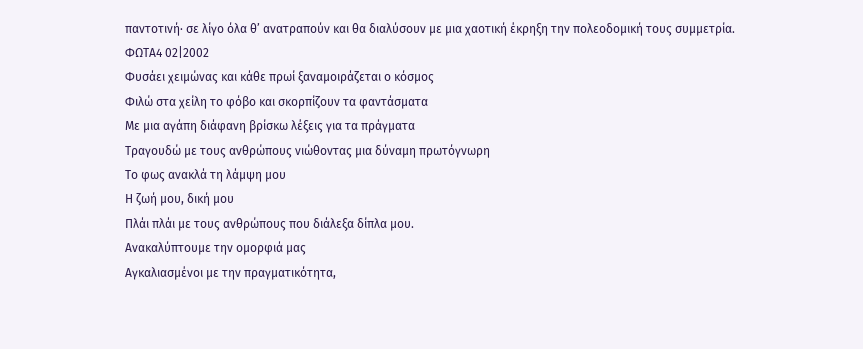παντοτινή· σε λίγο όλα θ’ ανατραπούν και θα διαλύσουν με μια χαοτική έκρηξη την πολεοδομική τους συμμετρία.
ΦΩΤΑ4 02|2002
Φυσάει χειμώνας και κάθε πρωί ξαναμοιράζεται ο κόσμος
Φιλώ στα χείλη το φόβο και σκορπίζουν τα φαντάσματα
Με μια αγάπη διάφανη βρίσκω λέξεις για τα πράγματα
Τραγουδώ με τους ανθρώπους νιώθοντας μια δύναμη πρωτόγνωρη
Το φως ανακλά τη λάμψη μου
Η ζωή μου, δική μου
Πλάι πλάι με τους ανθρώπους που διάλεξα δίπλα μου.
Ανακαλύπτουμε την ομορφιά μας
Αγκαλιασμένοι με την πραγματικότητα,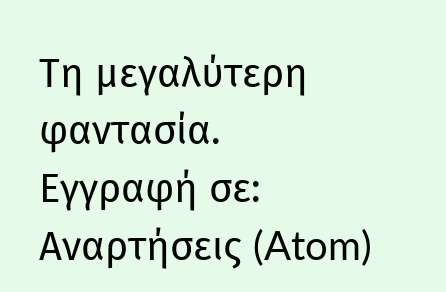Τη μεγαλύτερη φαντασία.
Εγγραφή σε:
Αναρτήσεις (Atom)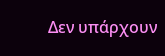Δεν υπάρχουν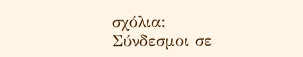σχόλια:
Σύνδεσμοι σε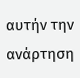αυτήν την ανάρτηση